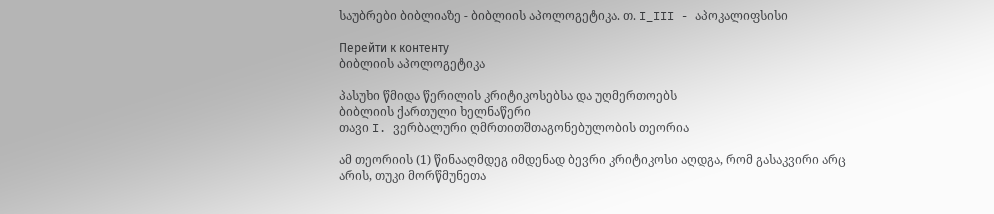საუბრები ბიბლიაზე - ბიბლიის აპოლოგეტიკა. თ. I_III - აპოკალიფსისი

Перейти к контенту
ბიბლიის აპოლოგეტიკა

პასუხი წმიდა წერილის კრიტიკოსებსა და უღმერთოებს
ბიბლიის ქართული ხელნაწერი
თავი I. ვერბალური ღმრთითშთაგონებულობის თეორია

ამ თეორიის (1) წინააღმდეგ იმდენად ბევრი კრიტიკოსი აღდგა, რომ გასაკვირი არც არის, თუკი მორწმუნეთა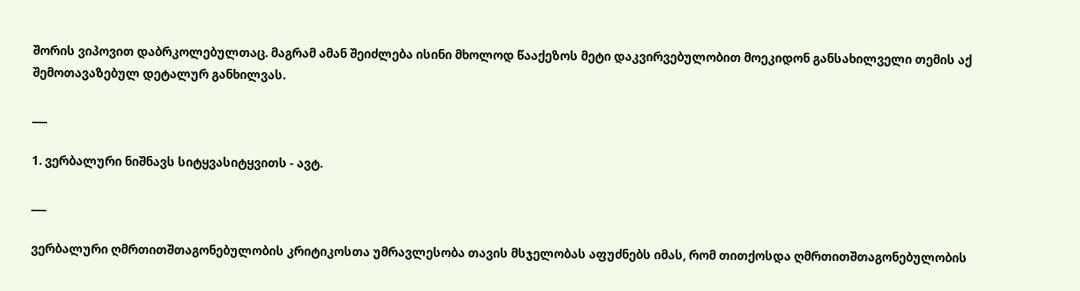შორის ვიპოვით დაბრკოლებულთაც. მაგრამ ამან შეიძლება ისინი მხოლოდ წააქეზოს მეტი დაკვირვებულობით მოეკიდონ განსახილველი თემის აქ შემოთავაზებულ დეტალურ განხილვას.

___

1. ვერბალური ნიშნავს სიტყვასიტყვითს - ავტ.

___

ვერბალური ღმრთითშთაგონებულობის კრიტიკოსთა უმრავლესობა თავის მსჯელობას აფუძნებს იმას, რომ თითქოსდა ღმრთითშთაგონებულობის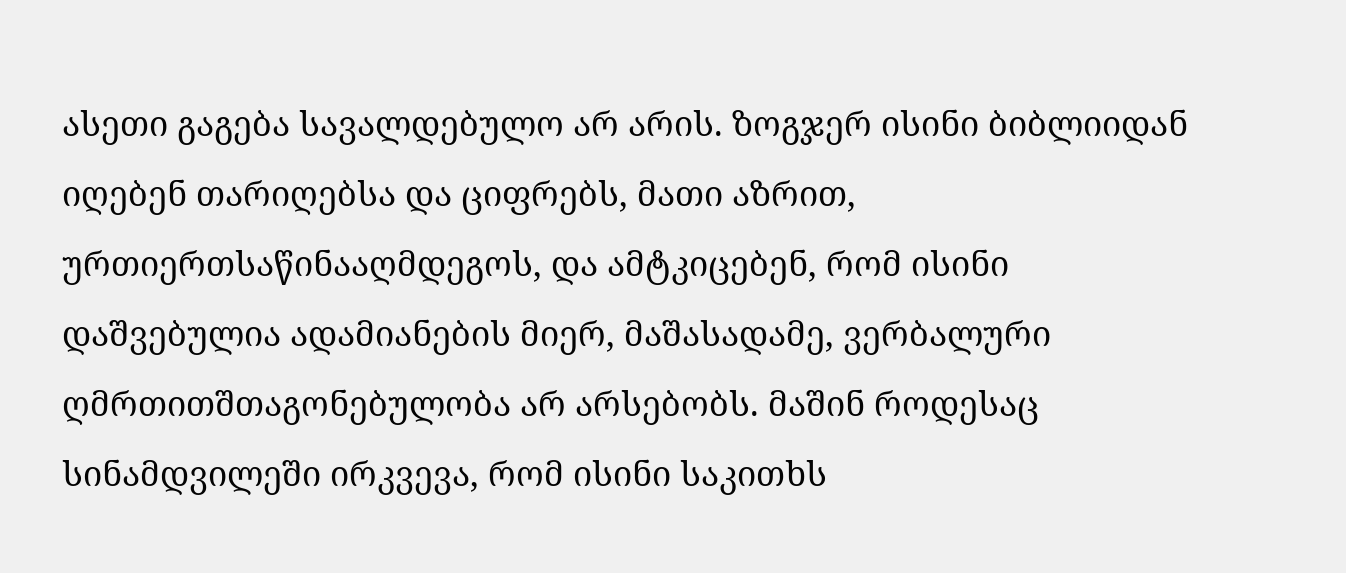ასეთი გაგება სავალდებულო არ არის. ზოგჯერ ისინი ბიბლიიდან იღებენ თარიღებსა და ციფრებს, მათი აზრით, ურთიერთსაწინააღმდეგოს, და ამტკიცებენ, რომ ისინი დაშვებულია ადამიანების მიერ, მაშასადამე, ვერბალური ღმრთითშთაგონებულობა არ არსებობს. მაშინ როდესაც სინამდვილეში ირკვევა, რომ ისინი საკითხს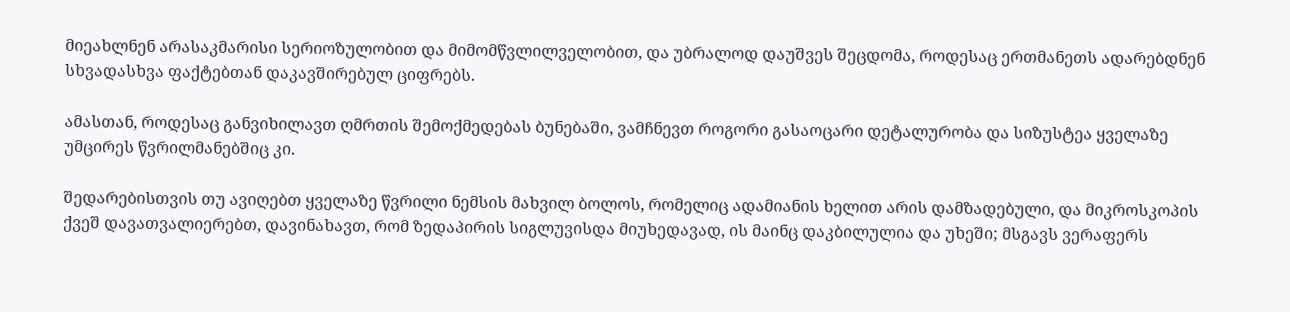მიეახლნენ არასაკმარისი სერიოზულობით და მიმომწვლილველობით, და უბრალოდ დაუშვეს შეცდომა, როდესაც ერთმანეთს ადარებდნენ სხვადასხვა ფაქტებთან დაკავშირებულ ციფრებს.

ამასთან, როდესაც განვიხილავთ ღმრთის შემოქმედებას ბუნებაში, ვამჩნევთ როგორი გასაოცარი დეტალურობა და სიზუსტეა ყველაზე უმცირეს წვრილმანებშიც კი.

შედარებისთვის თუ ავიღებთ ყველაზე წვრილი ნემსის მახვილ ბოლოს, რომელიც ადამიანის ხელით არის დამზადებული, და მიკროსკოპის ქვეშ დავათვალიერებთ, დავინახავთ, რომ ზედაპირის სიგლუვისდა მიუხედავად, ის მაინც დაკბილულია და უხეში; მსგავს ვერაფერს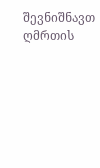შევნიშნავთ ღმრთის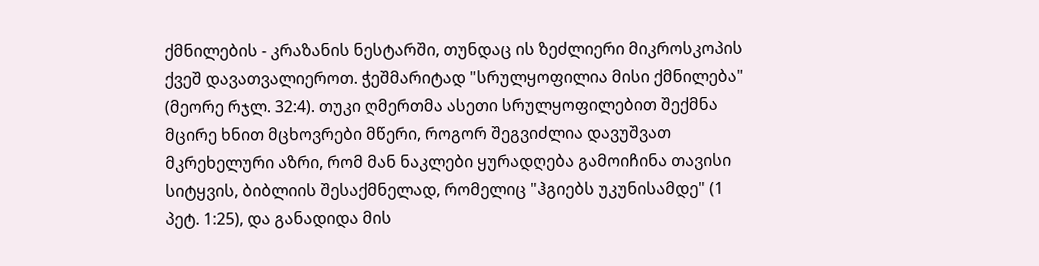ქმნილების - კრაზანის ნესტარში, თუნდაც ის ზეძლიერი მიკროსკოპის ქვეშ დავათვალიეროთ. ჭეშმარიტად "სრულყოფილია მისი ქმნილება" (მეორე რჯლ. 32:4). თუკი ღმერთმა ასეთი სრულყოფილებით შექმნა მცირე ხნით მცხოვრები მწერი, როგორ შეგვიძლია დავუშვათ მკრეხელური აზრი, რომ მან ნაკლები ყურადღება გამოიჩინა თავისი სიტყვის, ბიბლიის შესაქმნელად, რომელიც "ჰგიებს უკუნისამდე" (1 პეტ. 1:25), და განადიდა მის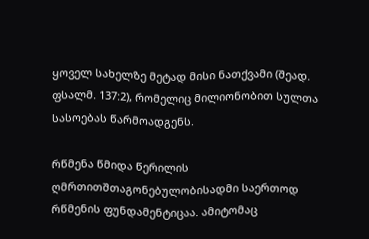ყოველ სახელზე მეტად მისი ნათქვამი (შეად. ფსალმ. 137:2), რომელიც მილიონობით სულთა სასოებას წარმოადგენს.

რწმენა წმიდა წერილის ღმრთითშთაგონებულობისადმი საერთოდ რწმენის ფუნდამენტიცაა. ამიტომაც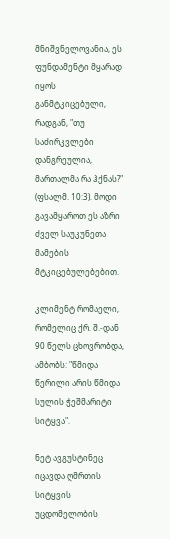მნიშვნელოვანია, ეს ფუნდამენტი მყარად იყოს განმტკიცებული, რადგან, "თუ საძირკვლები დანგრეულია, მართალმა რა ჰქნას?" (ფსალმ. 10:3). მოდი გავამყაროთ ეს აზრი ძველ საუკუნეთა მამების მტკიცებულებებით.

კლიმენტ რომაელი, რომელიც ქრ. შ.-დან 90 წელს ცხოვრობდა, ამბობს: "წმიდა წერილი არის წმიდა სულის ჭეშმარიტი სიტყვა".

ნეტ ავგუსტინეც იცავდა ღმრთის სიტყვის უცდომელობის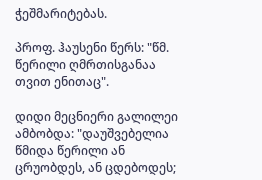ჭეშმარიტებას.

პროფ. ჰაუსენი წერს: "წმ. წერილი ღმრთისგანაა თვით ენითაც".

დიდი მეცნიერი გალილეი ამბობდა: "დაუშვებელია წმიდა წერილი ან ცრუობდეს, ან ცდებოდეს;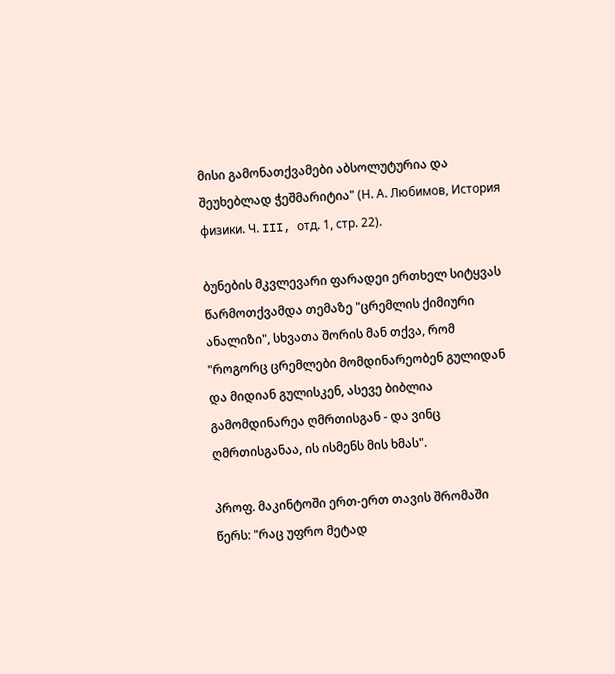მისი გამონათქვამები აბსოლუტურია და შეუხებლად ჭეშმარიტია" (Н. А. Любимов, История физики. Ч. III, отд. 1, стр. 22).

ბუნების მკვლევარი ფარადეი ერთხელ სიტყვას წარმოთქვამდა თემაზე "ცრემლის ქიმიური ანალიზი", სხვათა შორის მან თქვა, რომ "როგორც ცრემლები მომდინარეობენ გულიდან და მიდიან გულისკენ, ასევე ბიბლია გამომდინარეა ღმრთისგან - და ვინც ღმრთისგანაა, ის ისმენს მის ხმას".

პროფ. მაკინტოში ერთ-ერთ თავის შრომაში წერს: "რაც უფრო მეტად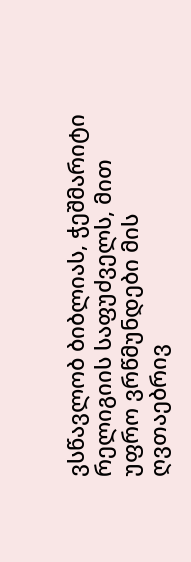ვსწავლობ ბიბლიას, ჭეშმარიტი რელიგიის საფუძველს, მით უფრო ვრწმუნდები მის ღვთაებრივ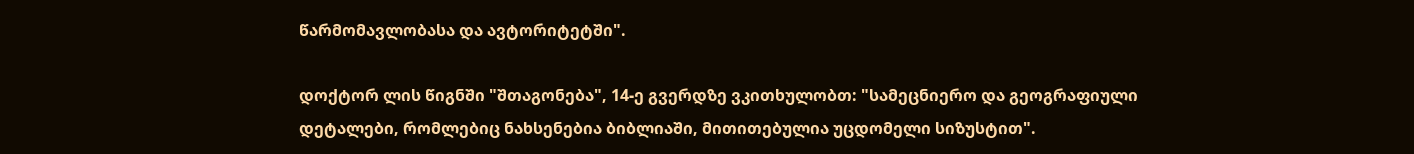წარმომავლობასა და ავტორიტეტში".

დოქტორ ლის წიგნში "შთაგონება", 14-ე გვერდზე ვკითხულობთ: "სამეცნიერო და გეოგრაფიული დეტალები, რომლებიც ნახსენებია ბიბლიაში, მითითებულია უცდომელი სიზუსტით".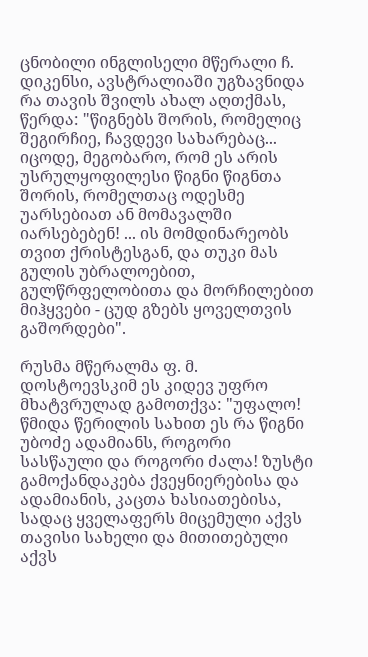ცნობილი ინგლისელი მწერალი ჩ. დიკენსი, ავსტრალიაში უგზავნიდა რა თავის შვილს ახალ აღთქმას, წერდა: "წიგნებს შორის, რომელიც შეგირჩიე, ჩავდევი სახარებაც... იცოდე, მეგობარო, რომ ეს არის უსრულყოფილესი წიგნი წიგნთა შორის, რომელთაც ოდესმე უარსებიათ ან მომავალში იარსებებენ! ... ის მომდინარეობს თვით ქრისტესგან, და თუკი მას გულის უბრალოებით, გულწრფელობითა და მორჩილებით მიჰყვები - ცუდ გზებს ყოველთვის გაშორდები".

რუსმა მწერალმა ფ. მ. დოსტოევსკიმ ეს კიდევ უფრო მხატვრულად გამოთქვა: "უფალო! წმიდა წერილის სახით ეს რა წიგნი უბოძე ადამიანს, როგორი სასწაული და როგორი ძალა! ზუსტი გამოქანდაკება ქვეყნიერებისა და ადამიანის, კაცთა ხასიათებისა, სადაც ყველაფერს მიცემული აქვს თავისი სახელი და მითითებული აქვს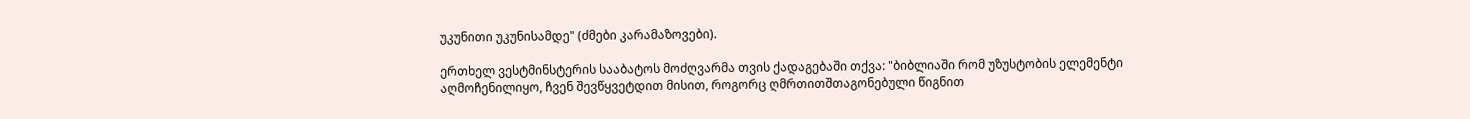უკუნითი უკუნისამდე" (ძმები კარამაზოვები).

ერთხელ ვესტმინსტერის სააბატოს მოძღვარმა თვის ქადაგებაში თქვა: "ბიბლიაში რომ უზუსტობის ელემენტი აღმოჩენილიყო, ჩვენ შევწყვეტდით მისით, როგორც ღმრთითშთაგონებული წიგნით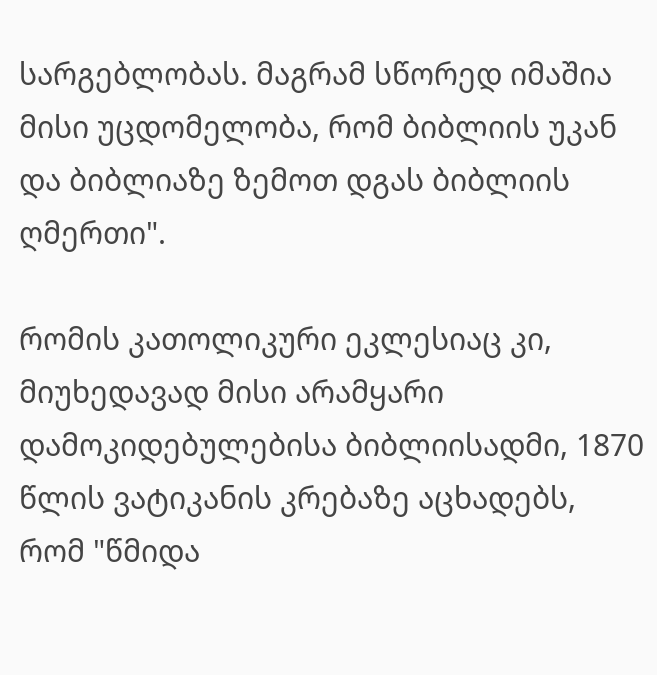სარგებლობას. მაგრამ სწორედ იმაშია მისი უცდომელობა, რომ ბიბლიის უკან და ბიბლიაზე ზემოთ დგას ბიბლიის ღმერთი".

რომის კათოლიკური ეკლესიაც კი, მიუხედავად მისი არამყარი დამოკიდებულებისა ბიბლიისადმი, 1870 წლის ვატიკანის კრებაზე აცხადებს, რომ "წმიდა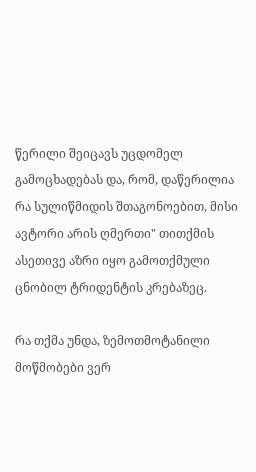წერილი შეიცავს უცდომელ გამოცხადებას და, რომ, დაწერილია რა სულიწმიდის შთაგონოებით, მისი ავტორი არის ღმერთი" თითქმის ასეთივე აზრი იყო გამოთქმული ცნობილ ტრიდენტის კრებაზეც.

რა თქმა უნდა, ზემოთმოტანილი  მოწმობები ვერ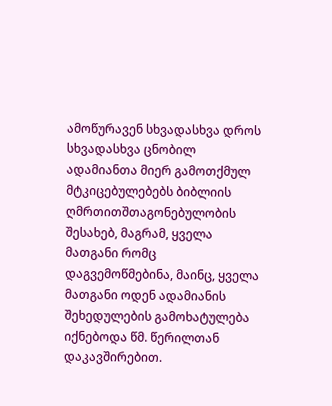ამოწურავენ სხვადასხვა დროს სხვადასხვა ცნობილ ადამიანთა მიერ გამოთქმულ მტკიცებულებებს ბიბლიის ღმრთითშთაგონებულობის შესახებ, მაგრამ, ყველა მათგანი რომც დაგვემოწმებინა, მაინც, ყველა მათგანი ოდენ ადამიანის შეხედულების გამოხატულება იქნებოდა წმ. წერილთან დაკავშირებით.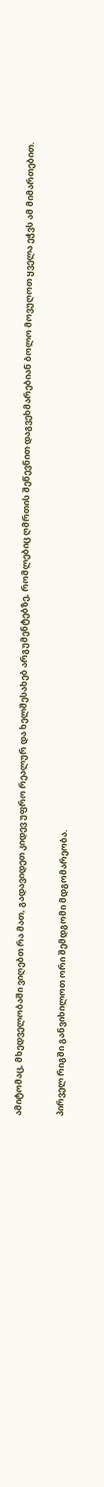ამიტომაც, მხედველობაში ვიღებთ რა მათ, გადავიდეთ კიდევ უფრო რეალურ და ხელშესახებ არგუმენტებზე, რომლებიც ღმრთის შეწევნით დაგვეხმარებიან ბოლო მოვუღოთ ყველა ეჭვს ამ მიმართებით.

პირველ რიგში განვიხილოთ ორი შემდგომი მდგომარეობა.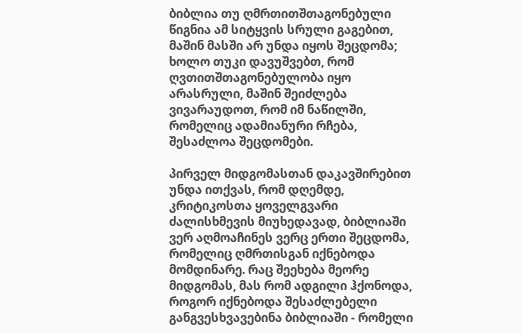ბიბლია თუ ღმრთითშთაგონებული წიგნია ამ სიტყვის სრული გაგებით, მაშინ მასში არ უნდა იყოს შეცდომა; ხოლო თუკი დავუშვებთ, რომ ღვთითშთაგონებულობა იყო არასრული, მაშინ შეიძლება ვივარაუდოთ, რომ იმ ნაწილში, რომელიც ადამიანური რჩება, შესაძლოა შეცდომები.

პირველ მიდგომასთან დაკავშირებით უნდა ითქვას, რომ დღემდე, კრიტიკოსთა ყოველგვარი ძალისხმევის მიუხედავად, ბიბლიაში ვერ აღმოაჩინეს ვერც ერთი შეცდომა, რომელიც ღმრთისგან იქნებოდა მომდინარე. რაც შეეხება მეორე მიდგომას, მას რომ ადგილი ჰქონოდა, როგორ იქნებოდა შესაძლებელი განგვესხვავებინა ბიბლიაში - რომელი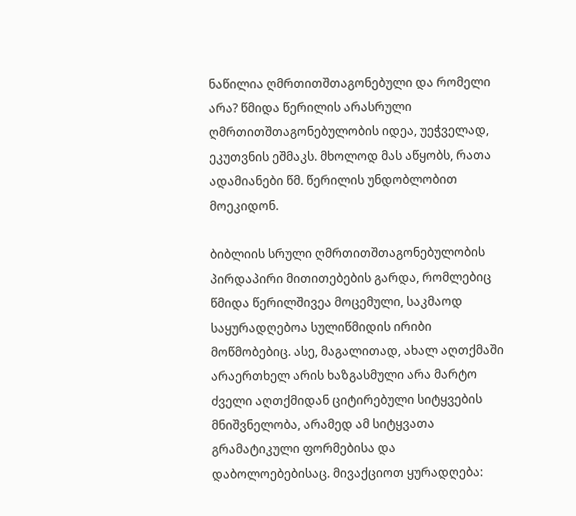ნაწილია ღმრთითშთაგონებული და რომელი არა? წმიდა წერილის არასრული ღმრთითშთაგონებულობის იდეა, უეჭველად, ეკუთვნის ეშმაკს. მხოლოდ მას აწყობს, რათა ადამიანები წმ. წერილის უნდობლობით მოეკიდონ.

ბიბლიის სრული ღმრთითშთაგონებულობის პირდაპირი მითითებების გარდა, რომლებიც წმიდა წერილშივეა მოცემული, საკმაოდ საყურადღებოა სულიწმიდის ირიბი მოწმობებიც. ასე, მაგალითად, ახალ აღთქმაში არაერთხელ არის ხაზგასმული არა მარტო ძველი აღთქმიდან ციტირებული სიტყვების მნიშვნელობა, არამედ ამ სიტყვათა გრამატიკული ფორმებისა და დაბოლოებებისაც. მივაქციოთ ყურადღება: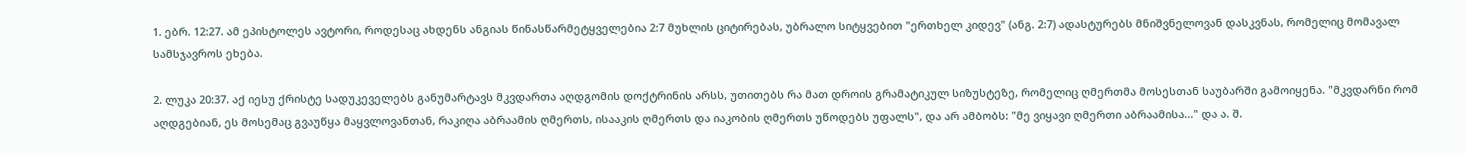1. ებრ. 12:27. ამ ეპისტოლეს ავტორი, როდესაც ახდენს ანგიას წინასწარმეტყველებია 2:7 მუხლის ციტირებას, უბრალო სიტყვებით "ერთხელ კიდევ" (ანგ. 2:7) ადასტურებს მნიშვნელოვან დასკვნას, რომელიც მომავალ სამსჯავროს ეხება.

2. ლუკა 20:37. აქ იესუ ქრისტე სადუკეველებს განუმარტავს მკვდართა აღდგომის დოქტრინის არსს, უთითებს რა მათ დროის გრამატიკულ სიზუსტეზე, რომელიც ღმერთმა მოსესთან საუბარში გამოიყენა. "მკვდარნი რომ აღდგებიან, ეს მოსემაც გვაუწყა მაყვლოვანთან, რაკიღა აბრაამის ღმერთს, ისააკის ღმერთს და იაკობის ღმერთს უწოდებს უფალს", და არ ამბობს: "მე ვიყავი ღმერთი აბრაამისა..." და ა. შ.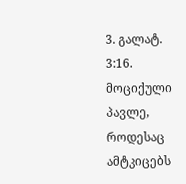3. გალატ. 3:16. მოციქული პავლე, როდესაც ამტკიცებს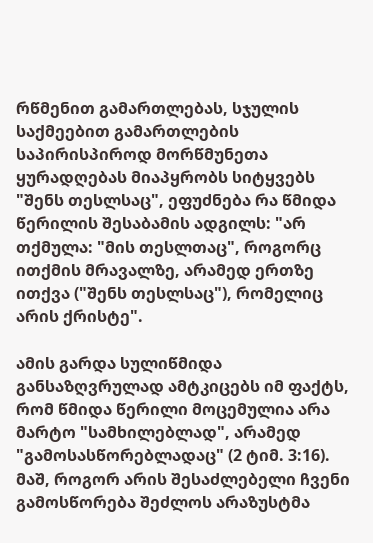რწმენით გამართლებას, სჯულის საქმეებით გამართლების საპირისპიროდ მორწმუნეთა ყურადღებას მიაპყრობს სიტყვებს  "შენს თესლსაც", ეფუძნება რა წმიდა წერილის შესაბამის ადგილს: "არ თქმულა: "მის თესლთაც", როგორც ითქმის მრავალზე, არამედ ერთზე ითქვა ("შენს თესლსაც"), რომელიც არის ქრისტე".

ამის გარდა სულიწმიდა განსაზღვრულად ამტკიცებს იმ ფაქტს, რომ წმიდა წერილი მოცემულია არა მარტო "სამხილებლად", არამედ "გამოსასწორებლადაც" (2 ტიმ. 3:16). მაშ, როგორ არის შესაძლებელი ჩვენი გამოსწორება შეძლოს არაზუსტმა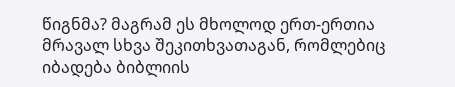წიგნმა? მაგრამ ეს მხოლოდ ერთ-ერთია მრავალ სხვა შეკითხვათაგან, რომლებიც იბადება ბიბლიის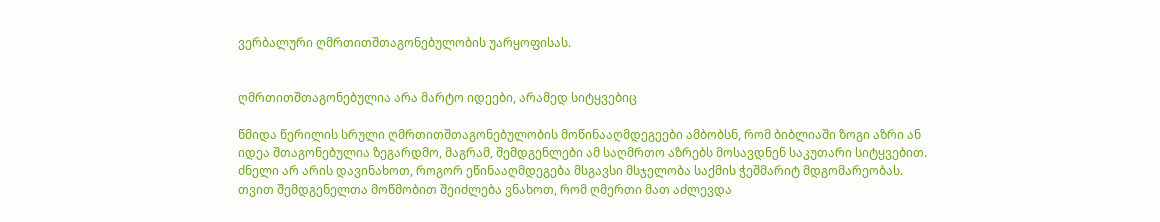ვერბალური ღმრთითშთაგონებულობის უარყოფისას.


ღმრთითშთაგონებულია არა მარტო იდეები, არამედ სიტყვებიც

წმიდა წერილის სრული ღმრთითშთაგონებულობის მოწინააღმდეგეები ამბობსნ, რომ ბიბლიაში ზოგი აზრი ან იდეა შთაგონებულია ზეგარდმო, მაგრამ, შემდგენლები ამ საღმრთო აზრებს მოსავდნენ საკუთარი სიტყვებით. ძნელი არ არის დავინახოთ, როგორ ეწინააღმდეგება მსგავსი მსჯელობა საქმის ჭეშმარიტ მდგომარეობას. თვით შემდგენელთა მოწმობით შეიძლება ვნახოთ, რომ ღმერთი მათ აძლევდა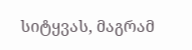სიტყვას, მაგრამ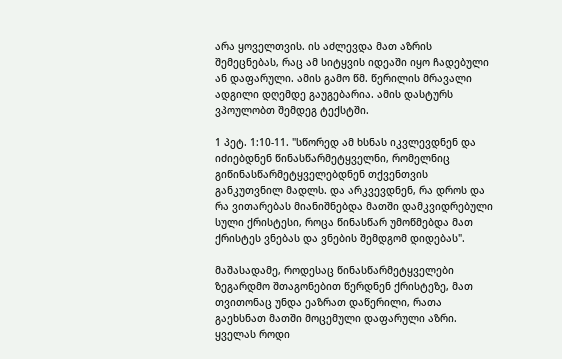არა ყოველთვის. ის აძლევდა მათ აზრის შემეცნებას, რაც ამ სიტყვის იდეაში იყო ჩადებული ან დაფარული. ამის გამო წმ. წერილის მრავალი ადგილი დღემდე გაუგებარია. ამის დასტურს ვპოულობთ შემდეგ ტექსტში.

1 პეტ. 1:10-11. "სწორედ ამ ხსნას იკვლევდნენ და იძიებდნენ წინასწარმეტყველნი, რომელნიც გიწინასწარმეტყველებდნენ თქვენთვის განკუთვნილ მადლს. და არკვევდნენ, რა დროს და რა ვითარებას მიანიშნებდა მათში დამკვიდრებული სული ქრისტესი, როცა წინასწარ უმოწმებდა მათ ქრისტეს ვნებას და ვნების შემდგომ დიდებას".

მაშასადამე, როდესაც წინასწარმეტყველები ზეგარდმო შთაგონებით წერდნენ ქრისტეზე, მათ თვითონაც უნდა ეაზრათ დაწერილი, რათა გაეხსნათ მათში მოცემული დაფარული აზრი. ყველას როდი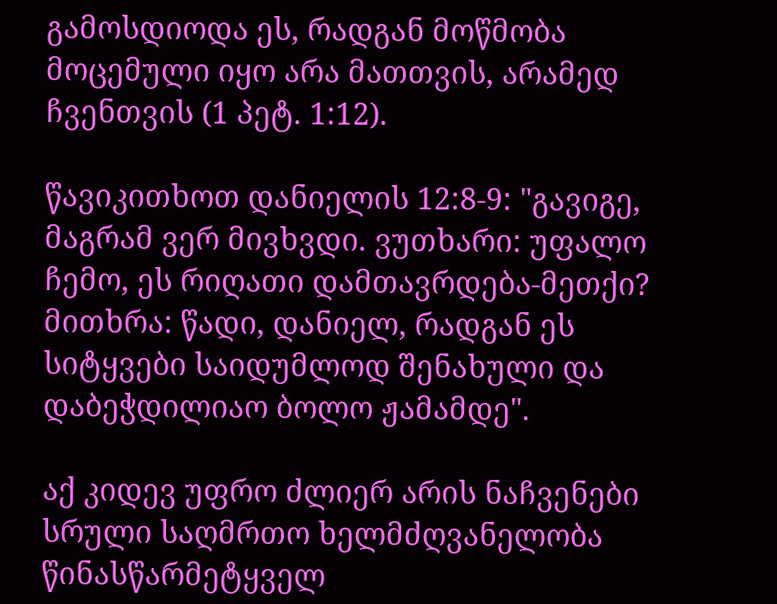გამოსდიოდა ეს, რადგან მოწმობა მოცემული იყო არა მათთვის, არამედ ჩვენთვის (1 პეტ. 1:12).

წავიკითხოთ დანიელის 12:8-9: "გავიგე, მაგრამ ვერ მივხვდი. ვუთხარი: უფალო ჩემო, ეს რიღათი დამთავრდება-მეთქი? მითხრა: წადი, დანიელ, რადგან ეს სიტყვები საიდუმლოდ შენახული და დაბეჭდილიაო ბოლო ჟამამდე".

აქ კიდევ უფრო ძლიერ არის ნაჩვენები სრული საღმრთო ხელმძღვანელობა წინასწარმეტყველ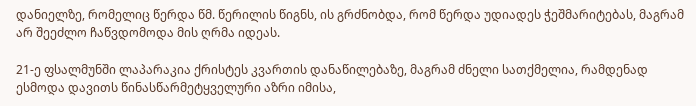დანიელზე, რომელიც წერდა წმ. წერილის წიგნს, ის გრძნობდა, რომ წერდა უდიადეს ჭეშმარიტებას, მაგრამ არ შეეძლო ჩაწვდომოდა მის ღრმა იდეას.

21-ე ფსალმუნში ლაპარაკია ქრისტეს კვართის დანაწილებაზე, მაგრამ ძნელი სათქმელია, რამდენად ესმოდა დავითს წინასწარმეტყველური აზრი იმისა,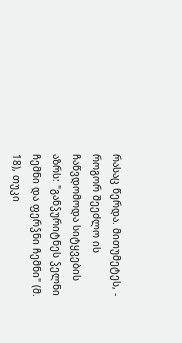რასაც წერდა. მითუმეტეს, - როგორ შეეძლო ის ჩაწვდომოდა სიტყვების აზრს: "განჴურიტნეს ჴელნი ჩემნი და ფერჴნი ჩემნი" (მ. 18), თუკი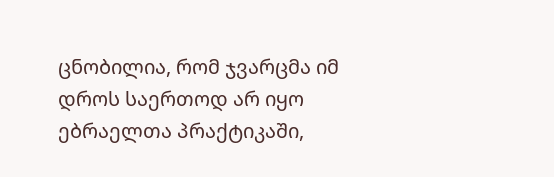ცნობილია, რომ ჯვარცმა იმ დროს საერთოდ არ იყო ებრაელთა პრაქტიკაში,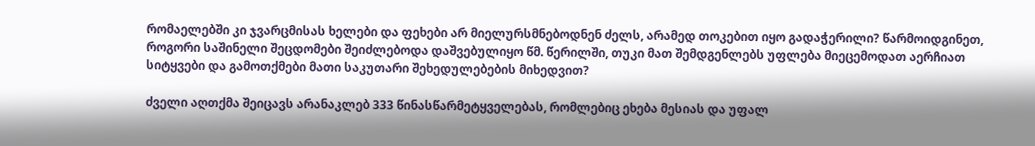რომაელებში კი ჯვარცმისას ხელები და ფეხები არ მიელურსმნებოდნენ ძელს, არამედ თოკებით იყო გადაჭერილი? წარმოიდგინეთ, როგორი საშინელი შეცდომები შეიძლებოდა დაშვებულიყო წმ. წერილში, თუკი მათ შემდგენლებს უფლება მიეცემოდათ აერჩიათ სიტყვები და გამოთქმები მათი საკუთარი შეხედულებების მიხედვით?

ძველი აღთქმა შეიცავს არანაკლებ 333 წინასწარმეტყველებას, რომლებიც ეხება მესიას და უფალ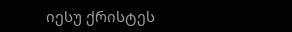იესუ ქრისტეს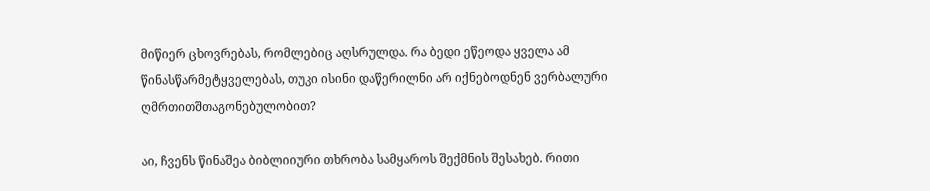მიწიერ ცხოვრებას, რომლებიც აღსრულდა. რა ბედი ეწეოდა ყველა ამ წინასწარმეტყველებას, თუკი ისინი დაწერილნი არ იქნებოდნენ ვერბალური ღმრთითშთაგონებულობით?

აი, ჩვენს წინაშეა ბიბლიიური თხრობა სამყაროს შექმნის შესახებ. რითი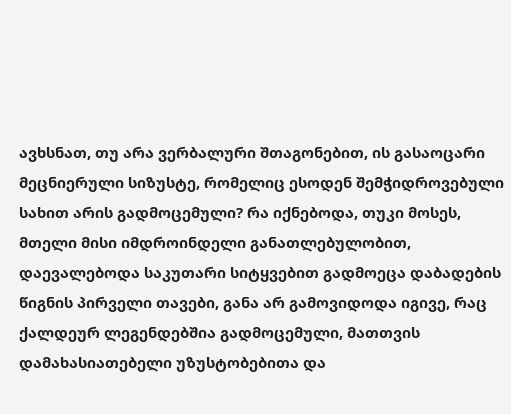ავხსნათ, თუ არა ვერბალური შთაგონებით, ის გასაოცარი მეცნიერული სიზუსტე, რომელიც ესოდენ შემჭიდროვებული სახით არის გადმოცემული? რა იქნებოდა, თუკი მოსეს, მთელი მისი იმდროინდელი განათლებულობით, დაევალებოდა საკუთარი სიტყვებით გადმოეცა დაბადების წიგნის პირველი თავები, განა არ გამოვიდოდა იგივე, რაც ქალდეურ ლეგენდებშია გადმოცემული, მათთვის დამახასიათებელი უზუსტობებითა და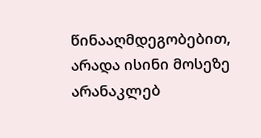წინააღმდეგობებით, არადა ისინი მოსეზე არანაკლებ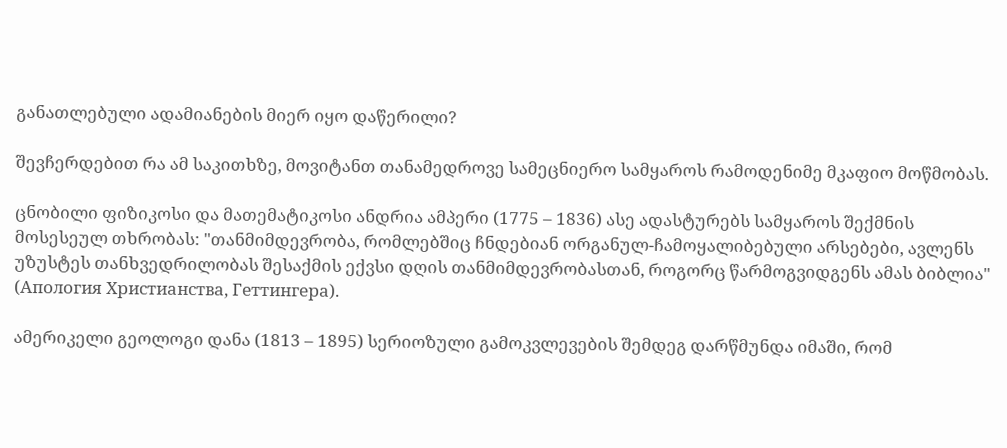განათლებული ადამიანების მიერ იყო დაწერილი?

შევჩერდებით რა ამ საკითხზე, მოვიტანთ თანამედროვე სამეცნიერო სამყაროს რამოდენიმე მკაფიო მოწმობას.

ცნობილი ფიზიკოსი და მათემატიკოსი ანდრია ამპერი (1775 – 1836) ასე ადასტურებს სამყაროს შექმნის მოსესეულ თხრობას: "თანმიმდევრობა, რომლებშიც ჩნდებიან ორგანულ-ჩამოყალიბებული არსებები, ავლენს უზუსტეს თანხვედრილობას შესაქმის ექვსი დღის თანმიმდევრობასთან, როგორც წარმოგვიდგენს ამას ბიბლია" (Апология Христианства, Геттингера).

ამერიკელი გეოლოგი დანა (1813 – 1895) სერიოზული გამოკვლევების შემდეგ დარწმუნდა იმაში, რომ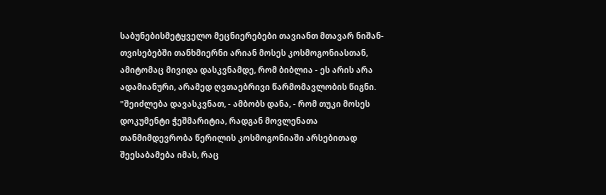საბუნებისმეტყველო მეცნიერებები თავიანთ მთავარ ნიშან-თვისებებში თანხმიერნი არიან მოსეს კოსმოგონიასთან, ამიტომაც მივიდა დასკვნამდე, რომ ბიბლია - ეს არის არა ადამიანური, არამედ ღვთაებრივი წარმომავლობის წიგნი. "შეიძლება დავასკვნათ, - ამბობს დანა, - რომ თუკი მოსეს დოკუმენტი ჭეშმარიტია, რადგან მოვლენათა თანმიმდევრობა წერილის კოსმოგონიაში არსებითად შეესაბამება იმას, რაც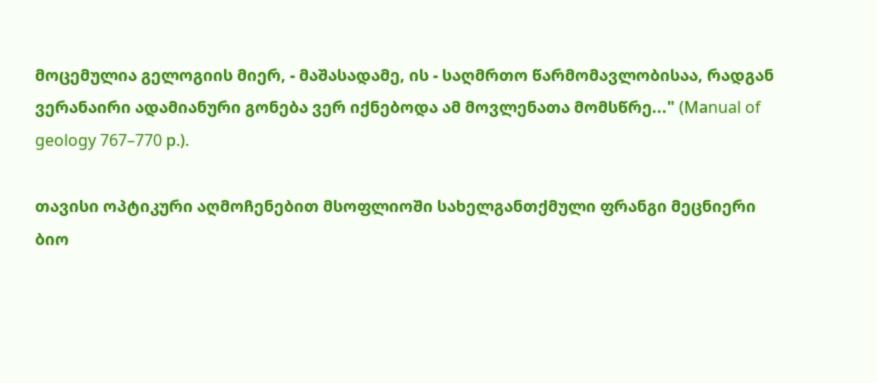მოცემულია გელოგიის მიერ, - მაშასადამე, ის - საღმრთო წარმომავლობისაა, რადგან ვერანაირი ადამიანური გონება ვერ იქნებოდა ამ მოვლენათა მომსწრე..." (Маnual of geology 767–770 р.).

თავისი ოპტიკური აღმოჩენებით მსოფლიოში სახელგანთქმული ფრანგი მეცნიერი ბიო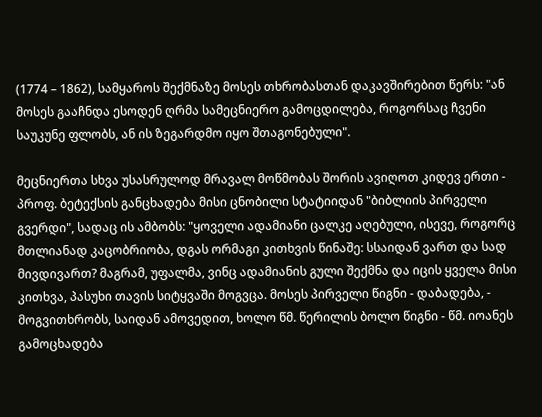(1774 – 1862), სამყაროს შექმნაზე მოსეს თხრობასთან დაკავშირებით წერს: "ან მოსეს გააჩნდა ესოდენ ღრმა სამეცნიერო გამოცდილება, როგორსაც ჩვენი საუკუნე ფლობს, ან ის ზეგარდმო იყო შთაგონებული".

მეცნიერთა სხვა უსასრულოდ მრავალ მოწმობას შორის ავიღოთ კიდევ ერთი - პროფ. ბეტექსის განცხადება მისი ცნობილი სტატიიდან "ბიბლიის პირველი გვერდი", სადაც ის ამბობს: "ყოველი ადამიანი ცალკე აღებული, ისევე, როგორც მთლიანად კაცობრიობა, დგას ორმაგი კითხვის წინაშე: სსაიდან ვართ და სად მივდივართ? მაგრამ, უფალმა, ვინც ადამიანის გული შექმნა და იცის ყველა მისი კითხვა, პასუხი თავის სიტყვაში მოგვცა. მოსეს პირველი წიგნი - დაბადება, - მოგვითხრობს, საიდან ამოვედით, ხოლო წმ. წერილის ბოლო წიგნი - წმ. იოანეს გამოცხადება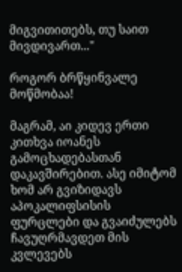მიგვითითებს, თუ საით მივდივართ..."

როგორ ბრწყინვალე მოწმობაა!

მაგრამ, აი კიდევ ერთი კითხვა იოანეს გამოცხადებასთან დაკავშირებით. ასე იმიტომ ხომ არ გვიზიდავს აპოკალიფსისის ფურცლები და გვაიძულებს ჩავუღრმავდეთ მის კვლევებს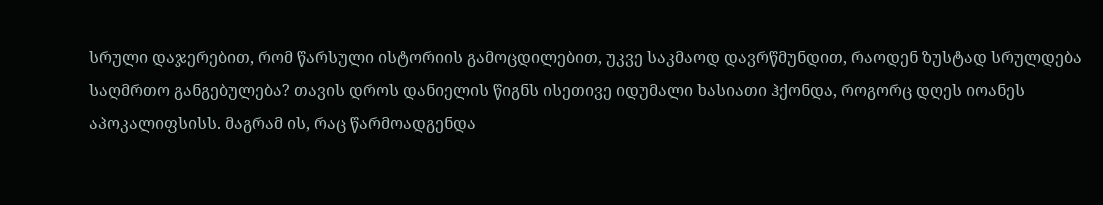სრული დაჯერებით, რომ წარსული ისტორიის გამოცდილებით, უკვე საკმაოდ დავრწმუნდით, რაოდენ ზუსტად სრულდება საღმრთო განგებულება? თავის დროს დანიელის წიგნს ისეთივე იდუმალი ხასიათი ჰქონდა, როგორც დღეს იოანეს აპოკალიფსისს. მაგრამ ის, რაც წარმოადგენდა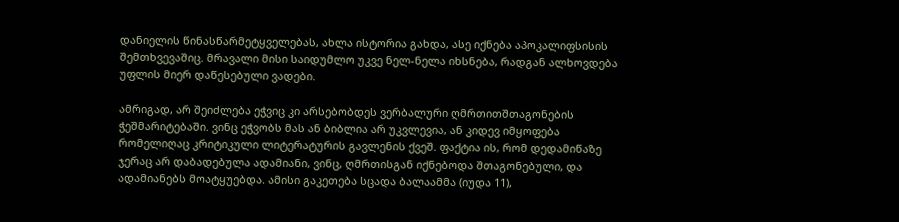დანიელის წინასწარმეტყველებას, ახლა ისტორია გახდა, ასე იქნება აპოკალიფსისის შემთხვევაშიც. მრავალი მისი საიდუმლო უკვე ნელ-ნელა იხსნება, რადგან ალხოვდება უფლის მიერ დაწესებული ვადები.

ამრიგად, არ შეიძლება ეჭვიც კი არსებობდეს ვერბალური ღმრთითშთაგონების ჭეშმარიტებაში. ვინც ეჭვობს მას ან ბიბლია არ უკვლევია, ან კიდევ იმყოფება რომელიღაც კრიტიკული ლიტერატურის გავლენის ქვეშ. ფაქტია ის, რომ დედამიწაზე ჯერაც არ დაბადებულა ადამიანი, ვინც, ღმრთისგან იქნებოდა შთაგონებული, და ადამიანებს მოატყუებდა. ამისი გაკეთება სცადა ბალაამმა (იუდა 11),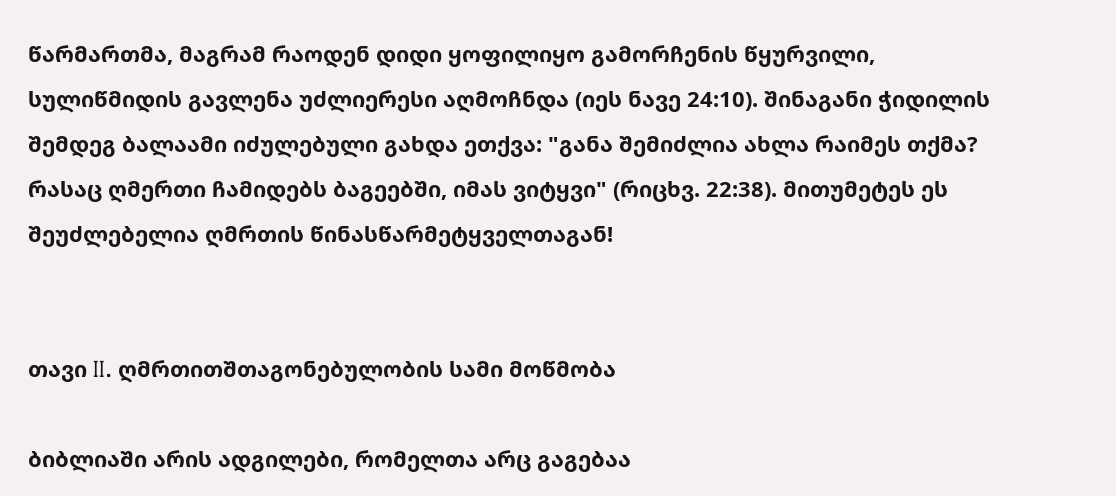წარმართმა, მაგრამ რაოდენ დიდი ყოფილიყო გამორჩენის წყურვილი, სულიწმიდის გავლენა უძლიერესი აღმოჩნდა (იეს ნავე 24:10). შინაგანი ჭიდილის შემდეგ ბალაამი იძულებული გახდა ეთქვა: "განა შემიძლია ახლა რაიმეს თქმა? რასაც ღმერთი ჩამიდებს ბაგეებში, იმას ვიტყვი" (რიცხვ. 22:38). მითუმეტეს ეს შეუძლებელია ღმრთის წინასწარმეტყველთაგან!


თავი II. ღმრთითშთაგონებულობის სამი მოწმობა

ბიბლიაში არის ადგილები, რომელთა არც გაგებაა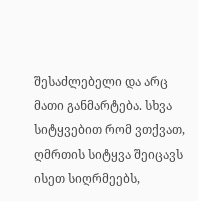შესაძლებელი და არც მათი განმარტება. სხვა სიტყვებით რომ ვთქვათ, ღმრთის სიტყვა შეიცავს ისეთ სიღრმეებს,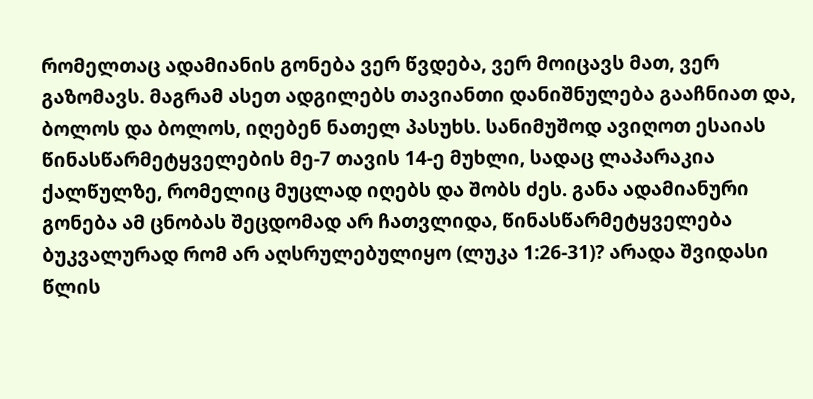რომელთაც ადამიანის გონება ვერ წვდება, ვერ მოიცავს მათ, ვერ გაზომავს. მაგრამ ასეთ ადგილებს თავიანთი დანიშნულება გააჩნიათ და, ბოლოს და ბოლოს, იღებენ ნათელ პასუხს. სანიმუშოდ ავიღოთ ესაიას წინასწარმეტყველების მე-7 თავის 14-ე მუხლი, სადაც ლაპარაკია ქალწულზე, რომელიც მუცლად იღებს და შობს ძეს. განა ადამიანური გონება ამ ცნობას შეცდომად არ ჩათვლიდა, წინასწარმეტყველება ბუკვალურად რომ არ აღსრულებულიყო (ლუკა 1:26-31)? არადა შვიდასი წლის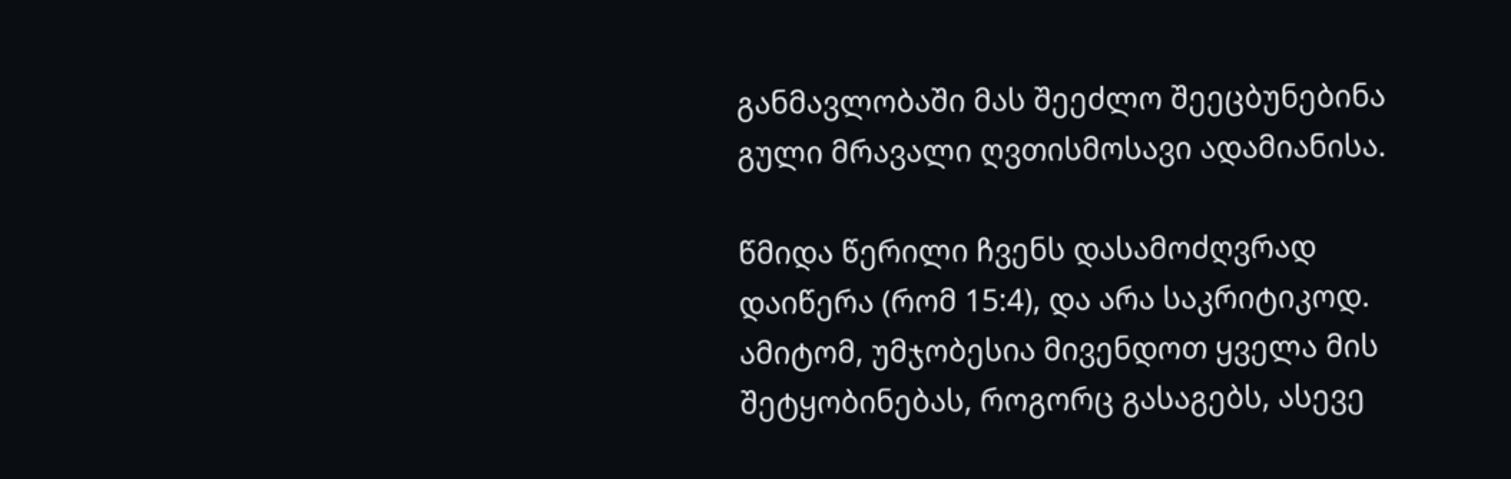განმავლობაში მას შეეძლო შეეცბუნებინა გული მრავალი ღვთისმოსავი ადამიანისა.

წმიდა წერილი ჩვენს დასამოძღვრად დაიწერა (რომ 15:4), და არა საკრიტიკოდ. ამიტომ, უმჯობესია მივენდოთ ყველა მის შეტყობინებას, როგორც გასაგებს, ასევე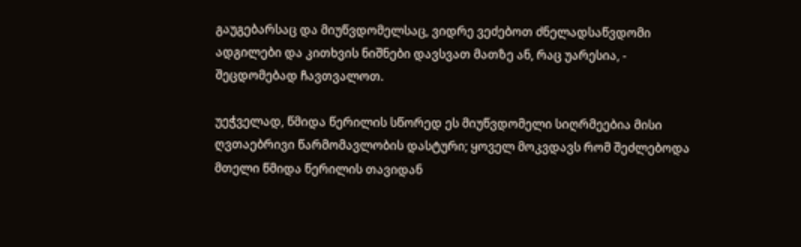გაუგებარსაც და მიუწვდომელსაც, ვიდრე ვეძებოთ ძნელადსაწვდომი ადგილები და კითხვის ნიშნები დავსვათ მათზე ან, რაც უარესია, - შეცდომებად ჩავთვალოთ.

უეჭველად, წმიდა წერილის სწორედ ეს მიუწვდომელი სიღრმეებია მისი ღვთაებრივი წარმომავლობის დასტური; ყოველ მოკვდავს რომ შეძლებოდა მთელი წმიდა წერილის თავიდან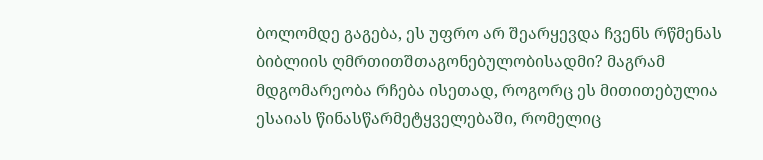ბოლომდე გაგება, ეს უფრო არ შეარყევდა ჩვენს რწმენას ბიბლიის ღმრთითშთაგონებულობისადმი? მაგრამ მდგომარეობა რჩება ისეთად, როგორც ეს მითითებულია ესაიას წინასწარმეტყველებაში, რომელიც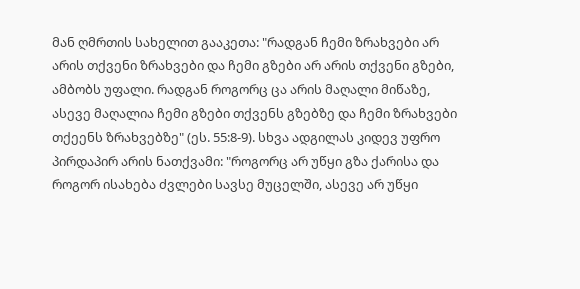მან ღმრთის სახელით გააკეთა: "რადგან ჩემი ზრახვები არ არის თქვენი ზრახვები და ჩემი გზები არ არის თქვენი გზები, ამბობს უფალი. რადგან როგორც ცა არის მაღალი მიწაზე, ასევე მაღალია ჩემი გზები თქვენს გზებზე და ჩემი ზრახვები თქეენს ზრახვებზე" (ეს. 55:8-9). სხვა ადგილას კიდევ უფრო პირდაპირ არის ნათქვამი: "როგორც არ უწყი გზა ქარისა და როგორ ისახება ძვლები სავსე მუცელში, ასევე არ უწყი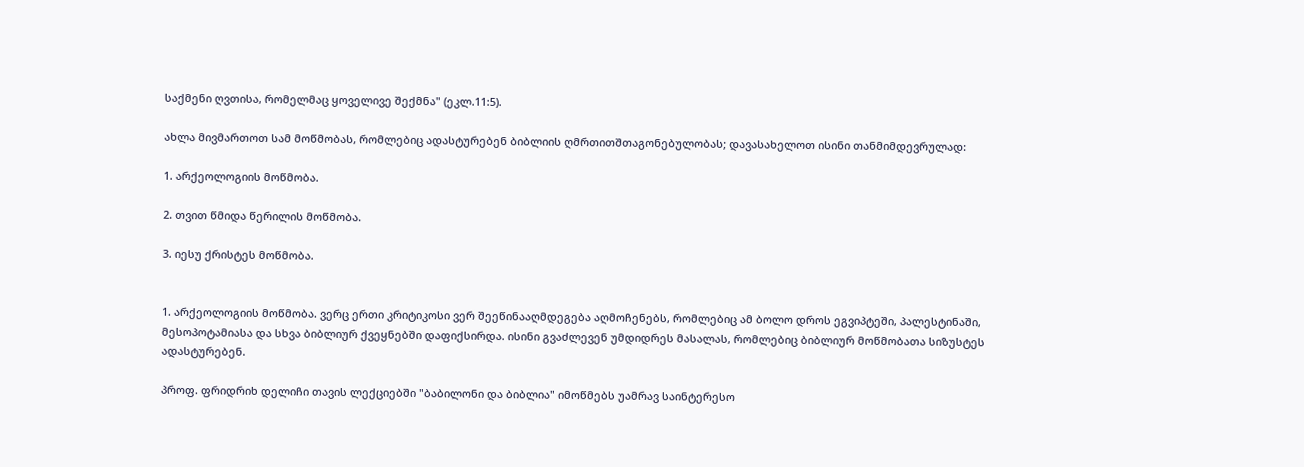საქმენი ღვთისა, რომელმაც ყოველივე შექმნა" (ეკლ.11:5).

ახლა მივმართოთ სამ მოწმობას, რომლებიც ადასტურებენ ბიბლიის ღმრთითშთაგონებულობას; დავასახელოთ ისინი თანმიმდევრულად:

1. არქეოლოგიის მოწმობა.

2. თვით წმიდა წერილის მოწმობა.

3. იესუ ქრისტეს მოწმობა.


1. არქეოლოგიის მოწმობა. ვერც ერთი კრიტიკოსი ვერ შეეწინააღმდეგება აღმოჩენებს, რომლებიც ამ ბოლო დროს ეგვიპტეში, პალესტინაში, მესოპოტამიასა და სხვა ბიბლიურ ქვეყნებში დაფიქსირდა. ისინი გვაძლევენ უმდიდრეს მასალას, რომლებიც ბიბლიურ მოწმობათა სიზუსტეს ადასტურებენ.

პროფ. ფრიდრიხ დელიჩი თავის ლექციებში "ბაბილონი და ბიბლია" იმოწმებს უამრავ საინტერესო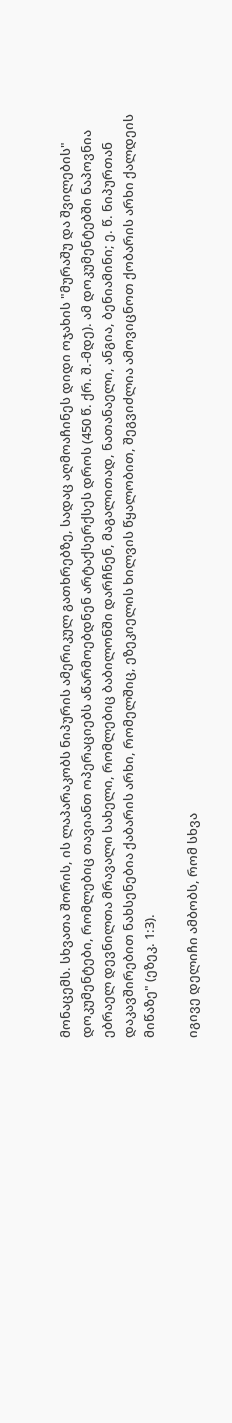მონაცემს. სხვათა შორის, ის ლაპარაკობს ნიპურის ამერიკულ გათხრებზე, სადაც აღმოაჩინეს დიდი ოჯახის "მურაშუ და შვილების" დოკუმენტები, რომლებიც თავიანთ ოპერაციებს აწარმოებდნენ არტაქსერქსეს დროს (450 წ. ქრ. შ.-მდე). ამ დოკუმენტებში ნაპოვნია ებრაელ დევნილთა მრავალი სახელი, რომლებიც ბაბილონში დარჩნენ, მაგალითად, ნათანაელი, ანგია, ბენიამინი; ე. წ. ნიპურთან დაკავშირებით ნახსენებია ქაბარის არხი, რომელშიც, ეზეკიელის ხილვის წყალობით, შეგვიძლია ამოვიცნოთ ქობარის არხი ქალდეის მიწაზე" (ეზეკ. 1:3).

იგივე დელიჩი ამბობს, რომ სხვა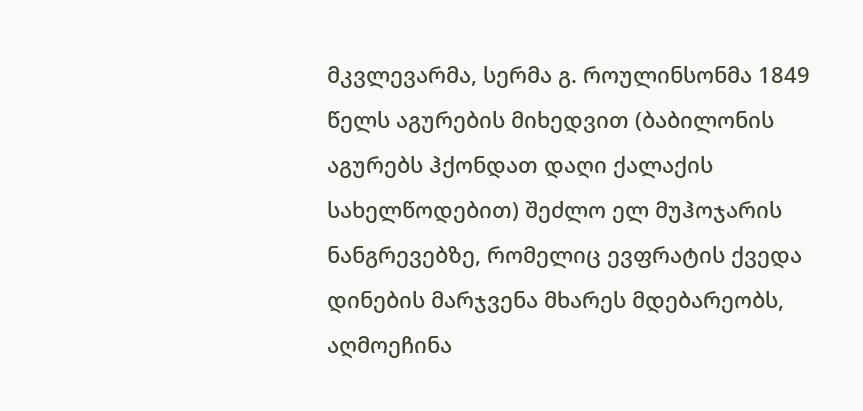მკვლევარმა, სერმა გ. როულინსონმა 1849 წელს აგურების მიხედვით (ბაბილონის აგურებს ჰქონდათ დაღი ქალაქის სახელწოდებით) შეძლო ელ მუჰოჯარის ნანგრევებზე, რომელიც ევფრატის ქვედა დინების მარჯვენა მხარეს მდებარეობს, აღმოეჩინა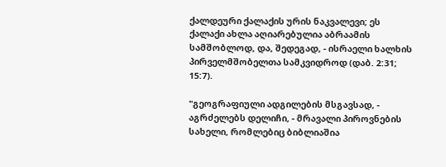ქალდეური ქალაქის ურის ნაკვალევი; ეს ქალაქი ახლა აღიარებულია აბრაამის სამშობლოდ, და, შედეგად, - ისრაელი ხალხის პირველმშობელთა სამკვიდროდ (დაბ. 2:31; 15:7).

"გეოგრაფიული ადგილების მსგავსად, - აგრძელებს დელიჩი, - მრავალი პიროვნების სახელი, რომლებიც ბიბლიაშია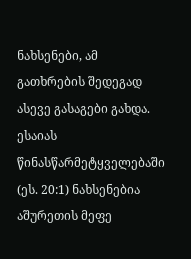ნახსენები, ამ გათხრების შედეგად ასევე გასაგები გახდა. ესაიას წინასწარმეტყველებაში (ეს. 20:1) ნახსენებია აშურეთის მეფე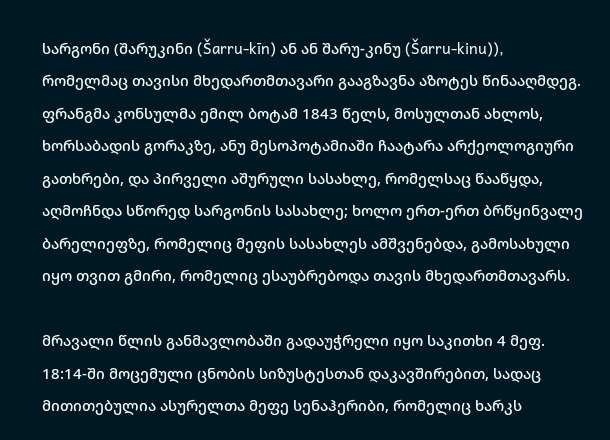სარგონი (შარუკინი (Šarru-kīn) ან ან შარუ-კინუ (Šarru-kinu)), რომელმაც თავისი მხედართმთავარი გააგზავნა აზოტეს წინააღმდეგ. ფრანგმა კონსულმა ემილ ბოტამ 1843 წელს, მოსულთან ახლოს, ხორსაბადის გორაკზე, ანუ მესოპოტამიაში ჩაატარა არქეოლოგიური გათხრები, და პირველი აშურული სასახლე, რომელსაც წააწყდა, აღმოჩნდა სწორედ სარგონის სასახლე; ხოლო ერთ-ერთ ბრწყინვალე ბარელიეფზე, რომელიც მეფის სასახლეს ამშვენებდა, გამოსახული იყო თვით გმირი, რომელიც ესაუბრებოდა თავის მხედართმთავარს.

მრავალი წლის განმავლობაში გადაუჭრელი იყო საკითხი 4 მეფ. 18:14-ში მოცემული ცნობის სიზუსტესთან დაკავშირებით, სადაც მითითებულია ასურელთა მეფე სენაჰერიბი, რომელიც ხარკს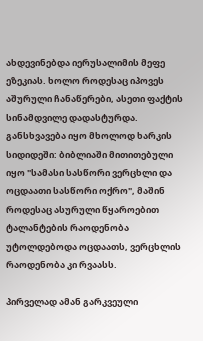ახდევინებდა იერუსალიმის მეფე ეზეკიას. ხოლო როდესაც იპოვეს აშურული ჩანაწერები, ასეთი ფაქტის სინამდვილე დადასტურდა. განსხვავება იყო მხოლოდ ხარკის სიდიდეში: ბიბლიაში მითითებული იყო "სამასი სასწორი ვერცხლი და ოცდაათი სასწორი ოქრო", მაშინ როდესაც ასურული წყაროებით ტალანტების რაოდენობა უტოლდებოდა ოცდაათს, ვერცხლის რაოდენობა კი რვაასს.

პირველად ამან გარკვეული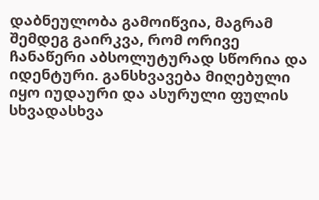დაბნეულობა გამოიწვია, მაგრამ შემდეგ გაირკვა, რომ ორივე ჩანაწერი აბსოლუტურად სწორია და იდენტური. განსხვავება მიღებული იყო იუდაური და ასურული ფულის სხვადასხვა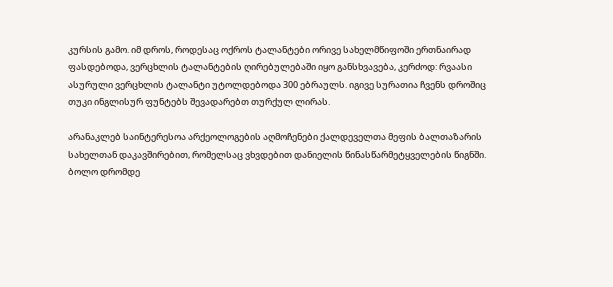კურსის გამო. იმ დროს, როდესაც ოქროს ტალანტები ორივე სახელმწიფოში ერთნაირად ფასდებოდა, ვერცხლის ტალანტების ღირებულებაში იყო განსხვავება, კერძოდ: რვაასი ასურული ვერცხლის ტალანტი უტოლდებოდა 300 ებრაულს. იგივე სურათია ჩვენს დროშიც თუკი ინგლისურ ფუნტებს შევადარებთ თურქულ ლირას.

არანაკლებ საინტერესოა არქეოლოგების აღმოჩენები ქალდეველთა მეფის ბალთაზარის სახელთან დაკავშირებით, რომელსაც ვხვდებით დანიელის წინასწარმეტყველების წიგნში. ბოლო დრომდე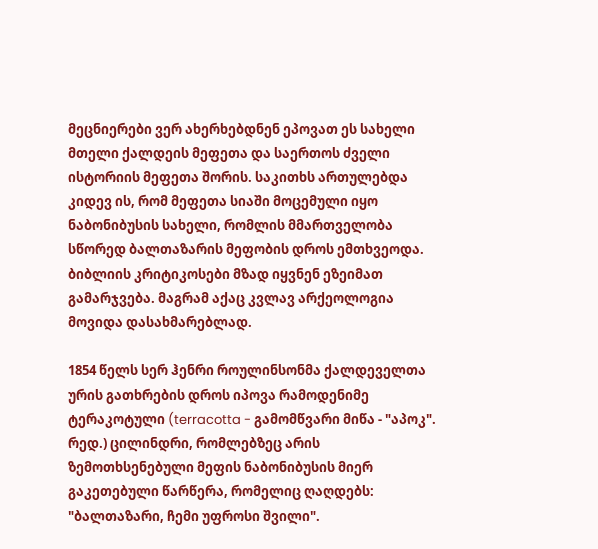მეცნიერები ვერ ახერხებდნენ ეპოვათ ეს სახელი მთელი ქალდეის მეფეთა და საერთოს ძველი ისტორიის მეფეთა შორის. საკითხს ართულებდა კიდევ ის, რომ მეფეთა სიაში მოცემული იყო ნაბონიბუსის სახელი, რომლის მმართველობა სწორედ ბალთაზარის მეფობის დროს ემთხვეოდა. ბიბლიის კრიტიკოსები მზად იყვნენ ეზეიმათ გამარჯვება. მაგრამ აქაც კვლავ არქეოლოგია მოვიდა დასახმარებლად.

1854 წელს სერ ჰენრი როულინსონმა ქალდეველთა ურის გათხრების დროს იპოვა რამოდენიმე ტერაკოტული (terracotta - გამომწვარი მიწა - "აპოკ". რედ.) ცილინდრი, რომლებზეც არის ზემოთხსენებული მეფის ნაბონიბუსის მიერ გაკეთებული წარწერა, რომელიც ღაღდებს: "ბალთაზარი, ჩემი უფროსი შვილი".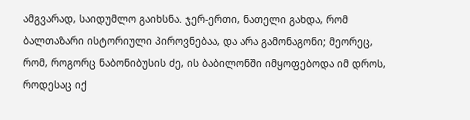ამგვარად, საიდუმლო გაიხსნა. ჯერ-ერთი, ნათელი გახდა, რომ ბალთაზარი ისტორიული პიროვნებაა, და არა გამონაგონი; მეორეც, რომ, როგორც ნაბონიბუსის ძე, ის ბაბილონში იმყოფებოდა იმ დროს, როდესაც იქ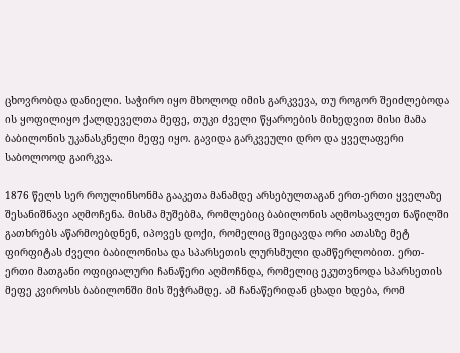ცხოვრობდა დანიელი. საჭირო იყო მხოლოდ იმის გარკვევა, თუ როგორ შეიძლებოდა ის ყოფილიყო ქალდეველთა მეფე, თუკი ძველი წყაროების მიხედვით მისი მამა ბაბილონის უკანასკნელი მეფე იყო. გავიდა გარკვეული დრო და ყველაფერი საბოლოოდ გაირკვა.

1876 წელს სერ როულინსონმა გააკეთა მანამდე არსებულთაგან ერთ-ერთი ყველაზე შესანიშნავი აღმოჩენა. მისმა მუშებმა, რომლებიც ბაბილონის აღმოსავლეთ ნაწილში გათხრებს აწარმოებდნენ, იპოვეს დოქი, რომელიც შეიცავდა ორი ათასზე მეტ ფირფიტას ძველი ბაბილონისა და სპარსეთის ლურსმული დამწერლობით. ერთ-ერთი მათგანი ოფიციალური ჩანაწერი აღმოჩნდა, რომელიც ეკუთვნოდა სპარსეთის მეფე კვიროსს ბაბილონში მის შეჭრამდე. ამ ჩანაწერიდან ცხადი ხდება, რომ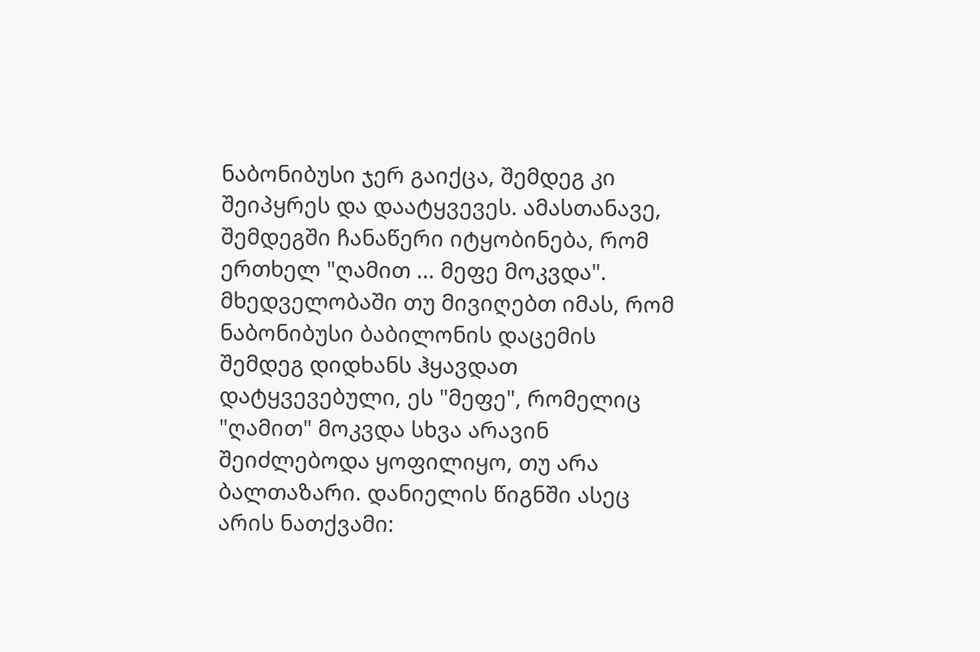ნაბონიბუსი ჯერ გაიქცა, შემდეგ კი შეიპყრეს და დაატყვევეს. ამასთანავე, შემდეგში ჩანაწერი იტყობინება, რომ ერთხელ "ღამით ... მეფე მოკვდა". მხედველობაში თუ მივიღებთ იმას, რომ ნაბონიბუსი ბაბილონის დაცემის შემდეგ დიდხანს ჰყავდათ დატყვევებული, ეს "მეფე", რომელიც "ღამით" მოკვდა სხვა არავინ შეიძლებოდა ყოფილიყო, თუ არა ბალთაზარი. დანიელის წიგნში ასეც არის ნათქვამი: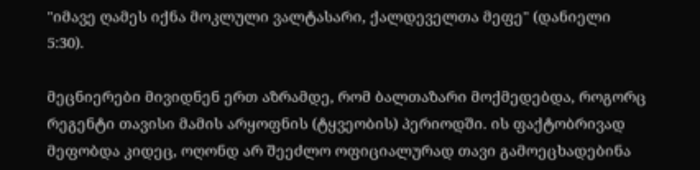"იმავე ღამეს იქნა მოკლული ვალტასარი, ქალდეველთა მეფე" (დანიელი 5:30).

მეცნიერები მივიდნენ ერთ აზრამდე, რომ ბალთაზარი მოქმედებდა, როგორც რეგენტი თავისი მამის არყოფნის (ტყვეობის) პერიოდში. ის ფაქტობრივად მეფობდა კიდეც, ოღონდ არ შეეძლო ოფიციალურად თავი გამოეცხადებინა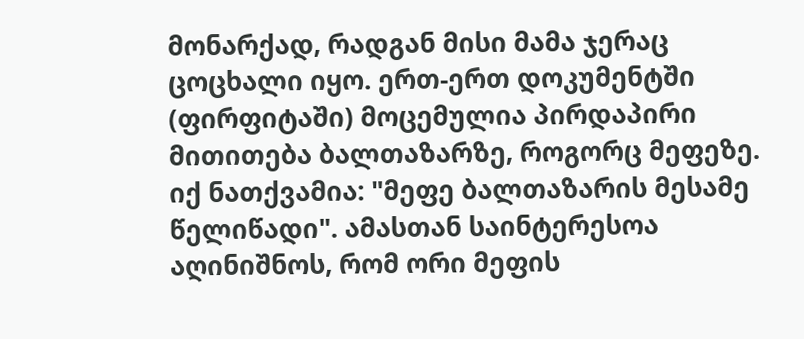მონარქად, რადგან მისი მამა ჯერაც ცოცხალი იყო. ერთ-ერთ დოკუმენტში (ფირფიტაში) მოცემულია პირდაპირი მითითება ბალთაზარზე, როგორც მეფეზე. იქ ნათქვამია: "მეფე ბალთაზარის მესამე წელიწადი". ამასთან საინტერესოა აღინიშნოს, რომ ორი მეფის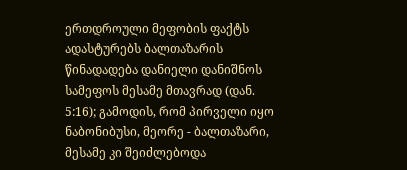ერთდროული მეფობის ფაქტს ადასტურებს ბალთაზარის წინადადება დანიელი დანიშნოს სამეფოს მესამე მთავრად (დან. 5:16); გამოდის, რომ პირველი იყო ნაბონიბუსი, მეორე - ბალთაზარი, მესამე კი შეიძლებოდა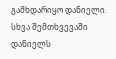გამხდარიყო დანიელი. სხვა შემთხვევაში დანიელს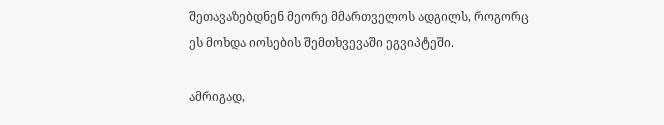შეთავაზებდნენ მეორე მმართველოს ადგილს, როგორც ეს მოხდა იოსების შემთხვევაში ეგვიპტეში.

ამრიგად,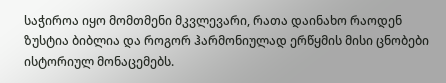საჭიროა იყო მომთმენი მკვლევარი, რათა დაინახო რაოდენ ზუსტია ბიბლია და როგორ ჰარმონიულად ერწყმის მისი ცნობები ისტორიულ მონაცემებს.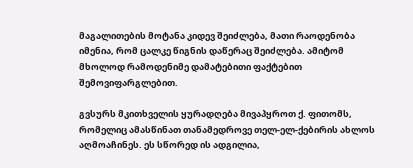მაგალითების მოტანა კიდევ შეიძლება, მათი რაოდენობა იმენია, რომ ცალკე წიგნის დაწერაც შეიძლება. ამიტომ მხოლოდ რამოდენიმე დამატებითი ფაქტებით შემოვიფარგლებით.

გვსურს მკითხველის ყურადღება მივაპყროთ ქ. ფითომს, რომელიც ამასწინათ თანამედროვე თელ-ელ-ქებირის ახლოს აღმოაჩინეს. ეს სწორედ ის ადგილია,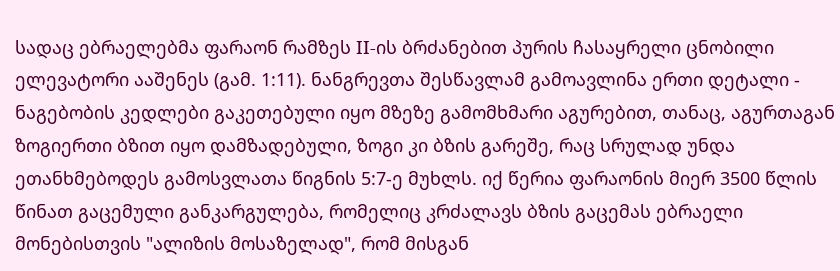სადაც ებრაელებმა ფარაონ რამზეს II-ის ბრძანებით პურის ჩასაყრელი ცნობილი ელევატორი ააშენეს (გამ. 1:11). ნანგრევთა შესწავლამ გამოავლინა ერთი დეტალი - ნაგებობის კედლები გაკეთებული იყო მზეზე გამომხმარი აგურებით, თანაც, აგურთაგან ზოგიერთი ბზით იყო დამზადებული, ზოგი კი ბზის გარეშე, რაც სრულად უნდა ეთანხმებოდეს გამოსვლათა წიგნის 5:7-ე მუხლს. იქ წერია ფარაონის მიერ 3500 წლის წინათ გაცემული განკარგულება, რომელიც კრძალავს ბზის გაცემას ებრაელი მონებისთვის "ალიზის მოსაზელად", რომ მისგან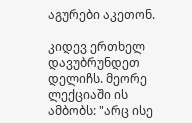აგურები აკეთონ.

კიდევ ერთხელ დავუბრუნდეთ დელიჩს. მეორე ლექციაში ის ამბობს: "არც ისე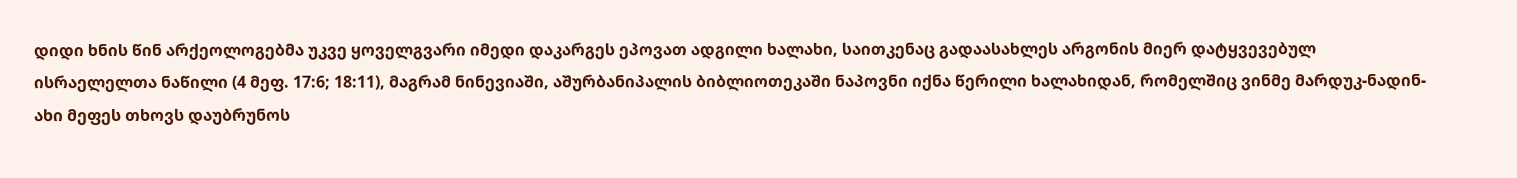დიდი ხნის წინ არქეოლოგებმა უკვე ყოველგვარი იმედი დაკარგეს ეპოვათ ადგილი ხალახი, საითკენაც გადაასახლეს არგონის მიერ დატყვევებულ ისრაელელთა ნაწილი (4 მეფ. 17:6; 18:11), მაგრამ ნინევიაში, აშურბანიპალის ბიბლიოთეკაში ნაპოვნი იქნა წერილი ხალახიდან, რომელშიც ვინმე მარდუკ-ნადინ-ახი მეფეს თხოვს დაუბრუნოს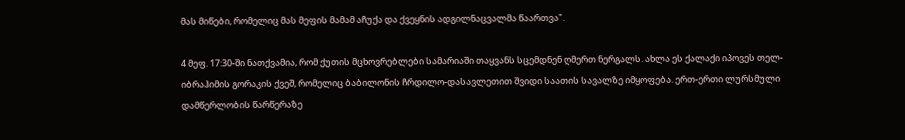მას მიწები, რომელიც მას მეფის მამამ აჩუქა და ქვეყნის ადგილნაცვალმა წაართვა".

4 მეფ. 17:30-ში ნათქვამია, რომ ქუთის მცხოვრებლები სამარიაში თაყვანს სცემდნენ ღმერთ ნერგალს. ახლა ეს ქალაქი იპოვეს თელ-იბრაჰიმის გორაკის ქვეშ, რომელიც ბაბილონის ჩრდილო-დასავლეთით შვიდი საათის სავალზე იმყოფება. ერთ-ერთი ლურსმული დამწერლობის წარწერაზე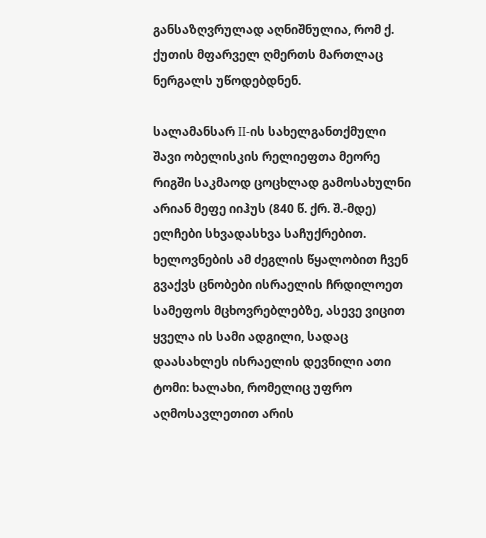განსაზღვრულად აღნიშნულია, რომ ქ. ქუთის მფარველ ღმერთს მართლაც ნერგალს უწოდებდნენ.

სალამანსარ II-ის სახელგანთქმული შავი ობელისკის რელიეფთა მეორე რიგში საკმაოდ ცოცხლად გამოსახულნი არიან მეფე იიჰუს (840 წ. ქრ. შ.-მდე) ელჩები სხვადასხვა საჩუქრებით. ხელოვნების ამ ძეგლის წყალობით ჩვენ გვაქვს ცნობები ისრაელის ჩრდილოეთ სამეფოს მცხოვრებლებზე, ასევე ვიცით ყველა ის სამი ადგილი, სადაც დაასახლეს ისრაელის დევნილი ათი ტომი: ხალახი, რომელიც უფრო აღმოსავლეთით არის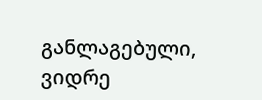განლაგებული, ვიდრე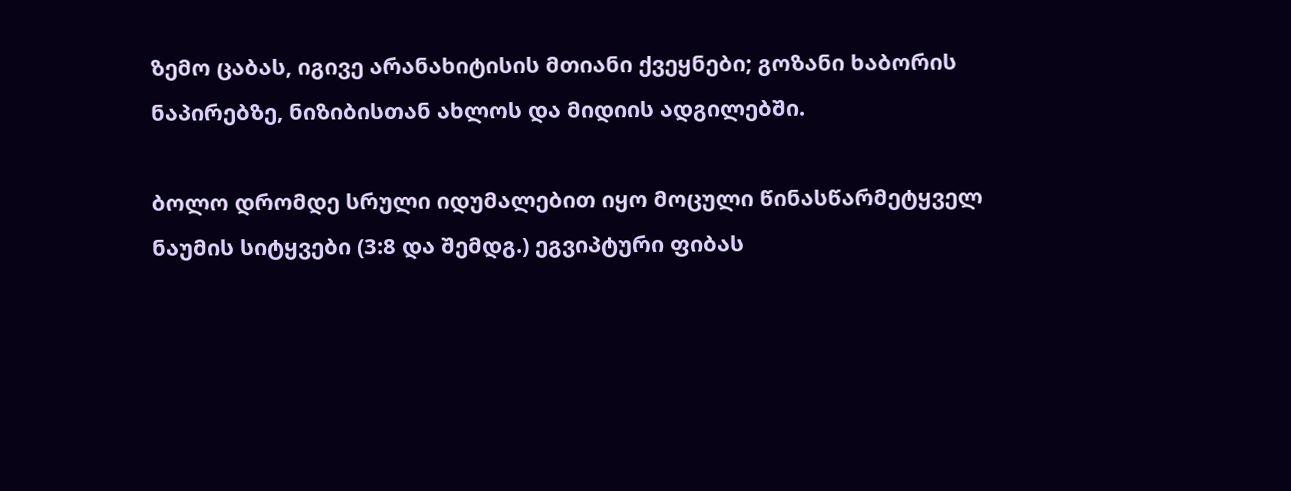ზემო ცაბას, იგივე არანახიტისის მთიანი ქვეყნები; გოზანი ხაბორის ნაპირებზე, ნიზიბისთან ახლოს და მიდიის ადგილებში.

ბოლო დრომდე სრული იდუმალებით იყო მოცული წინასწარმეტყველ ნაუმის სიტყვები (3:8 და შემდგ.) ეგვიპტური ფიბას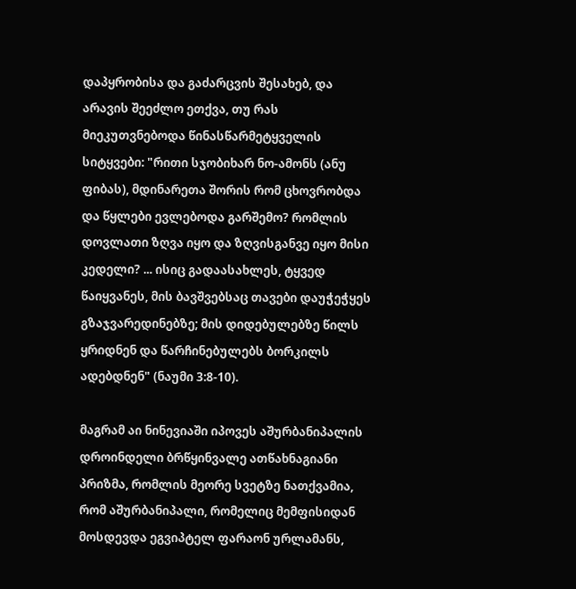დაპყრობისა და გაძარცვის შესახებ, და არავის შეეძლო ეთქვა, თუ რას მიეკუთვნებოდა წინასწარმეტყველის სიტყვები: "რითი სჯობიხარ ნო-ამონს (ანუ ფიბას), მდინარეთა შორის რომ ცხოვრობდა და წყლები ევლებოდა გარშემო? რომლის დოვლათი ზღვა იყო და ზღვისგანვე იყო მისი კედელი? ... ისიც გადაასახლეს, ტყვედ წაიყვანეს, მის ბავშვებსაც თავები დაუჭეჭყეს გზაჯვარედინებზე; მის დიდებულებზე წილს ყრიდნენ და წარჩინებულებს ბორკილს ადებდნენ" (ნაუმი 3:8-10).

მაგრამ აი ნინევიაში იპოვეს აშურბანიპალის დროინდელი ბრწყინვალე ათწახნაგიანი პრიზმა, რომლის მეორე სვეტზე ნათქვამია, რომ აშურბანიპალი, რომელიც მემფისიდან მოსდევდა ეგვიპტელ ფარაონ ურლამანს,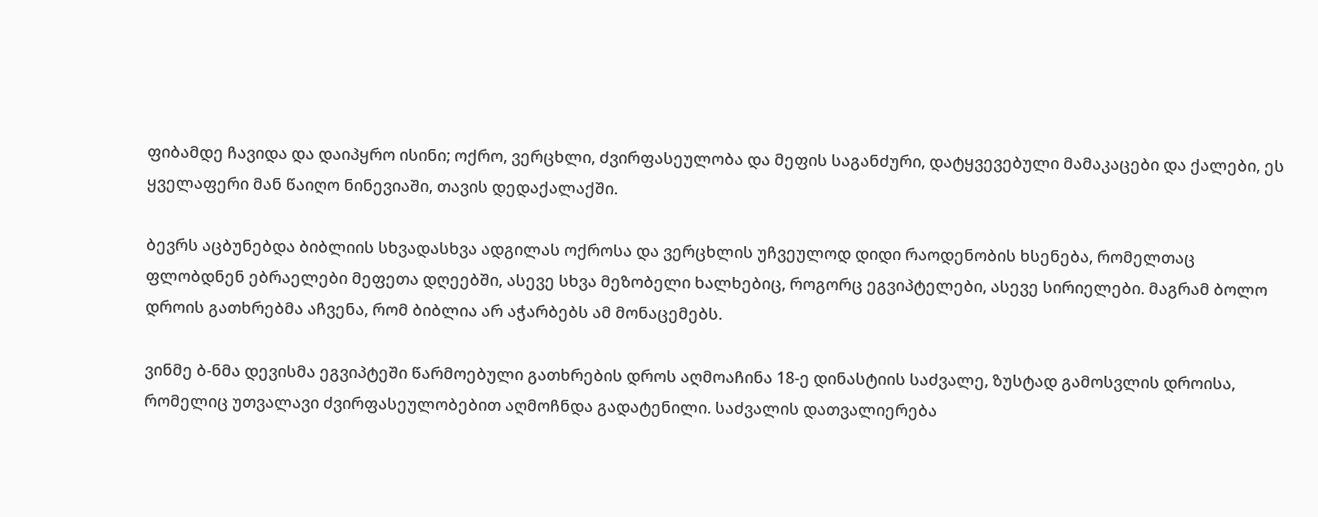ფიბამდე ჩავიდა და დაიპყრო ისინი; ოქრო, ვერცხლი, ძვირფასეულობა და მეფის საგანძური, დატყვევებული მამაკაცები და ქალები, ეს ყველაფერი მან წაიღო ნინევიაში, თავის დედაქალაქში.

ბევრს აცბუნებდა ბიბლიის სხვადასხვა ადგილას ოქროსა და ვერცხლის უჩვეულოდ დიდი რაოდენობის ხსენება, რომელთაც ფლობდნენ ებრაელები მეფეთა დღეებში, ასევე სხვა მეზობელი ხალხებიც, როგორც ეგვიპტელები, ასევე სირიელები. მაგრამ ბოლო დროის გათხრებმა აჩვენა, რომ ბიბლია არ აჭარბებს ამ მონაცემებს.

ვინმე ბ-ნმა დევისმა ეგვიპტეში წარმოებული გათხრების დროს აღმოაჩინა 18-ე დინასტიის საძვალე, ზუსტად გამოსვლის დროისა, რომელიც უთვალავი ძვირფასეულობებით აღმოჩნდა გადატენილი. საძვალის დათვალიერება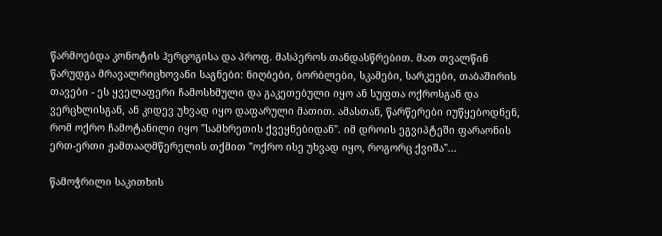წარმოებდა კონოტის ჰერცოგისა და პროფ. მასპეროს თანდასწრებით. მათ თვალწინ წარუდგა მრავალრიცხოვანი საგნები: ნიღბები, ბორბლები, სკამები, სარკეები, თაბაშირის თავები - ეს ყველაფერი ჩამოსხმული და გაკეთებული იყო ან სუფთა ოქროსგან და ვერცხლისგან, ან კიდევ უხვად იყო დაფარული მათით. ამასთან, წარწერები იუწყებოდნენ, რომ ოქრო ჩამოტანილი იყო "სამხრეთის ქვეყნებიდან". იმ დროის ეგვიპტეში ფარაონის ერთ-ერთი ჟამთააღმწერელის თქმით "ოქრო ისე უხვად იყო, როგორც ქვიშა"...

წამოჭრილი საკითხის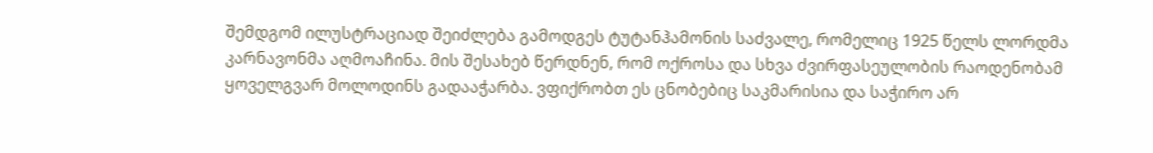შემდგომ ილუსტრაციად შეიძლება გამოდგეს ტუტანჰამონის საძვალე, რომელიც 1925 წელს ლორდმა კარნავონმა აღმოაჩინა. მის შესახებ წერდნენ, რომ ოქროსა და სხვა ძვირფასეულობის რაოდენობამ ყოველგვარ მოლოდინს გადააჭარბა. ვფიქრობთ ეს ცნობებიც საკმარისია და საჭირო არ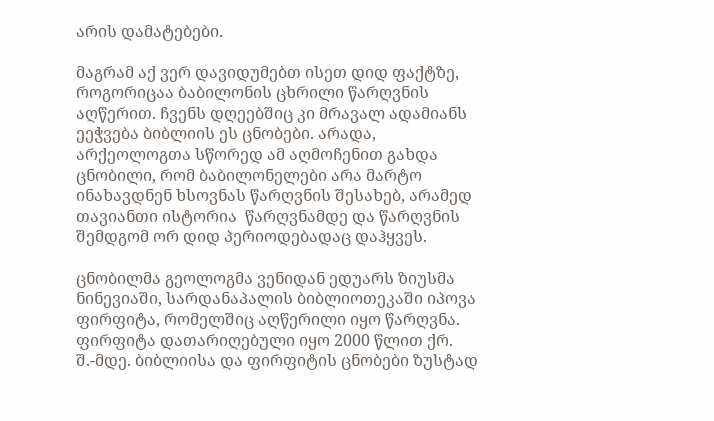არის დამატებები.

მაგრამ აქ ვერ დავიდუმებთ ისეთ დიდ ფაქტზე, როგორიცაა ბაბილონის ცხრილი წარღვნის აღწერით. ჩვენს დღეებშიც კი მრავალ ადამიანს ეეჭვება ბიბლიის ეს ცნობები. არადა, არქეოლოგთა სწორედ ამ აღმოჩენით გახდა ცნობილი, რომ ბაბილონელები არა მარტო ინახავდნენ ხსოვნას წარღვნის შესახებ, არამედ თავიანთი ისტორია  წარღვნამდე და წარღვნის შემდგომ ორ დიდ პერიოდებადაც დაჰყვეს.

ცნობილმა გეოლოგმა ვენიდან ედუარს ზიუსმა ნინევიაში, სარდანაპალის ბიბლიოთეკაში იპოვა ფირფიტა, რომელშიც აღწერილი იყო წარღვნა. ფირფიტა დათარიღებული იყო 2000 წლით ქრ. შ.-მდე. ბიბლიისა და ფირფიტის ცნობები ზუსტად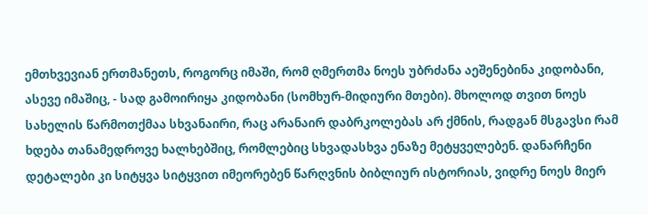ემთხვევიან ერთმანეთს, როგორც იმაში, რომ ღმერთმა ნოეს უბრძანა აეშენებინა კიდობანი, ასევე იმაშიც, - სად გამოირიყა კიდობანი (სომხურ-მიდიური მთები). მხოლოდ თვით ნოეს სახელის წარმოთქმაა სხვანაირი, რაც არანაირ დაბრკოლებას არ ქმნის, რადგან მსგავსი რამ ხდება თანამედროვე ხალხებშიც, რომლებიც სხვადასხვა ენაზე მეტყველებენ. დანარჩენი დეტალები კი სიტყვა სიტყვით იმეორებენ წარღვნის ბიბლიურ ისტორიას, ვიდრე ნოეს მიერ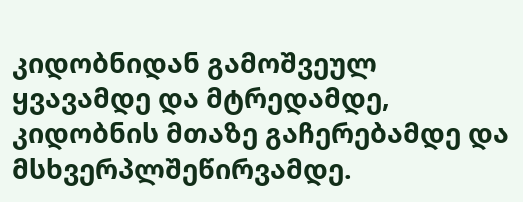კიდობნიდან გამოშვეულ ყვავამდე და მტრედამდე, კიდობნის მთაზე გაჩერებამდე და მსხვერპლშეწირვამდე.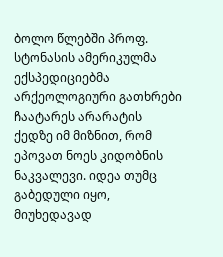ბოლო წლებში პროფ. სტონასის ამერიკულმა ექსპედიციებმა არქეოლოგიური გათხრები ჩაატარეს არარატის ქედზე იმ მიზნით, რომ ეპოვათ ნოეს კიდობნის ნაკვალევი. იდეა თუმც გაბედული იყო, მიუხედავად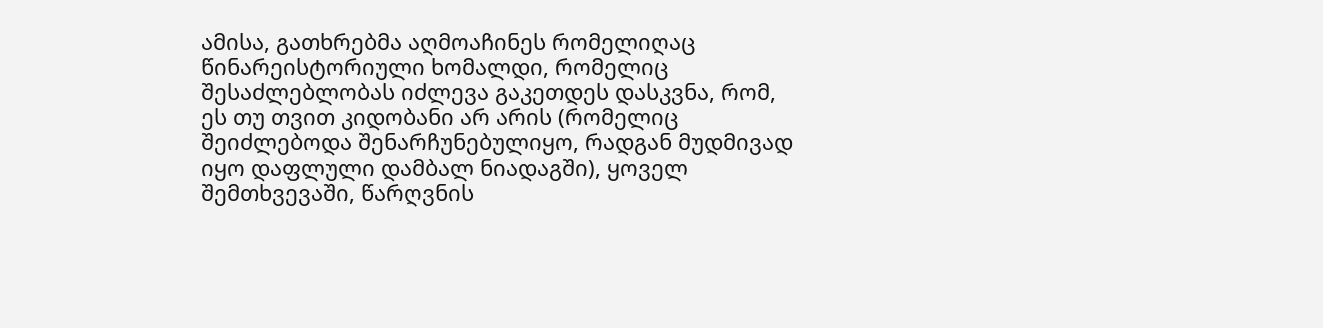ამისა, გათხრებმა აღმოაჩინეს რომელიღაც წინარეისტორიული ხომალდი, რომელიც შესაძლებლობას იძლევა გაკეთდეს დასკვნა, რომ, ეს თუ თვით კიდობანი არ არის (რომელიც შეიძლებოდა შენარჩუნებულიყო, რადგან მუდმივად იყო დაფლული დამბალ ნიადაგში), ყოველ შემთხვევაში, წარღვნის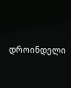დროინდელი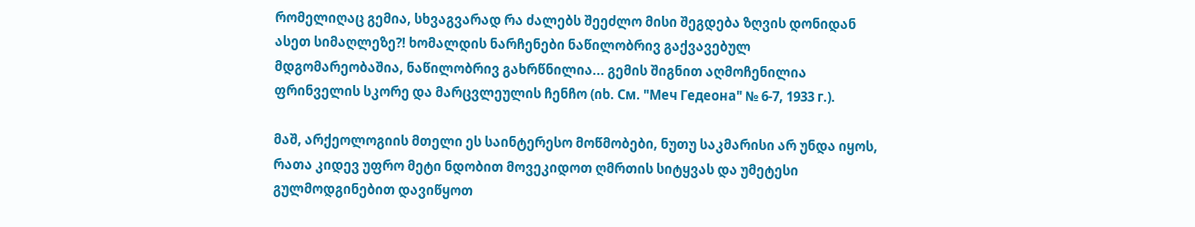რომელიღაც გემია, სხვაგვარად რა ძალებს შეეძლო მისი შეგდება ზღვის დონიდან ასეთ სიმაღლეზე?! ხომალდის ნარჩენები ნაწილობრივ გაქვავებულ მდგომარეობაშია, ნაწილობრივ გახრწნილია... გემის შიგნით აღმოჩენილია ფრინველის სკორე და მარცვლეულის ჩენჩო (იხ. См. "Меч Гедеона" № 6-7, 1933 г.).

მაშ, არქეოლოგიის მთელი ეს საინტერესო მოწმობები, ნუთუ საკმარისი არ უნდა იყოს, რათა კიდევ უფრო მეტი ნდობით მოვეკიდოთ ღმრთის სიტყვას და უმეტესი გულმოდგინებით დავიწყოთ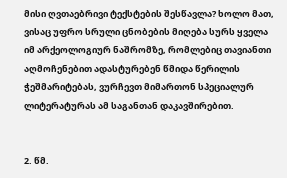მისი ღვთაებრივი ტექსტების შესწავლა? ხოლო მათ, ვისაც უფრო სრული ცნობების მიღება სურს ყველა იმ არქეოლოგიურ ნაშრომზე, რომლებიც თავიანთი აღმოჩენებით ადასტურებენ წმიდა წერილის ჭეშმარიტებას, ვურჩევთ მიმართონ სპეციალურ ლიტერატურას ამ საგანთან დაკავშირებით.


2. წმ.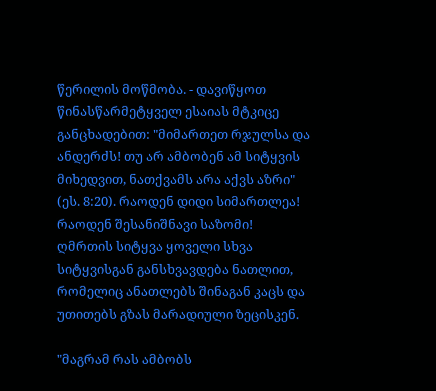წერილის მოწმობა. - დავიწყოთ წინასწარმეტყველ ესაიას მტკიცე განცხადებით: "მიმართეთ რჯულსა და ანდერძს! თუ არ ამბობენ ამ სიტყვის მიხედვით, ნათქვამს არა აქვს აზრი" (ეს. 8:20). რაოდენ დიდი სიმართლეა! რაოდენ შესანიშნავი საზომი! ღმრთის სიტყვა ყოველი სხვა სიტყვისგან განსხვავდება ნათლით, რომელიც ანათლებს შინაგან კაცს და უთითებს გზას მარადიული ზეცისკენ.

"მაგრამ რას ამბობს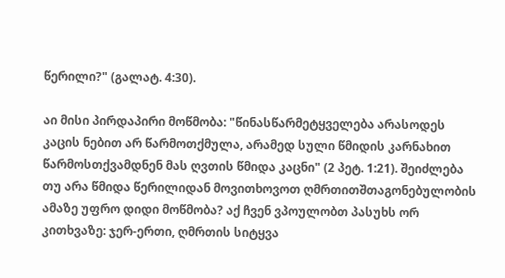წერილი?" (გალატ. 4:30).

აი მისი პირდაპირი მოწმობა: "წინასწარმეტყველება არასოდეს კაცის ნებით არ წარმოთქმულა, არამედ სული წმიდის კარნახით წარმოსთქვამდნენ მას ღვთის წმიდა კაცნი" (2 პეტ. 1:21). შეიძლება თუ არა წმიდა წერილიდან მოვითხოვოთ ღმრთითშთაგონებულობის ამაზე უფრო დიდი მოწმობა? აქ ჩვენ ვპოულობთ პასუხს ორ კითხვაზე: ჯერ-ერთი, ღმრთის სიტყვა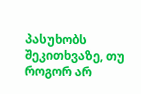პასუხობს შეკითხვაზე, თუ როგორ არ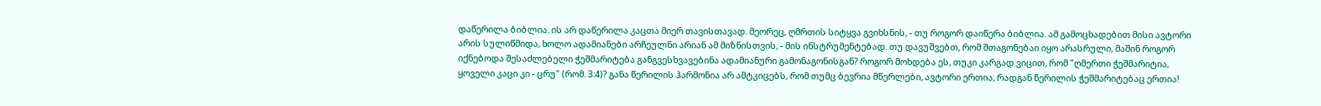დაწერილა ბიბლია. ის არ დაწერილა კაცთა მიერ თავისთავად. მეორეც, ღმრთის სიტყვა გვიხსნის, - თუ როგორ დაიწერა ბიბლია. ამ გამოცხადებით მისი ავტორი არის სულიწმიდა, ხოლო ადამიანები არჩეულნი არიან ამ მიზნისთვის, - მის ინსტრუმენტებად. თუ დავუშვებთ, რომ შთაგონებაი იყო არასრული, მაშინ როგორ იქნებოდა შესაძლებელი ჭეშმარიტება განგვესხვავებინა ადამიანური გამონაგონისგან? როგორ მოხდება ეს, თუკი კარგად ვიცით, რომ "ღმერთი ჭეშმარიტია, ყოველი კაცი კი - ცრუ" (რომ. 3:4)? განა წერილის ჰარმონია არ ამტკიცებს, რომ თუმც ბევრია მწერლები, ავტორი ერთია, რადგან წერილის ჭეშმარიტებაც ერთია!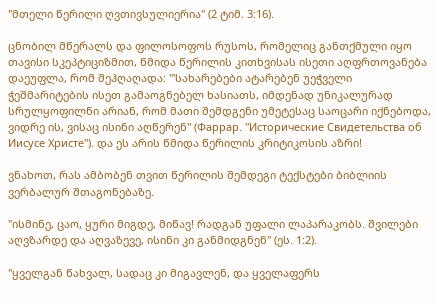"მთელი წერილი ღვთივსულიერია" (2 ტიმ. 3:16).

ცნობილ მწერალს და ფილოსოფოს რუსოს, რომელიც განთქმული იყო თავისი სკეპტიციზმით, წმიდა წერილის კითხვისას ისეთი აღფრთოვანება დაეუფლა, რომ შეჰღაღადა: "'სახარებები ატარებენ უეჭველი ჭეშმარიტების ისეთ გამაოგნებელ ხასიათს, იმდენად უნიკალურად სრულყოფილნი არიან, რომ მათი შემდგენი უმეტესაც საოცარი იქნებოდა, ვიდრე ის, ვისაც ისინი აღწერენ" (Фаррар. "Исторические Свидетельства об Иисусе Христе"). და ეს არის წმიდა წერილის კრიტიკოსის აზრი!

ვნახოთ, რას ამბობენ თვით წერილის შემდეგი ტექსტები ბიბლიის ვერბალურ შთაგონებაზე.

"ისმინე, ცაო, ყური მიგდე, მიწავ! რადგან უფალი ლაპარაკობს. შვილები აღვზარდე და აღვაზევე, ისინი კი განმიდგნენ" (ეს. 1:2).

"ყველგან წახვალ, სადაც კი მიგავლენ, და ყველაფერს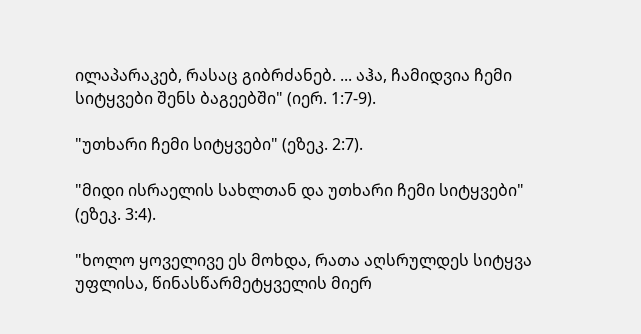ილაპარაკებ, რასაც გიბრძანებ. ... აჰა, ჩამიდვია ჩემი სიტყვები შენს ბაგეებში" (იერ. 1:7-9).

"უთხარი ჩემი სიტყვები" (ეზეკ. 2:7).

"მიდი ისრაელის სახლთან და უთხარი ჩემი სიტყვები" (ეზეკ. 3:4).

"ხოლო ყოველივე ეს მოხდა, რათა აღსრულდეს სიტყვა უფლისა, წინასწარმეტყველის მიერ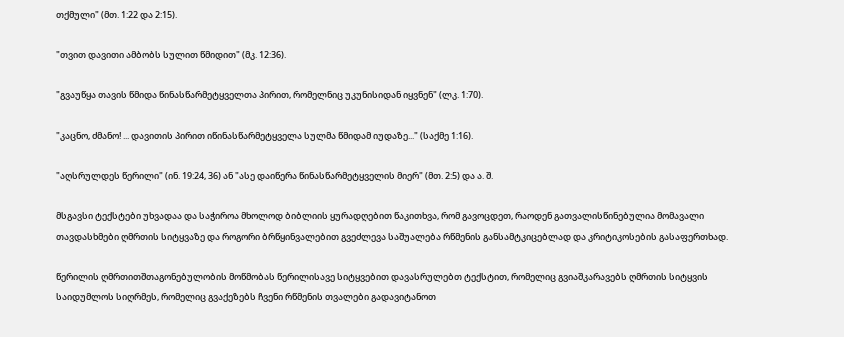თქმული" (მთ. 1:22 და 2:15).

"თვით დავითი ამბობს სულით წმიდით" (მკ. 12:36).

"გვაუწყა თავის წმიდა წინასწარმეტყველთა პირით, რომელნიც უკუნისიდან იყვნენ" (ლკ. 1:70).

"კაცნო, ძმანო! ... დავითის პირით იწინასწარმეტყველა სულმა წმიდამ იუდაზე..." (საქმე 1:16).

"აღსრულდეს წერილი" (ინ. 19:24, 36) ან "ასე დაიწერა წინასწარმეტყველის მიერ" (მთ. 2:5) და ა. შ.

მსგავსი ტექსტები უხვადაა და საჭიროა მხოლოდ ბიბლიის ყურადღებით წაკითხვა, რომ გავოცდეთ, რაოდენ გათვალისწინებულია მომავალი თავდასხმები ღმრთის სიტყვაზე და როგორი ბრწყინვალებით გვეძლევა საშუალება რწმენის განსამტკიცებლად და კრიტიკოსების გასაფერთხად.

წერილის ღმრთითშთაგონებულობის მოწმობას წერილისავე სიტყვებით დავასრულებთ ტექსტით, რომელიც გვიაშკარავებს ღმრთის სიტყვის საიდუმლოს სიღრმეს, რომელიც გვაქეზებს ჩვენი რწმენის თვალები გადავიტანოთ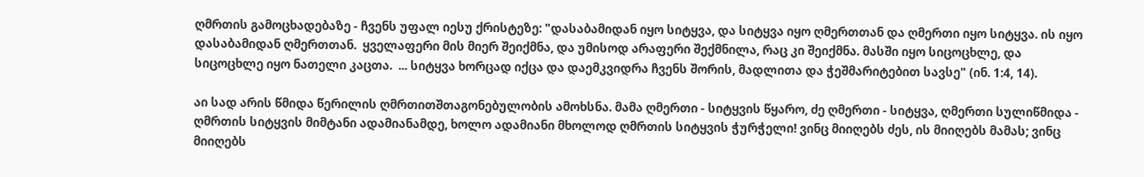ღმრთის გამოცხადებაზე - ჩვენს უფალ იესუ ქრისტეზე: "დასაბამიდან იყო სიტყვა, და სიტყვა იყო ღმერთთან და ღმერთი იყო სიტყვა. ის იყო დასაბამიდან ღმერთთან.  ყველაფერი მის მიერ შეიქმნა, და უმისოდ არაფერი შექმნილა, რაც კი შეიქმნა. მასში იყო სიცოცხლე, და სიცოცხლე იყო ნათელი კაცთა.  ... სიტყვა ხორცად იქცა და დაემკვიდრა ჩვენს შორის, მადლითა და ჭეშმარიტებით სავსე" (ინ. 1:4, 14).

აი სად არის წმიდა წერილის ღმრთითშთაგონებულობის ამოხსნა. მამა ღმერთი - სიტყვის წყარო, ძე ღმერთი - სიტყვა, ღმერთი სულიწმიდა - ღმრთის სიტყვის მიმტანი ადამიანამდე, ხოლო ადამიანი მხოლოდ ღმრთის სიტყვის ჭურჭელი! ვინც მიიღებს ძეს, ის მიიღებს მამას; ვინც მიიღებს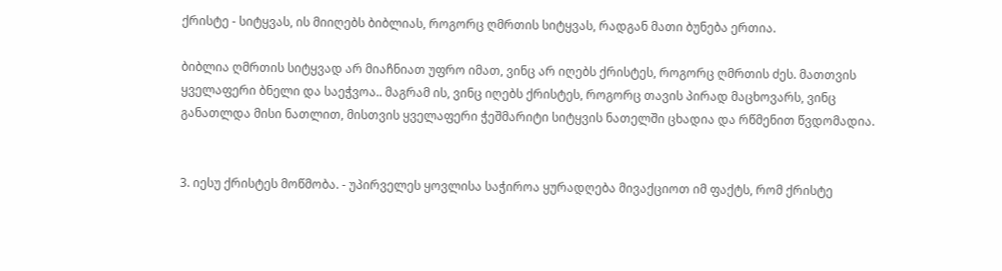ქრისტე - სიტყვას, ის მიიღებს ბიბლიას, როგორც ღმრთის სიტყვას, რადგან მათი ბუნება ერთია.

ბიბლია ღმრთის სიტყვად არ მიაჩნიათ უფრო იმათ, ვინც არ იღებს ქრისტეს, როგორც ღმრთის ძეს. მათთვის ყველაფერი ბნელი და საეჭვოა.. მაგრამ ის, ვინც იღებს ქრისტეს, როგორც თავის პირად მაცხოვარს, ვინც განათლდა მისი ნათლით, მისთვის ყველაფერი ჭეშმარიტი სიტყვის ნათელში ცხადია და რწმენით წვდომადია.


3. იესუ ქრისტეს მოწმობა. - უპირველეს ყოვლისა საჭიროა ყურადღება მივაქციოთ იმ ფაქტს, რომ ქრისტე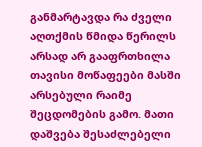განმარტავდა რა ძველი აღთქმის წმიდა წერილს არსად არ გააფრთხილა თავისი მოწაფეები მასში არსებული რაიმე შეცდომების გამო. მათი დაშვება შესაძლებელი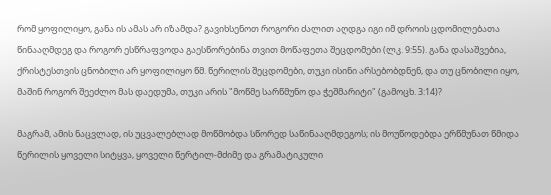რომ ყოფილიყო, განა ის ამას არ იზამდა? გავიხსენოთ როგორი ძალით აღდგა იგი იმ დროის ცდომილებათა წინააღმდეგ და როგორ ესწრაფვოდა გაესწორებინა თვით მოწაფეთა შეცდომები (ლკ. 9:55). განა დასაშვებია, ქრისტესთვის ცნობილი არ ყოფილიყო წმ. წერილის შეცდომები, თუკი ისინი არსებობდნენ, და თუ ცნობილი იყო, მაშინ როგორ შეეძლო მას დაედუმა, თუკი არის "მოწმე სარწმუნო და ჭეშმარიტი" (გამოცხ. 3:14)?

მაგრამ, ამის ნაცვლად, ის უცვალებლად მოწმობდა სწორედ საწინააღმდეგოს; ის მოუწოდებდა ერწმუნათ წმიდა წერილის ყოველი სიტყვა, ყოველი წერტილ-მძიმე და გრამატიკული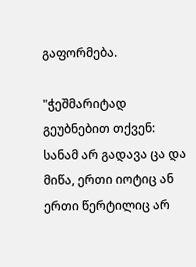გაფორმება.

"ჭეშმარიტად გეუბნებით თქვენ: სანამ არ გადავა ცა და მიწა, ერთი იოტიც ან ერთი წერტილიც არ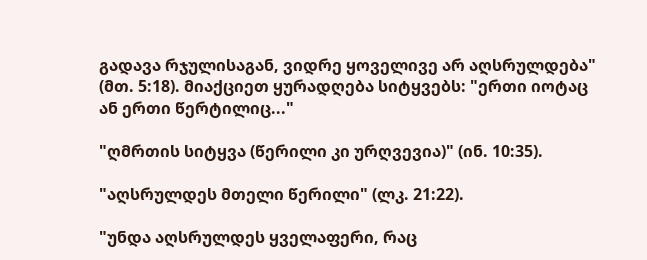გადავა რჯულისაგან, ვიდრე ყოველივე არ აღსრულდება" (მთ. 5:18). მიაქციეთ ყურადღება სიტყვებს: "ერთი იოტაც ან ერთი წერტილიც..."

"ღმრთის სიტყვა (წერილი კი ურღვევია)" (ინ. 10:35).

"აღსრულდეს მთელი წერილი" (ლკ. 21:22).

"უნდა აღსრულდეს ყველაფერი, რაც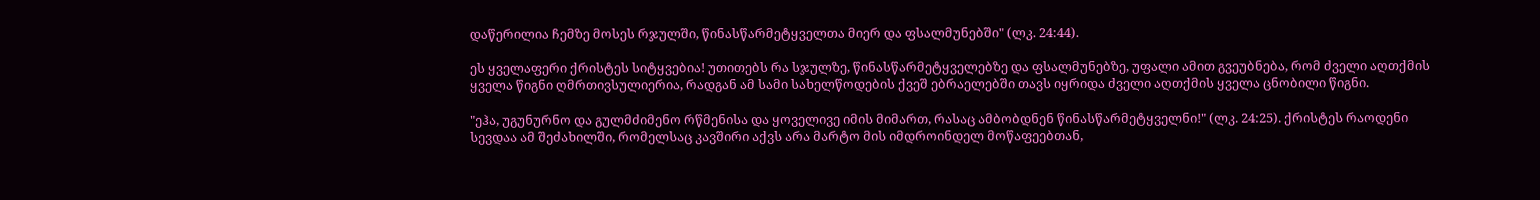დაწერილია ჩემზე მოსეს რჯულში, წინასწარმეტყველთა მიერ და ფსალმუნებში" (ლკ. 24:44).

ეს ყველაფერი ქრისტეს სიტყვებია! უთითებს რა სჯულზე, წინასწარმეტყველებზე და ფსალმუნებზე, უფალი ამით გვეუბნება, რომ ძველი აღთქმის ყველა წიგნი ღმრთივსულიერია, რადგან ამ სამი სახელწოდების ქვეშ ებრაელებში თავს იყრიდა ძველი აღთქმის ყველა ცნობილი წიგნი.

"ეჰა, უგუნურნო და გულმძიმენო რწმენისა და ყოველივე იმის მიმართ, რასაც ამბობდნენ წინასწარმეტყველნი!" (ლკ. 24:25). ქრისტეს რაოდენი სევდაა ამ შეძახილში, რომელსაც კავშირი აქვს არა მარტო მის იმდროინდელ მოწაფეებთან,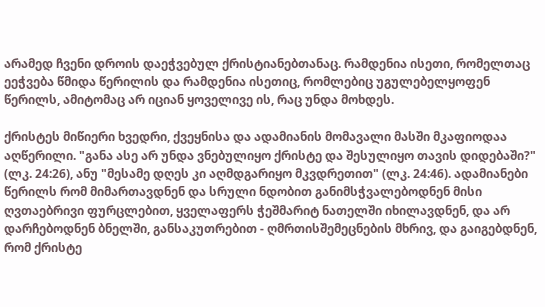არამედ ჩვენი დროის დაეჭვებულ ქრისტიანებთანაც. რამდენია ისეთი, რომელთაც ეეჭვება წმიდა წერილის და რამდენია ისეთიც, რომლებიც უგულებელყოფენ წერილს, ამიტომაც არ იციან ყოველივე ის, რაც უნდა მოხდეს.

ქრისტეს მიწიერი ხვედრი, ქვეყნისა და ადამიანის მომავალი მასში მკაფიოდაა აღწერილი. "განა ასე არ უნდა ვნებულიყო ქრისტე და შესულიყო თავის დიდებაში?" (ლკ. 24:26), ანუ "მესამე დღეს კი აღმდგარიყო მკვდრეთით" (ლკ. 24:46). ადამიანები წერილს რომ მიმართავდნენ და სრული ნდობით განიმსჭვალებოდნენ მისი ღვთაებრივი ფურცლებით, ყველაფერს ჭეშმარიტ ნათელში იხილავდნენ, და არ დარჩებოდნენ ბნელში, განსაკუთრებით - ღმრთისშემეცნების მხრივ, და გაიგებდნენ, რომ ქრისტე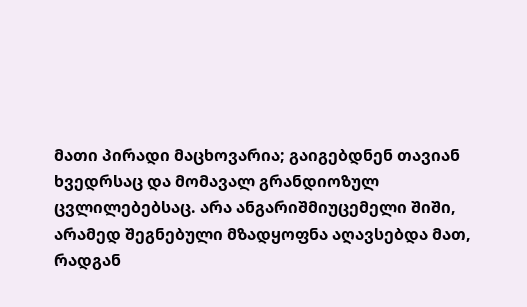მათი პირადი მაცხოვარია; გაიგებდნენ თავიან ხვედრსაც და მომავალ გრანდიოზულ ცვლილებებსაც. არა ანგარიშმიუცემელი შიში, არამედ შეგნებული მზადყოფნა აღავსებდა მათ, რადგან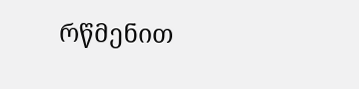რწმენით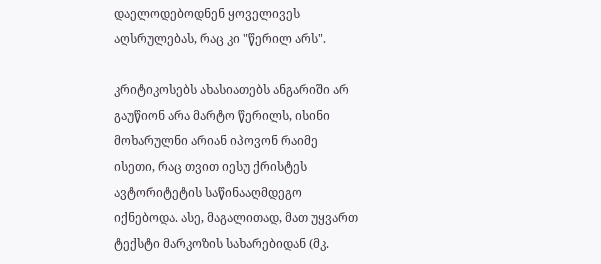დაელოდებოდნენ ყოველივეს აღსრულებას, რაც კი "წერილ არს".

კრიტიკოსებს ახასიათებს ანგარიში არ გაუწიონ არა მარტო წერილს, ისინი მოხარულნი არიან იპოვონ რაიმე ისეთი, რაც თვით იესუ ქრისტეს ავტორიტეტის საწინააღმდეგო იქნებოდა. ასე, მაგალითად, მათ უყვართ ტექსტი მარკოზის სახარებიდან (მკ.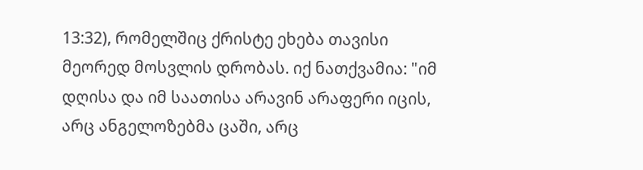13:32), რომელშიც ქრისტე ეხება თავისი მეორედ მოსვლის დრობას. იქ ნათქვამია: "იმ დღისა და იმ საათისა არავინ არაფერი იცის, არც ანგელოზებმა ცაში, არც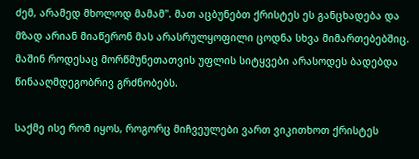ძემ, არამედ მხოლოდ მამამ". მათ აცბუნებთ ქრისტეს ეს განცხადება და მზად არიან მიაწერონ მას არასრულყოფილი ცოდნა სხვა მიმართებებშიც. მაშინ როდესაც მორწმუნეთათვის უფლის სიტყვები არასოდეს ბადებდა წინააღმდეგობრივ გრძნობებს.

საქმე ისე რომ იყოს, როგორც მიჩვეულები ვართ ვიკითხოთ ქრისტეს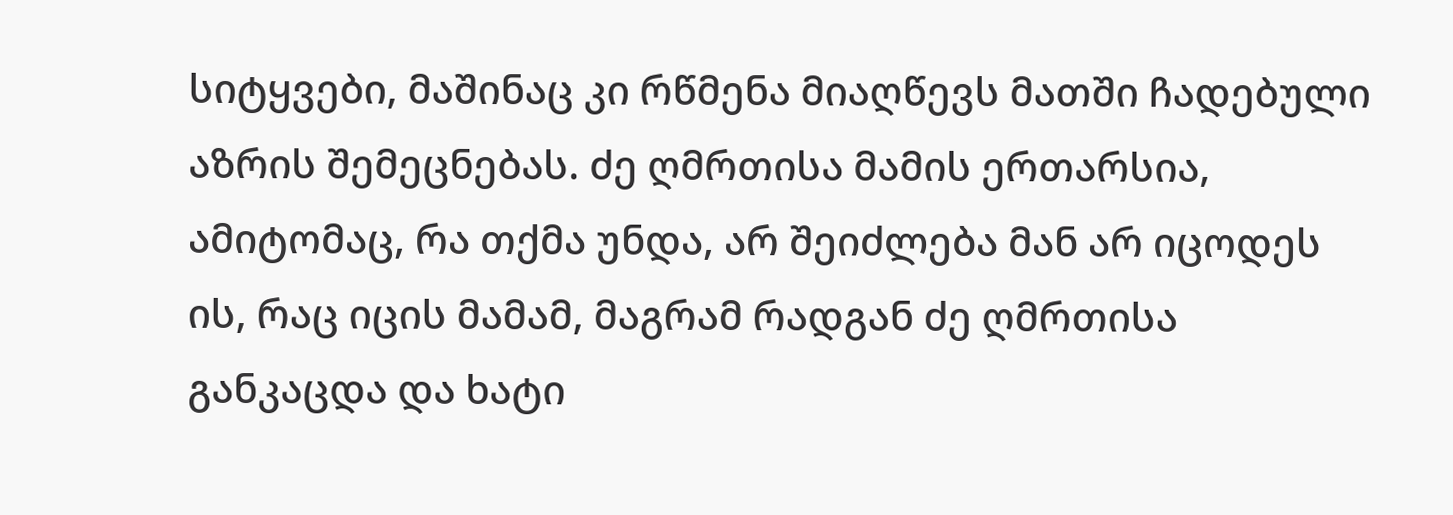სიტყვები, მაშინაც კი რწმენა მიაღწევს მათში ჩადებული აზრის შემეცნებას. ძე ღმრთისა მამის ერთარსია, ამიტომაც, რა თქმა უნდა, არ შეიძლება მან არ იცოდეს ის, რაც იცის მამამ, მაგრამ რადგან ძე ღმრთისა განკაცდა და ხატი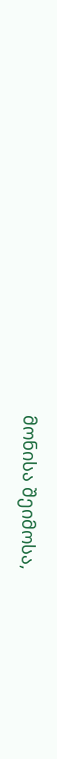მონისა შეიმოსა,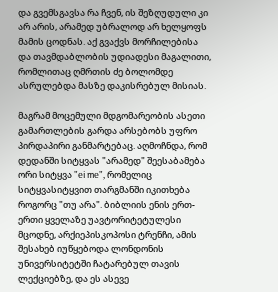და გვემსგავსა რა ჩვენ, ის შეზღუდული კი არ არის, არამედ უბრალოდ არ ხელყოფს მამის ცოდნას. აქ გვაქვს მორჩილებისა და თავმდაბლობის უდიადესი მაგალითი, რომლითაც ღმრთის ძე ბოლომდე ასრულებდა მასზე დაკისრებულ მისიას.

მაგრამ მოცემული მდგომარეობის ასეთი გამართლების გარდა არსებობს უფრო პირდაპირი განმარტებაც. აღმოჩნდა, რომ დედანში სიტყვას "არამედ" შეესაბამება ორი სიტყვა "еi mе", რომელიც სიტყვასიტყვით თარგმანში იკითხება როგორც "თუ არა". ბიბლიის ენის ერთ-ერთი ყველაზე უავტორიტეტულესი მცოდნე, არქიეპისკოპოსი ტრენჩი, ამის შესახებ იუწყებოდა ლონდონის უნივერსიტეტში ჩატარებულ თავის ლექციებზე, და ეს ასევე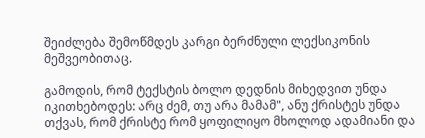შეიძლება შემოწმდეს კარგი ბერძნული ლექსიკონის მეშვეობითაც.

გამოდის, რომ ტექსტის ბოლო დედნის მიხედვით უნდა იკითხებოდეს: არც ძემ, თუ არა მამამ", ანუ ქრისტეს უნდა თქვას, რომ ქრისტე რომ ყოფილიყო მხოლოდ ადამიანი და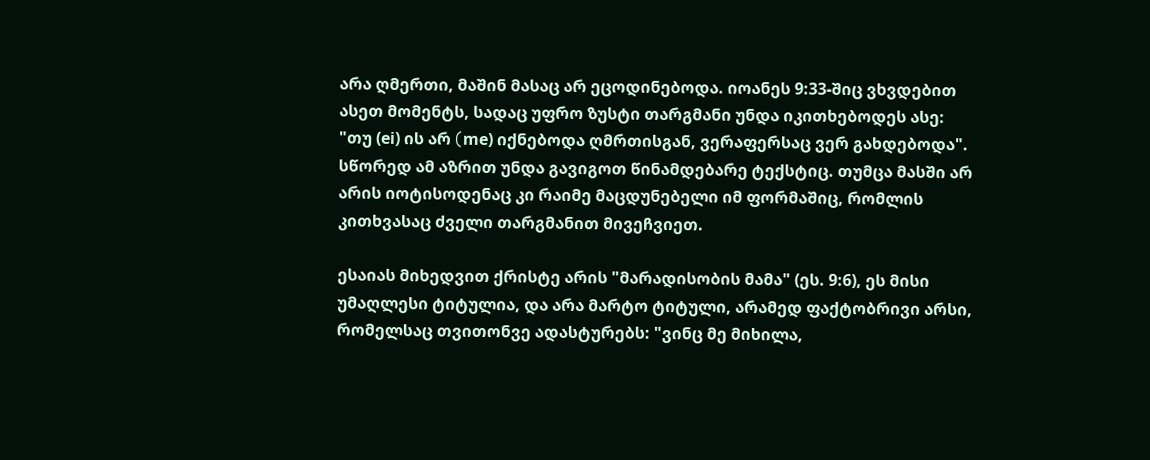არა ღმერთი, მაშინ მასაც არ ეცოდინებოდა. იოანეს 9:33-შიც ვხვდებით ასეთ მომენტს, სადაც უფრო ზუსტი თარგმანი უნდა იკითხებოდეს ასე:  "თუ (еi) ის არ (mе) იქნებოდა ღმრთისგან, ვერაფერსაც ვერ გახდებოდა". სწორედ ამ აზრით უნდა გავიგოთ წინამდებარე ტექსტიც. თუმცა მასში არ არის იოტისოდენაც კი რაიმე მაცდუნებელი იმ ფორმაშიც, რომლის კითხვასაც ძველი თარგმანით მივეჩვიეთ.

ესაიას მიხედვით ქრისტე არის "მარადისობის მამა" (ეს. 9:6), ეს მისი უმაღლესი ტიტულია, და არა მარტო ტიტული, არამედ ფაქტობრივი არსი, რომელსაც თვითონვე ადასტურებს: "ვინც მე მიხილა,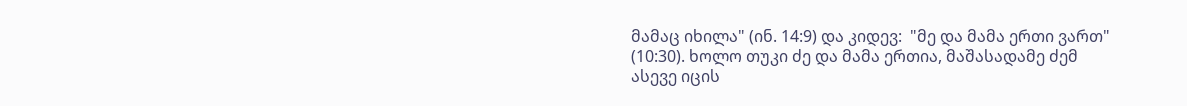მამაც იხილა" (ინ. 14:9) და კიდევ:  "მე და მამა ერთი ვართ" (10:30). ხოლო თუკი ძე და მამა ერთია, მაშასადამე ძემ ასევე იცის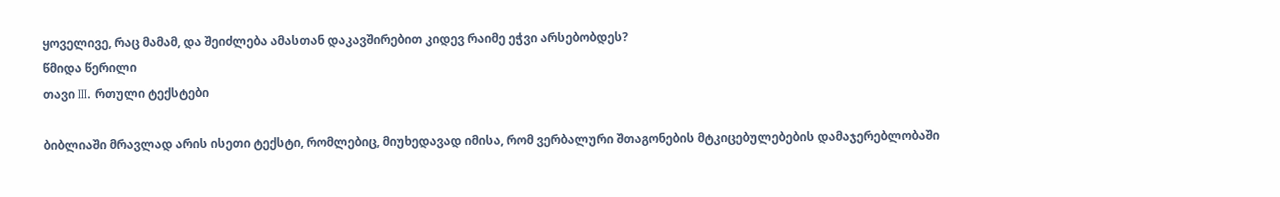ყოველივე, რაც მამამ, და შეიძლება ამასთან დაკავშირებით კიდევ რაიმე ეჭვი არსებობდეს?
წმიდა წერილი
თავი III. რთული ტექსტები

ბიბლიაში მრავლად არის ისეთი ტექსტი, რომლებიც, მიუხედავად იმისა, რომ ვერბალური შთაგონების მტკიცებულებების დამაჯერებლობაში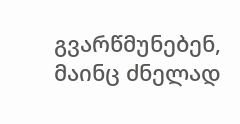გვარწმუნებენ, მაინც ძნელად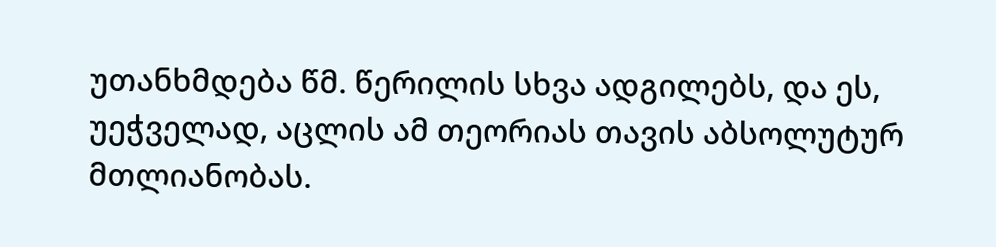უთანხმდება წმ. წერილის სხვა ადგილებს, და ეს, უეჭველად, აცლის ამ თეორიას თავის აბსოლუტურ მთლიანობას.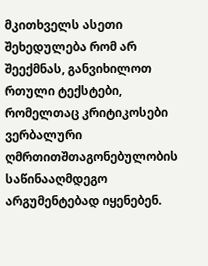მკითხველს ასეთი შეხედულება რომ არ შეექმნას, განვიხილოთ რთული ტექსტები, რომელთაც კრიტიკოსები ვერბალური ღმრთითშთაგონებულობის საწინააღმდეგო არგუმენტებად იყენებენ.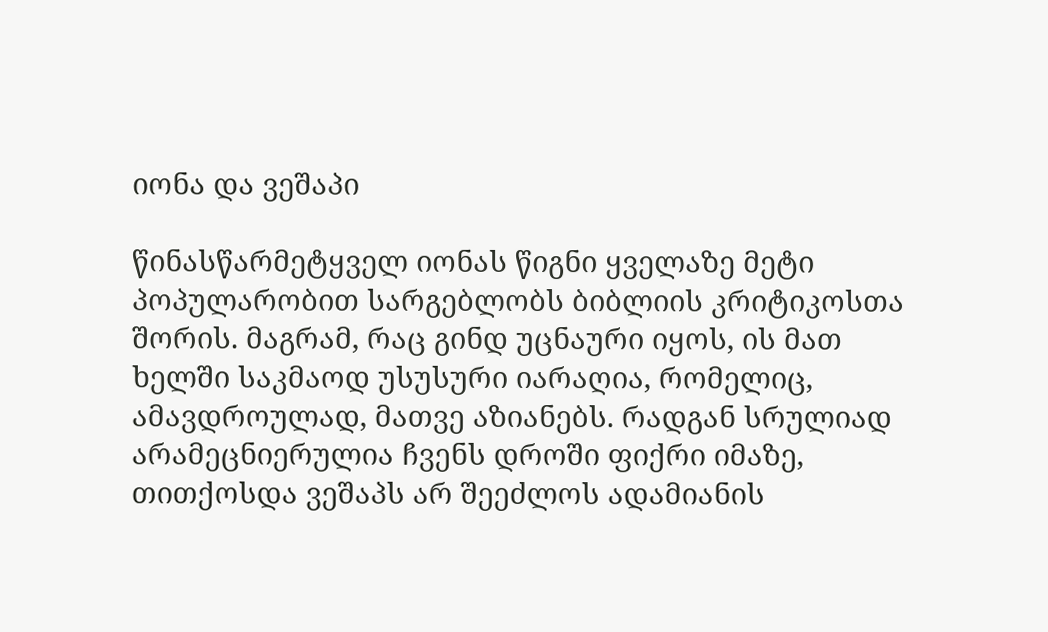იონა და ვეშაპი

წინასწარმეტყველ იონას წიგნი ყველაზე მეტი პოპულარობით სარგებლობს ბიბლიის კრიტიკოსთა შორის. მაგრამ, რაც გინდ უცნაური იყოს, ის მათ ხელში საკმაოდ უსუსური იარაღია, რომელიც, ამავდროულად, მათვე აზიანებს. რადგან სრულიად არამეცნიერულია ჩვენს დროში ფიქრი იმაზე, თითქოსდა ვეშაპს არ შეეძლოს ადამიანის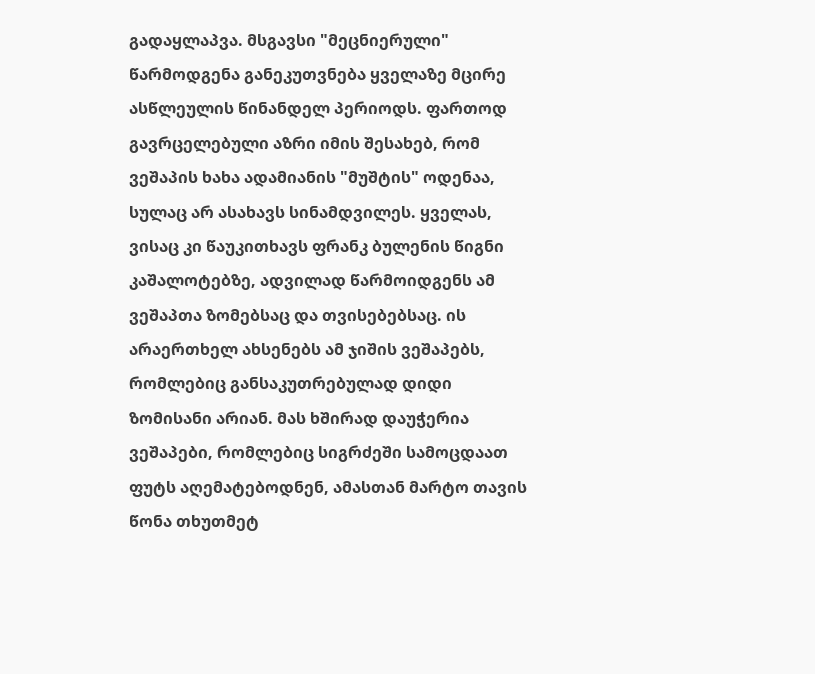გადაყლაპვა. მსგავსი "მეცნიერული" წარმოდგენა განეკუთვნება ყველაზე მცირე ასწლეულის წინანდელ პერიოდს. ფართოდ გავრცელებული აზრი იმის შესახებ, რომ ვეშაპის ხახა ადამიანის "მუშტის" ოდენაა, სულაც არ ასახავს სინამდვილეს. ყველას, ვისაც კი წაუკითხავს ფრანკ ბულენის წიგნი კაშალოტებზე, ადვილად წარმოიდგენს ამ ვეშაპთა ზომებსაც და თვისებებსაც. ის არაერთხელ ახსენებს ამ ჯიშის ვეშაპებს, რომლებიც განსაკუთრებულად დიდი ზომისანი არიან. მას ხშირად დაუჭერია ვეშაპები, რომლებიც სიგრძეში სამოცდაათ ფუტს აღემატებოდნენ, ამასთან მარტო თავის წონა თხუთმეტ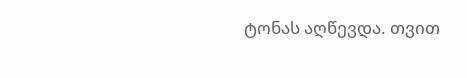ტონას აღწევდა. თვით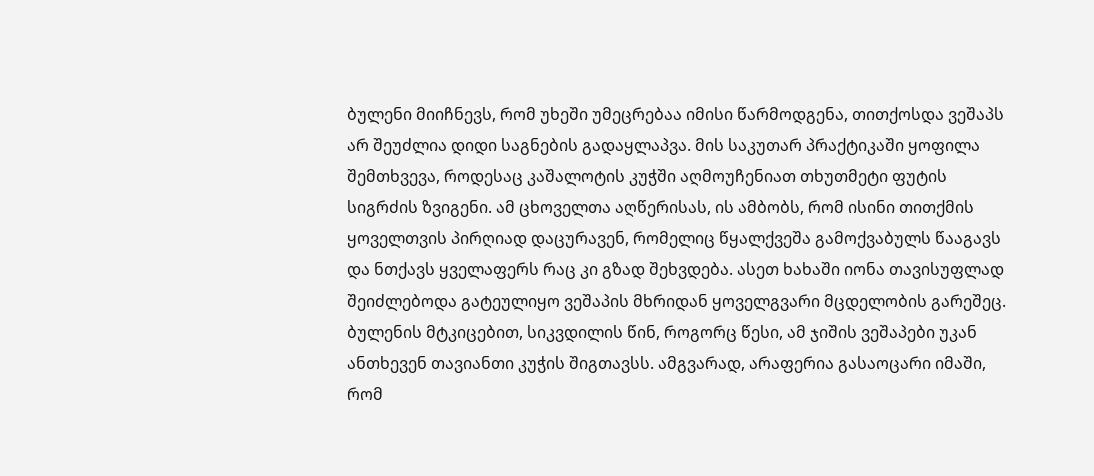ბულენი მიიჩნევს, რომ უხეში უმეცრებაა იმისი წარმოდგენა, თითქოსდა ვეშაპს არ შეუძლია დიდი საგნების გადაყლაპვა. მის საკუთარ პრაქტიკაში ყოფილა შემთხვევა, როდესაც კაშალოტის კუჭში აღმოუჩენიათ თხუთმეტი ფუტის სიგრძის ზვიგენი. ამ ცხოველთა აღწერისას, ის ამბობს, რომ ისინი თითქმის ყოველთვის პირღიად დაცურავენ, რომელიც წყალქვეშა გამოქვაბულს წააგავს და ნთქავს ყველაფერს რაც კი გზად შეხვდება. ასეთ ხახაში იონა თავისუფლად შეიძლებოდა გატეულიყო ვეშაპის მხრიდან ყოველგვარი მცდელობის გარეშეც. ბულენის მტკიცებით, სიკვდილის წინ, როგორც წესი, ამ ჯიშის ვეშაპები უკან ანთხევენ თავიანთი კუჭის შიგთავსს. ამგვარად, არაფერია გასაოცარი იმაში, რომ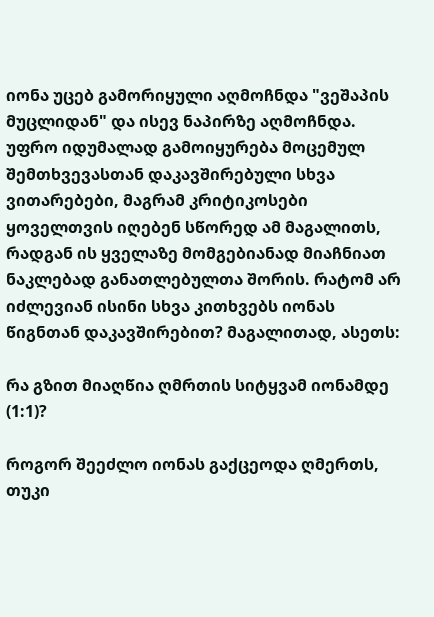იონა უცებ გამორიყული აღმოჩნდა "ვეშაპის მუცლიდან" და ისევ ნაპირზე აღმოჩნდა. უფრო იდუმალად გამოიყურება მოცემულ შემთხვევასთან დაკავშირებული სხვა ვითარებები, მაგრამ კრიტიკოსები ყოველთვის იღებენ სწორედ ამ მაგალითს, რადგან ის ყველაზე მომგებიანად მიაჩნიათ ნაკლებად განათლებულთა შორის. რატომ არ იძლევიან ისინი სხვა კითხვებს იონას წიგნთან დაკავშირებით? მაგალითად, ასეთს:

რა გზით მიაღწია ღმრთის სიტყვამ იონამდე (1:1)?

როგორ შეეძლო იონას გაქცეოდა ღმერთს, თუკი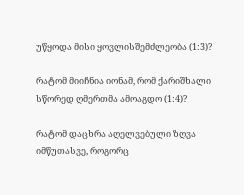უწყოდა მისი ყოვლისშემძლეობა (1:3)?

რატომ მიიჩნია იონამ, რომ ქარიშხალი სწორედ ღმერთმა ამოაგდო (1:4)?

რატომ დაცხრა აღელვებული ზღვა იმწუთასვე, როგორც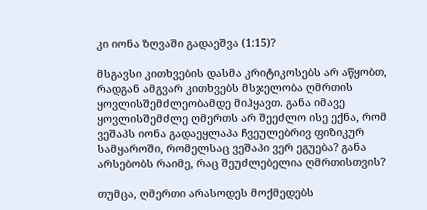კი იონა ზღვაში გადაეშვა (1:15)?

მსგავსი კითხვების დასმა კრიტიკოსებს არ აწყობთ, რადგან ამგვარ კითხვებს მსჯელობა ღმრთის ყოვლისშემძლეობამდე მიჰყავთ. განა იმავე ყოვლისშემძლე ღმერთს არ შეეძლო ისე ექნა, რომ ვეშაპს იონა გადაეყლაპა ჩვეულებრივ ფიზიკურ სამყაროში, რომელსაც ვეშაპი ვერ ეგუება? განა არსებობს რაიმე, რაც შეუძლებელია ღმრთისთვის?

თუმცა, ღმერთი არასოდეს მოქმედებს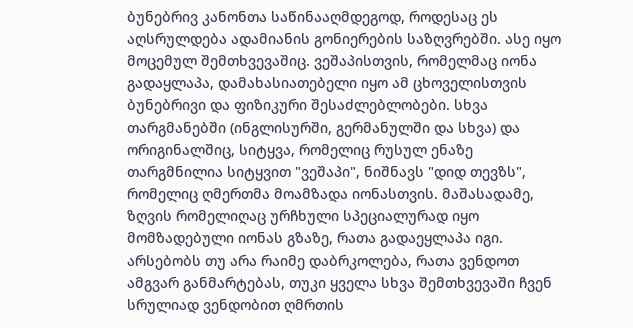ბუნებრივ კანონთა საწინააღმდეგოდ, როდესაც ეს აღსრულდება ადამიანის გონიერების საზღვრებში. ასე იყო მოცემულ შემთხვევაშიც. ვეშაპისთვის, რომელმაც იონა გადაყლაპა, დამახასიათებელი იყო ამ ცხოველისთვის ბუნებრივი და ფიზიკური შესაძლებლობები. სხვა თარგმანებში (ინგლისურში, გერმანულში და სხვა) და ორიგინალშიც, სიტყვა, რომელიც რუსულ ენაზე თარგმნილია სიტყვით "ვეშაპი", ნიშნავს "დიდ თევზს", რომელიც ღმერთმა მოამზადა იონასთვის. მაშასადამე, ზღვის რომელიღაც ურჩხული სპეციალურად იყო მომზადებული იონას გზაზე, რათა გადაეყლაპა იგი. არსებობს თუ არა რაიმე დაბრკოლება, რათა ვენდოთ ამგვარ განმარტებას, თუკი ყველა სხვა შემთხვევაში ჩვენ სრულიად ვენდობით ღმრთის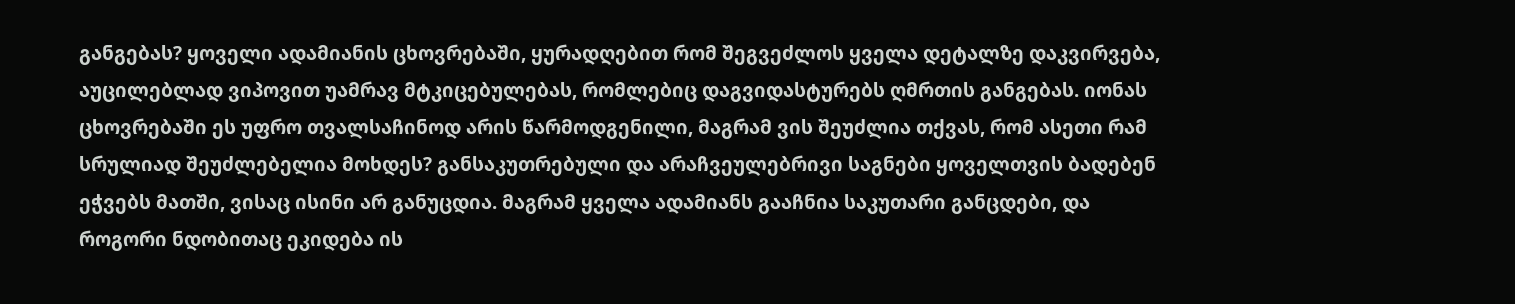განგებას? ყოველი ადამიანის ცხოვრებაში, ყურადღებით რომ შეგვეძლოს ყველა დეტალზე დაკვირვება, აუცილებლად ვიპოვით უამრავ მტკიცებულებას, რომლებიც დაგვიდასტურებს ღმრთის განგებას. იონას ცხოვრებაში ეს უფრო თვალსაჩინოდ არის წარმოდგენილი, მაგრამ ვის შეუძლია თქვას, რომ ასეთი რამ სრულიად შეუძლებელია მოხდეს? განსაკუთრებული და არაჩვეულებრივი საგნები ყოველთვის ბადებენ ეჭვებს მათში, ვისაც ისინი არ განუცდია. მაგრამ ყველა ადამიანს გააჩნია საკუთარი განცდები, და როგორი ნდობითაც ეკიდება ის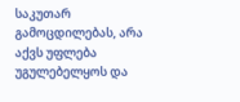საკუთარ გამოცდილებას, არა აქვს უფლება უგულებელყოს და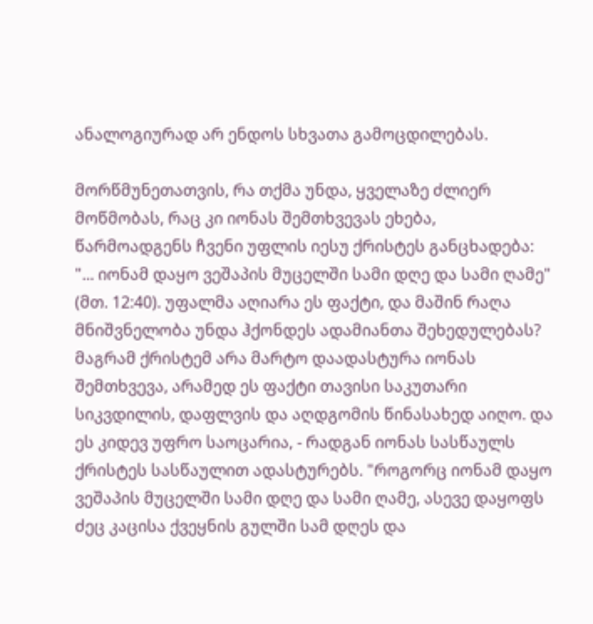ანალოგიურად არ ენდოს სხვათა გამოცდილებას.

მორწმუნეთათვის, რა თქმა უნდა, ყველაზე ძლიერ მოწმობას, რაც კი იონას შემთხვევას ეხება, წარმოადგენს ჩვენი უფლის იესუ ქრისტეს განცხადება: "... იონამ დაყო ვეშაპის მუცელში სამი დღე და სამი ღამე" (მთ. 12:40). უფალმა აღიარა ეს ფაქტი, და მაშინ რაღა მნიშვნელობა უნდა ჰქონდეს ადამიანთა შეხედულებას? მაგრამ ქრისტემ არა მარტო დაადასტურა იონას შემთხვევა, არამედ ეს ფაქტი თავისი საკუთარი სიკვდილის, დაფლვის და აღდგომის წინასახედ აიღო. და ეს კიდევ უფრო საოცარია, - რადგან იონას სასწაულს ქრისტეს სასწაულით ადასტურებს. "როგორც იონამ დაყო ვეშაპის მუცელში სამი დღე და სამი ღამე, ასევე დაყოფს ძეც კაცისა ქვეყნის გულში სამ დღეს და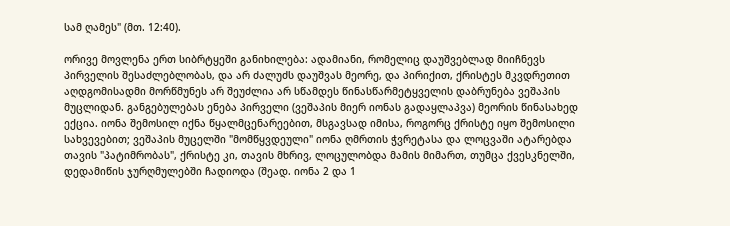სამ ღამეს" (მთ. 12:40).

ორივე მოვლენა ერთ სიბრტყეში განიხილება: ადამიანი, რომელიც დაუშვებლად მიიჩნევს პირველის შესაძლებლობას, და არ ძალუძს დაუშვას მეორე, და პირიქით, ქრისტეს მკვდრეთით აღდგომისადმი მორწმუნეს არ შეუძლია არ სწამდეს წინასწარმეტყველის დაბრუნება ვეშაპის მუცლიდან. განგებულებას ენება პირველი (ვეშაპის მიერ იონას გადაყლაპვა) მეორის წინასახედ ექცია. იონა შემოსილ იქნა წყალმცენარეებით, მსგავსად იმისა, როგორც ქრისტე იყო შემოსილი სახვევებით; ვეშაპის მუცელში "მომწყვდეული" იონა ღმრთის ჭვრეტასა და ლოცვაში ატარებდა თავის "პატიმრობას", ქრისტე კი, თავის მხრივ, ლოცულობდა მამის მიმართ, თუმცა ქვესკნელში, დედამიწის ჯურღმულებში ჩადიოდა (შეად. იონა 2 და 1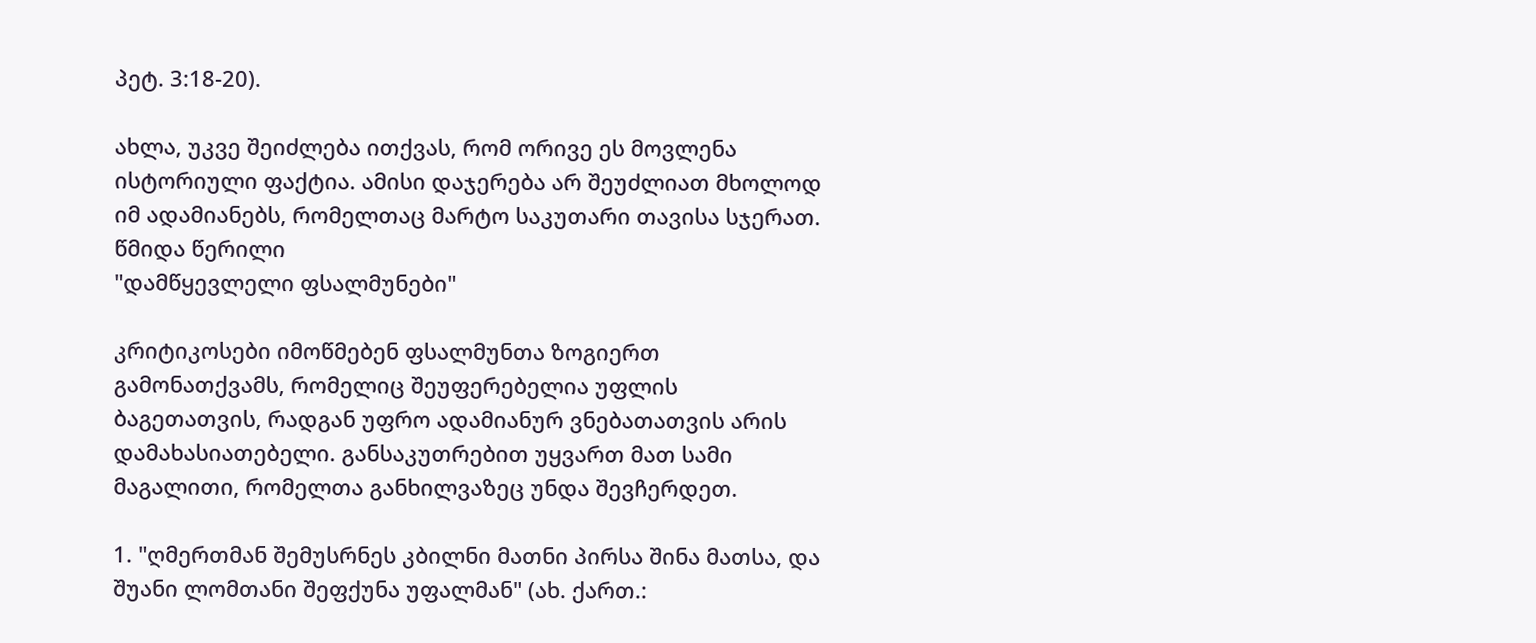პეტ. 3:18-20).

ახლა, უკვე შეიძლება ითქვას, რომ ორივე ეს მოვლენა ისტორიული ფაქტია. ამისი დაჯერება არ შეუძლიათ მხოლოდ იმ ადამიანებს, რომელთაც მარტო საკუთარი თავისა სჯერათ.
წმიდა წერილი
"დამწყევლელი ფსალმუნები"

კრიტიკოსები იმოწმებენ ფსალმუნთა ზოგიერთ გამონათქვამს, რომელიც შეუფერებელია უფლის ბაგეთათვის, რადგან უფრო ადამიანურ ვნებათათვის არის დამახასიათებელი. განსაკუთრებით უყვართ მათ სამი მაგალითი, რომელთა განხილვაზეც უნდა შევჩერდეთ.

1. "ღმერთმან შემუსრნეს კბილნი მათნი პირსა შინა მათსა, და შუანი ლომთანი შეფქუნა უფალმან" (ახ. ქართ.: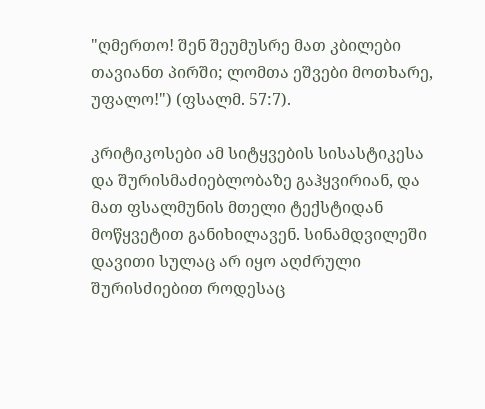"ღმერთო! შენ შეუმუსრე მათ კბილები თავიანთ პირში; ლომთა ეშვები მოთხარე, უფალო!") (ფსალმ. 57:7).

კრიტიკოსები ამ სიტყვების სისასტიკესა და შურისმაძიებლობაზე გაჰყვირიან, და მათ ფსალმუნის მთელი ტექსტიდან მოწყვეტით განიხილავენ. სინამდვილეში დავითი სულაც არ იყო აღძრული შურისძიებით როდესაც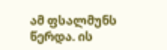ამ ფსალმუნს წერდა. ის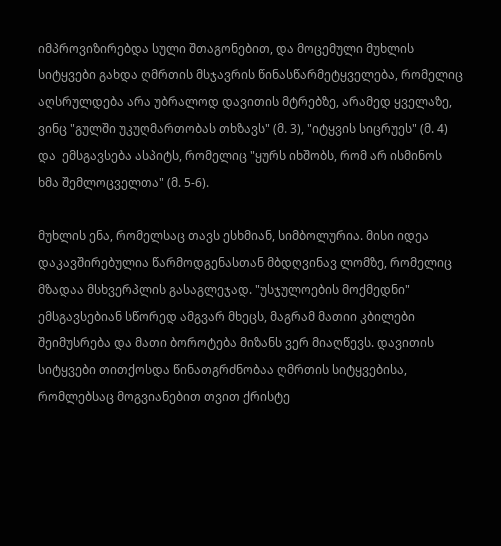იმპროვიზირებდა სული შთაგონებით, და მოცემული მუხლის სიტყვები გახდა ღმრთის მსჯავრის წინასწარმეტყველება, რომელიც აღსრულდება არა უბრალოდ დავითის მტრებზე, არამედ ყველაზე, ვინც "გულში უკუღმართობას თხზავს" (მ. 3), "იტყვის სიცრუეს" (მ. 4) და  ემსგავსება ასპიტს, რომელიც "ყურს იხშობს, რომ არ ისმინოს ხმა შემლოცველთა" (მ. 5-6).

მუხლის ენა, რომელსაც თავს ესხმიან, სიმბოლურია. მისი იდეა დაკავშირებულია წარმოდგენასთან მბდღვინავ ლომზე, რომელიც მზადაა მსხვერპლის გასაგლეჯად. "უსჯულოების მოქმედნი" ემსგავსებიან სწორედ ამგვარ მხეცს, მაგრამ მათიი კბილები შეიმუსრება და მათი ბოროტება მიზანს ვერ მიაღწევს. დავითის სიტყვები თითქოსდა წინათგრძნობაა ღმრთის სიტყვებისა, რომლებსაც მოგვიანებით თვით ქრისტე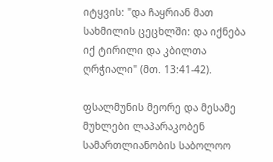იტყვის: "და ჩაყრიან მათ სახმილის ცეცხლში: და იქნება იქ ტირილი და კბილთა ღრჭიალი" (მთ. 13:41-42).

ფსალმუნის მეორე და მესამე მუხლები ლაპარაკობენ სამართლიანობის საბოლოო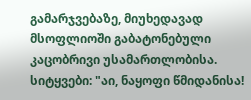გამარჯვებაზე, მიუხედავად მსოფლიოში გაბატონებული კაცობრივი უსამართლობისა. სიტყვები: "აი, ნაყოფი წმიდანისა!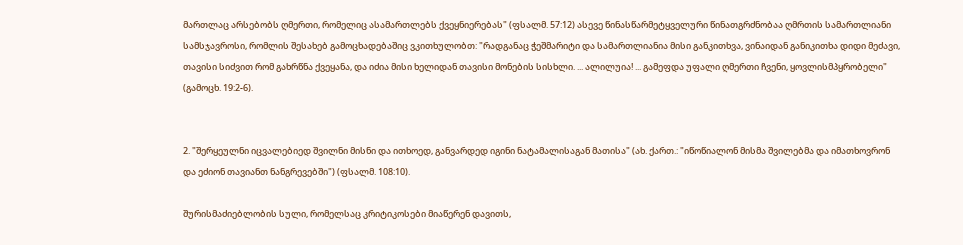მართლაც არსებობს ღმერთი, რომელიც ასამართლებს ქვეყნიერებას" (ფსალმ. 57:12) ასევე წინასწარმეტყველური წინათგრძნობაა ღმრთის სამართლიანი სამსჯავროსი, რომლის შესახებ გამოცხადებაშიც ვკითხულობთ: "რადგანაც ჭეშმარიტი და სამართლიანია მისი განკითხვა, ვინაიდან განიკითხა დიდი მეძავი, თავისი სიძვით რომ გახრწნა ქვეყანა, და იძია მისი ხელიდან თავისი მონების სისხლი. ... ალილუია! ... გამეფდა უფალი ღმერთი ჩვენი, ყოვლისმპყრობელი" (გამოცხ. 19:2-6).


2. "შერყეულნი იცვალებიედ შვილნი მისნი და ითხოედ, განვარდედ იგინი ნატამალისაგან მათისა" (ახ. ქართ.: "იწოწიალონ მისმა შვილებმა და იმათხოვრონ და ეძიონ თავიანთ ნანგრევებში") (ფსალმ. 108:10).

შურისმაძიებლობის სული, რომელსაც კრიტიკოსები მიაწერენ დავითს,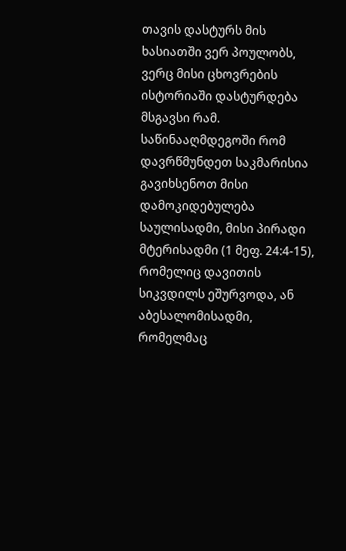თავის დასტურს მის ხასიათში ვერ პოულობს, ვერც მისი ცხოვრების ისტორიაში დასტურდება მსგავსი რამ. საწინააღმდეგოში რომ დავრწმუნდეთ საკმარისია გავიხსენოთ მისი დამოკიდებულება საულისადმი, მისი პირადი მტერისადმი (1 მეფ. 24:4-15), რომელიც დავითის სიკვდილს ეშურვოდა, ან აბესალომისადმი, რომელმაც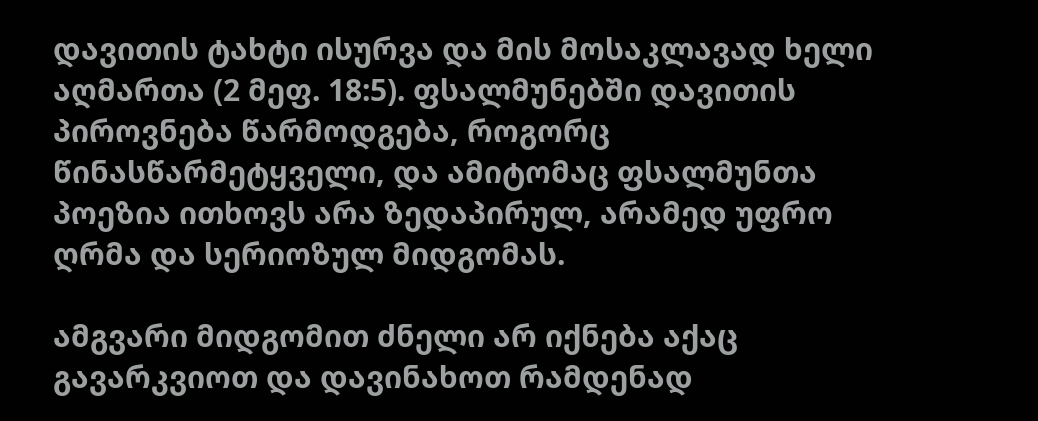დავითის ტახტი ისურვა და მის მოსაკლავად ხელი აღმართა (2 მეფ. 18:5). ფსალმუნებში დავითის პიროვნება წარმოდგება, როგორც წინასწარმეტყველი, და ამიტომაც ფსალმუნთა პოეზია ითხოვს არა ზედაპირულ, არამედ უფრო ღრმა და სერიოზულ მიდგომას.

ამგვარი მიდგომით ძნელი არ იქნება აქაც გავარკვიოთ და დავინახოთ რამდენად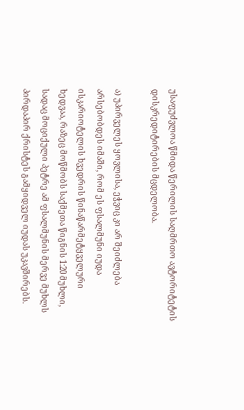უსაფუძვლოა წმიდა წერილის საღმრთო ავტორიტეტის დისკრედიტირების მცდელობა.

ა) უპირველეს ყოვლისა, ეჭვიც კი არ შეიძლება არსებობდეს იმაში, რომ ეს ფსალმუნი იუდა ისკარიოტელის ხვედრის წინაწარმეტყველური ხედვაა, რაზეც მოწმობს საქმეთა წიგნის 1:20 მუხლი, სადაც მოციქული პეტრე ამ ფსალმუნის მერვე მუხლს პირდაპირ ქრისტეს გამყიდველ იუდას უკავშირებს.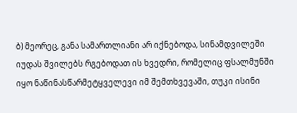ბ) მეორეც, განა სამართლიანი არ იქნებოდა, სინამდვილეში იუდას შვილებს რგებოდათ ის ხვედრი, რომელიც ფსალმუნში იყო ნაწინასწარმეტყველევი იმ შემთხვევაში, თუკი ისინი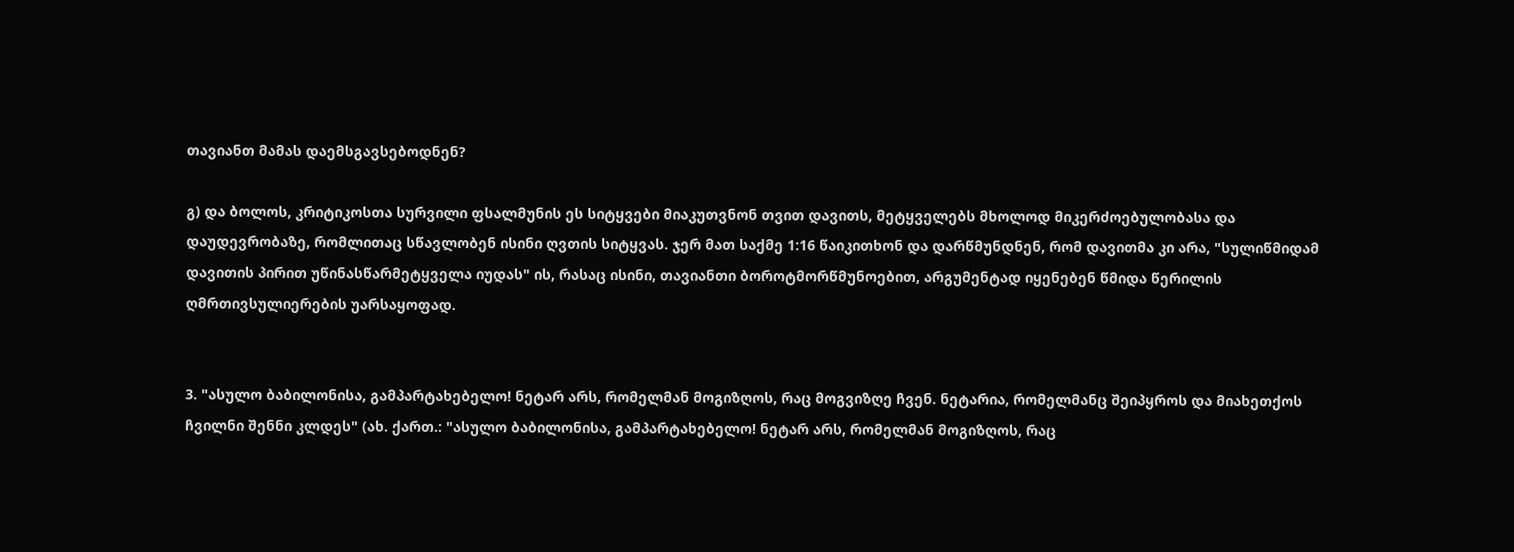თავიანთ მამას დაემსგავსებოდნენ?

გ) და ბოლოს, კრიტიკოსთა სურვილი ფსალმუნის ეს სიტყვები მიაკუთვნონ თვით დავითს, მეტყველებს მხოლოდ მიკერძოებულობასა და დაუდევრობაზე, რომლითაც სწავლობენ ისინი ღვთის სიტყვას. ჯერ მათ საქმე 1:16 წაიკითხონ და დარწმუნდნენ, რომ დავითმა კი არა, "სულიწმიდამ დავითის პირით უწინასწარმეტყველა იუდას" ის, რასაც ისინი, თავიანთი ბოროტმორწმუნოებით, არგუმენტად იყენებენ წმიდა წერილის ღმრთივსულიერების უარსაყოფად.


3. "ასულო ბაბილონისა, გამპარტახებელო! ნეტარ არს, რომელმან მოგიზღოს, რაც მოგვიზღე ჩვენ. ნეტარია, რომელმანც შეიპყროს და მიახეთქოს ჩვილნი შენნი კლდეს" (ახ. ქართ.: "ასულო ბაბილონისა, გამპარტახებელო! ნეტარ არს, რომელმან მოგიზღოს, რაც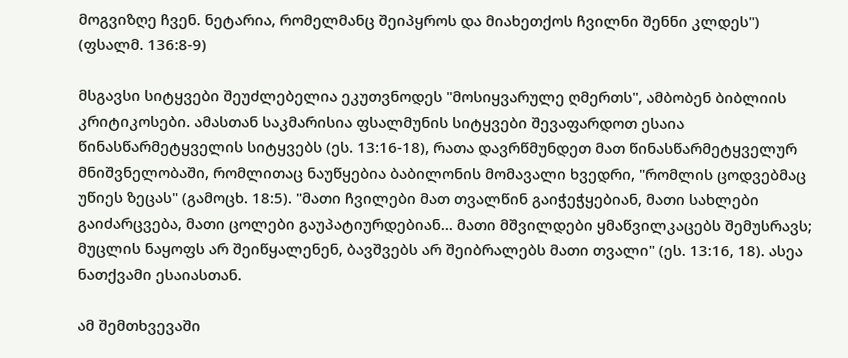მოგვიზღე ჩვენ. ნეტარია, რომელმანც შეიპყროს და მიახეთქოს ჩვილნი შენნი კლდეს") (ფსალმ. 136:8-9)

მსგავსი სიტყვები შეუძლებელია ეკუთვნოდეს "მოსიყვარულე ღმერთს", ამბობენ ბიბლიის კრიტიკოსები. ამასთან საკმარისია ფსალმუნის სიტყვები შევაფარდოთ ესაია წინასწარმეტყველის სიტყვებს (ეს. 13:16-18), რათა დავრწმუნდეთ მათ წინასწარმეტყველურ მნიშვნელობაში, რომლითაც ნაუწყებია ბაბილონის მომავალი ხვედრი, "რომლის ცოდვებმაც უწიეს ზეცას" (გამოცხ. 18:5). "მათი ჩვილები მათ თვალწინ გაიჭეჭყებიან, მათი სახლები გაიძარცვება, მათი ცოლები გაუპატიურდებიან... მათი მშვილდები ყმაწვილკაცებს შემუსრავს; მუცლის ნაყოფს არ შეიწყალენენ, ბავშვებს არ შეიბრალებს მათი თვალი" (ეს. 13:16, 18). ასეა ნათქვამი ესაიასთან.

ამ შემთხვევაში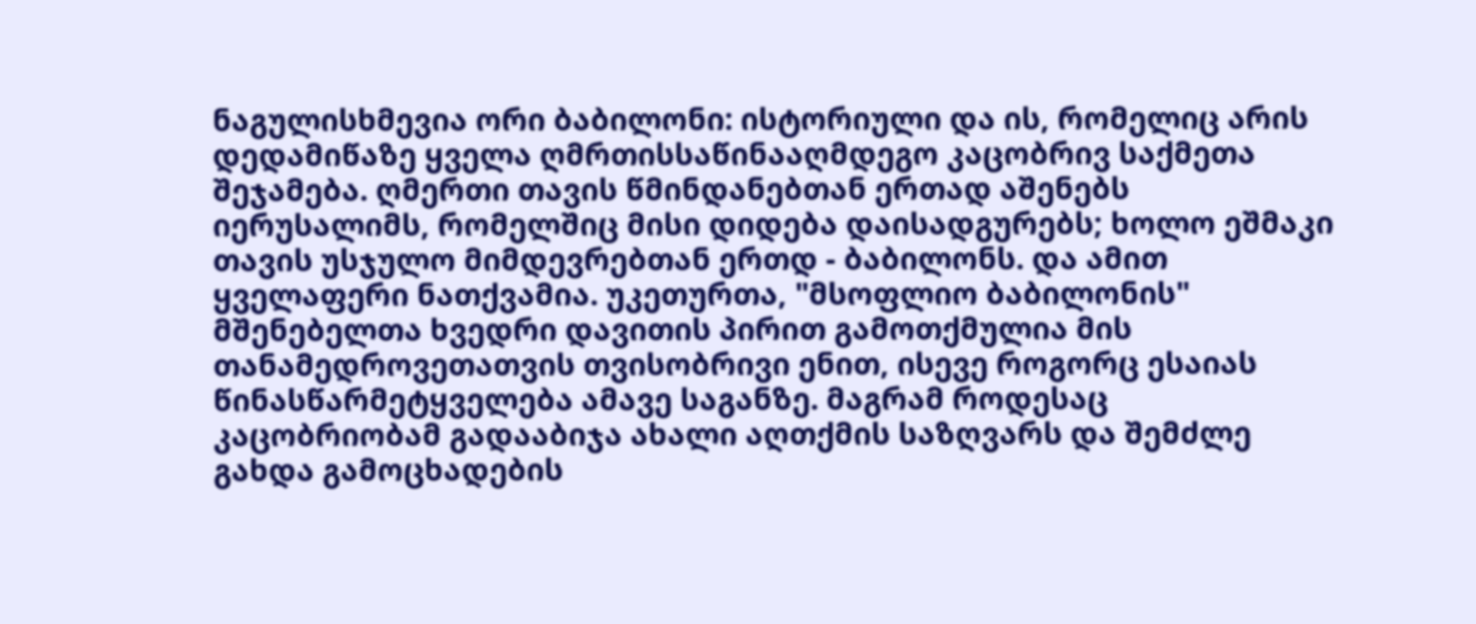ნაგულისხმევია ორი ბაბილონი: ისტორიული და ის, რომელიც არის დედამიწაზე ყველა ღმრთისსაწინააღმდეგო კაცობრივ საქმეთა შეჯამება. ღმერთი თავის წმინდანებთან ერთად აშენებს იერუსალიმს, რომელშიც მისი დიდება დაისადგურებს; ხოლო ეშმაკი თავის უსჯულო მიმდევრებთან ერთდ - ბაბილონს. და ამით ყველაფერი ნათქვამია. უკეთურთა, "მსოფლიო ბაბილონის" მშენებელთა ხვედრი დავითის პირით გამოთქმულია მის თანამედროვეთათვის თვისობრივი ენით, ისევე როგორც ესაიას წინასწარმეტყველება ამავე საგანზე. მაგრამ როდესაც კაცობრიობამ გადააბიჯა ახალი აღთქმის საზღვარს და შემძლე გახდა გამოცხადების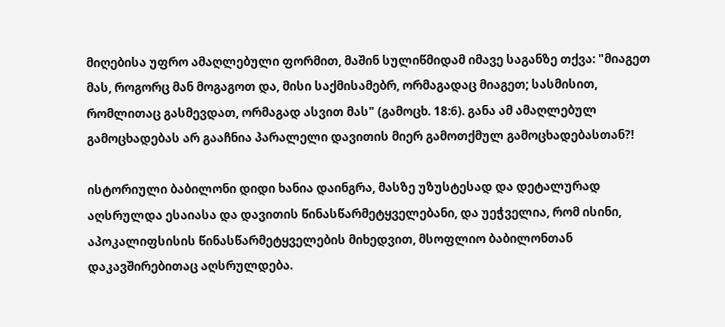მიღებისა უფრო ამაღლებული ფორმით, მაშინ სულიწმიდამ იმავე საგანზე თქვა: "მიაგეთ მას, როგორც მან მოგაგოთ და, მისი საქმისამებრ, ორმაგადაც მიაგეთ; სასმისით, რომლითაც გასმევდათ, ორმაგად ასვით მას" (გამოცხ. 18:6). განა ამ ამაღლებულ გამოცხადებას არ გააჩნია პარალელი დავითის მიერ გამოთქმულ გამოცხადებასთან?!

ისტორიული ბაბილონი დიდი ხანია დაინგრა, მასზე უზუსტესად და დეტალურად აღსრულდა ესაიასა და დავითის წინასწარმეტყველებანი, და უეჭველია, რომ ისინი, აპოკალიფსისის წინასწარმეტყველების მიხედვით, მსოფლიო ბაბილონთან დაკავშირებითაც აღსრულდება.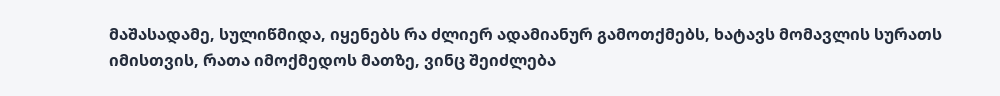მაშასადამე, სულიწმიდა, იყენებს რა ძლიერ ადამიანურ გამოთქმებს, ხატავს მომავლის სურათს იმისთვის, რათა იმოქმედოს მათზე, ვინც შეიძლება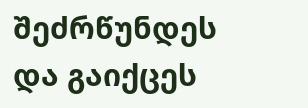შეძრწუნდეს და გაიქცეს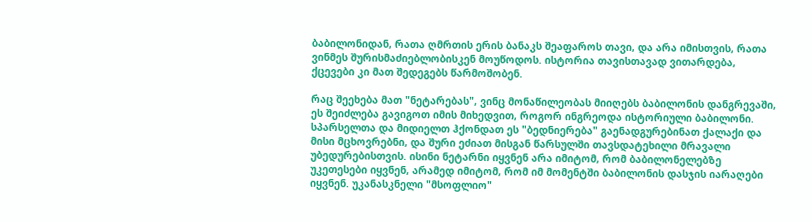ბაბილონიდან, რათა ღმრთის ერის ბანაკს შეაფაროს თავი, და არა იმისთვის, რათა ვინმეს შურისმაძიებლობისკენ მოუწოდოს. ისტორია თავისთავად ვითარდება, ქცევები კი მათ შედეგებს წარმოშობენ.

რაც შეეხება მათ "ნეტარებას", ვინც მონაწილეობას მიიღებს ბაბილონის დანგრევაში, ეს შეიძლება გავიგოთ იმის მიხედვით, როგორ ინგრეოდა ისტორიული ბაბილონი. სპარსელთა და მიდიელთ ჰქონდათ ეს "ბედნიერება" გაენადგურებინათ ქალაქი და მისი მცხოვრებნი, და შური ეძიათ მისგან წარსულში თავსდატეხილი მრავალი უბედურებისთვის. ისინი ნეტარნი იყვნენ არა იმიტომ, რომ ბაბილონელებზე უკეთესები იყვნენ, არამედ იმიტომ, რომ იმ მომენტში ბაბილონის დასჯის იარაღები იყვნენ. უკანასკნელი "მსოფლიო"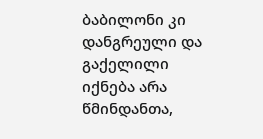ბაბილონი კი დანგრეული და გაქელილი იქნება არა წმინდანთა,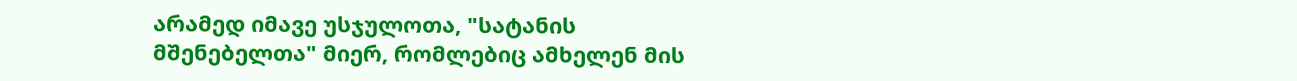არამედ იმავე უსჯულოთა, "სატანის მშენებელთა" მიერ, რომლებიც ამხელენ მის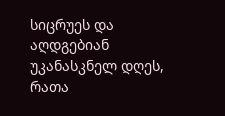სიცრუეს და აღდგებიან უკანასკნელ დღეს, რათა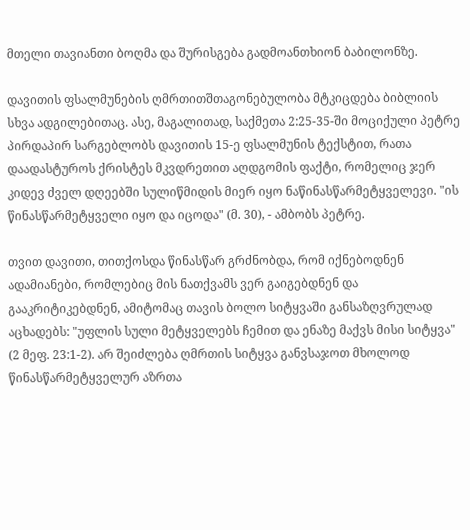მთელი თავიანთი ბოღმა და შურისგება გადმოანთხიონ ბაბილონზე.

დავითის ფსალმუნების ღმრთითშთაგონებულობა მტკიცდება ბიბლიის სხვა ადგილებითაც. ასე, მაგალითად, საქმეთა 2:25-35-ში მოციქული პეტრე პირდაპირ სარგებლობს დავითის 15-ე ფსალმუნის ტექსტით, რათა დაადასტუროს ქრისტეს მკვდრეთით აღდგომის ფაქტი, რომელიც ჯერ კიდევ ძველ დღეებში სულიწმიდის მიერ იყო ნაწინასწარმეტყველევი. "ის წინასწარმეტყველი იყო და იცოდა" (მ. 30), - ამბობს პეტრე.

თვით დავითი, თითქოსდა წინასწარ გრძნობდა, რომ იქნებოდნენ ადამიანები, რომლებიც მის ნათქვამს ვერ გაიგებდნენ და გააკრიტიკებდნენ, ამიტომაც თავის ბოლო სიტყვაში განსაზღვრულად აცხადებს: "უფლის სული მეტყველებს ჩემით და ენაზე მაქვს მისი სიტყვა" (2 მეფ. 23:1-2). არ შეიძლება ღმრთის სიტყვა განვსაჯოთ მხოლოდ წინასწარმეტყველურ აზრთა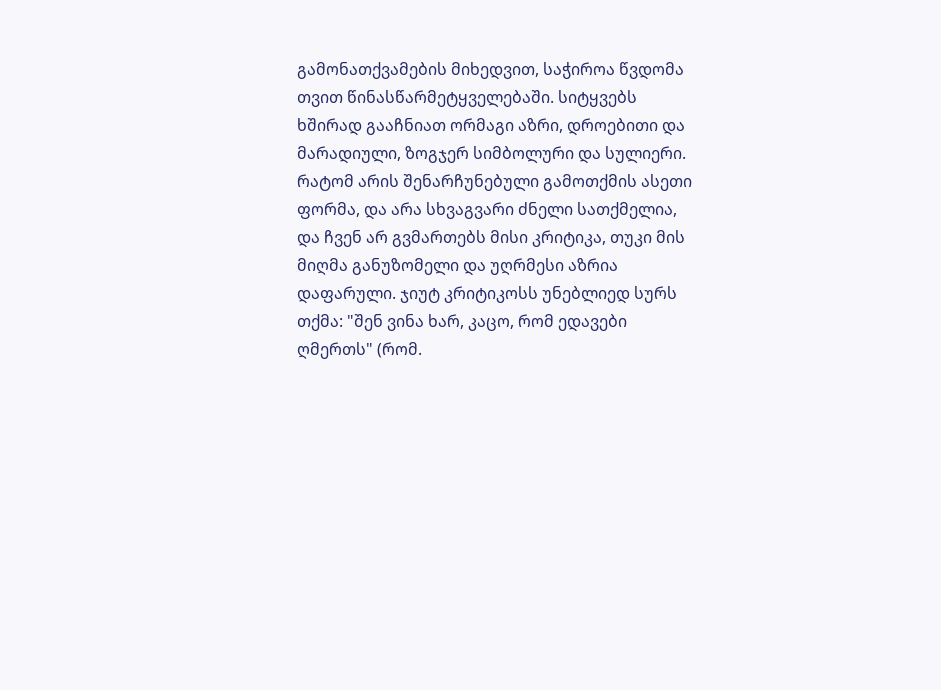გამონათქვამების მიხედვით, საჭიროა წვდომა თვით წინასწარმეტყველებაში. სიტყვებს ხშირად გააჩნიათ ორმაგი აზრი, დროებითი და მარადიული, ზოგჯერ სიმბოლური და სულიერი. რატომ არის შენარჩუნებული გამოთქმის ასეთი ფორმა, და არა სხვაგვარი ძნელი სათქმელია, და ჩვენ არ გვმართებს მისი კრიტიკა, თუკი მის მიღმა განუზომელი და უღრმესი აზრია დაფარული. ჯიუტ კრიტიკოსს უნებლიედ სურს თქმა: "შენ ვინა ხარ, კაცო, რომ ედავები ღმერთს" (რომ.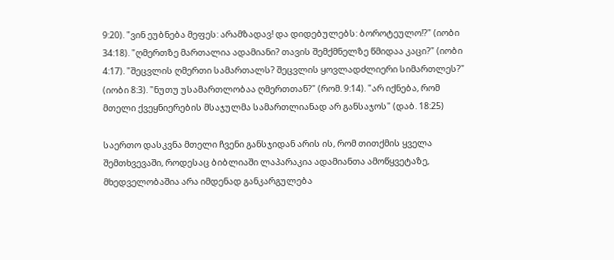9:20). "ვინ ეუბნება მეფეს: არამზადავ! და დიდებულებს: ბოროტეულო!?" (იობი 34:18). "ღმერთზე მართალია ადამიანი? თავის შემქმნელზე წმიდაა კაცი?" (იობი 4:17). "შეცვლის ღმერთი სამართალს? შეცვლის ყოვლადძლიერი სიმართლეს?" (იობი 8:3). "ნუთუ უსამართლობაა ღმერთთან?" (რომ. 9:14). "არ იქნება, რომ მთელი ქვეყნიერების მსაჯულმა სამართლიანად არ განსაჯოს" (დაბ. 18:25)

საერთო დასკვნა მთელი ჩვენი განსჯიდან არის ის, რომ თითქმის ყველა შემთხვევაში, როდესაც ბიბლიაში ლაპარაკია ადამიანთა ამოწყვეტაზე, მხედველობაშია არა იმდენად განკარგულება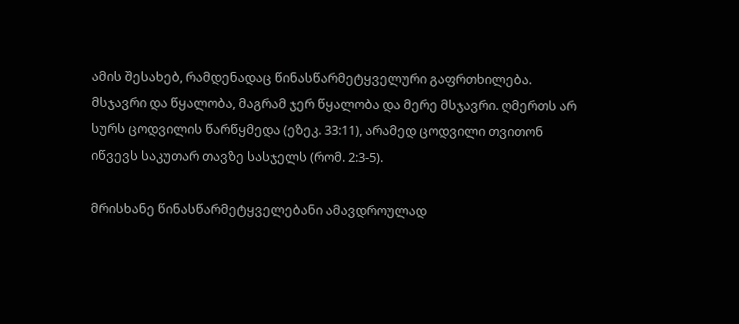ამის შესახებ, რამდენადაც წინასწარმეტყველური გაფრთხილება. მსჯავრი და წყალობა, მაგრამ ჯერ წყალობა და მერე მსჯავრი. ღმერთს არ სურს ცოდვილის წარწყმედა (ეზეკ. 33:11), არამედ ცოდვილი თვითონ იწვევს საკუთარ თავზე სასჯელს (რომ. 2:3-5).

მრისხანე წინასწარმეტყველებანი ამავდროულად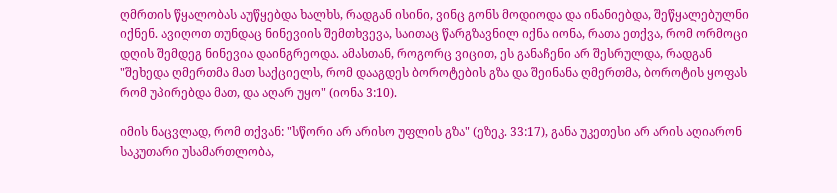ღმრთის წყალობას აუწყებდა ხალხს, რადგან ისინი, ვინც გონს მოდიოდა და ინანიებდა, შეწყალებულნი იქნენ. ავიღოთ თუნდაც ნინევიის შემთხვევა, საითაც წარგზავნილ იქნა იონა, რათა ეთქვა, რომ ორმოცი დღის შემდეგ ნინევია დაინგრეოდა. ამასთან, როგორც ვიცით, ეს განაჩენი არ შესრულდა, რადგან "შეხედა ღმერთმა მათ საქციელს, რომ დააგდეს ბოროტების გზა და შეინანა ღმერთმა, ბოროტის ყოფას რომ უპირებდა მათ, და აღარ უყო" (იონა 3:10).

იმის ნაცვლად, რომ თქვან: "სწორი არ არისო უფლის გზა" (ეზეკ. 33:17), განა უკეთესი არ არის აღიარონ საკუთარი უსამართლობა,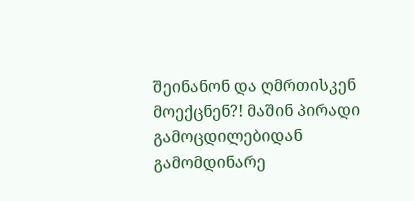შეინანონ და ღმრთისკენ მოექცნენ?! მაშინ პირადი გამოცდილებიდან გამომდინარე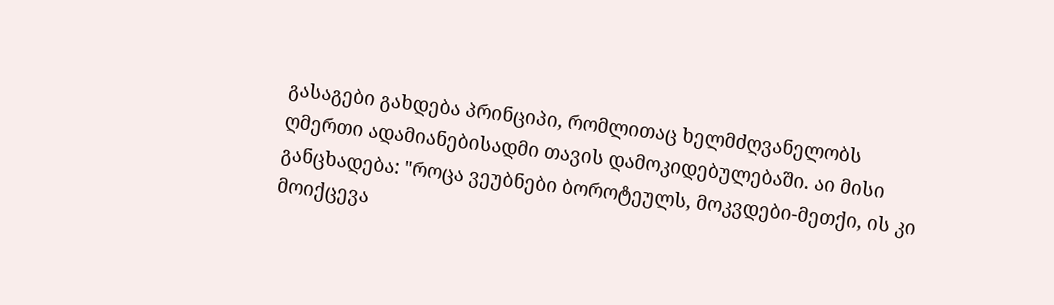გასაგები გახდება პრინციპი, რომლითაც ხელმძღვანელობს ღმერთი ადამიანებისადმი თავის დამოკიდებულებაში. აი მისი განცხადება: "როცა ვეუბნები ბოროტეულს, მოკვდები-მეთქი, ის კი მოიქცევა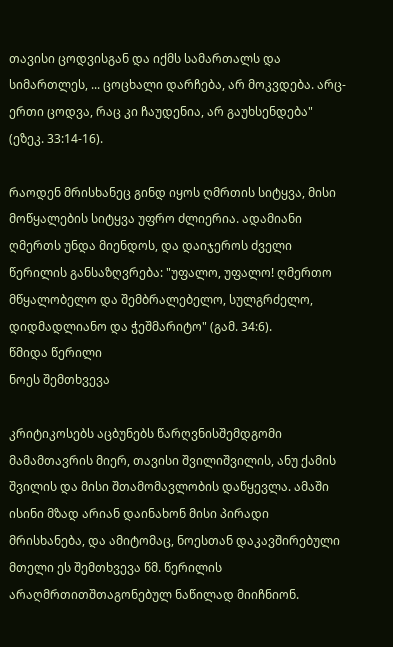თავისი ცოდვისგან და იქმს სამართალს და სიმართლეს, ... ცოცხალი დარჩება, არ მოკვდება. არც-ერთი ცოდვა, რაც კი ჩაუდენია, არ გაუხსენდება" (ეზეკ. 33:14-16).

რაოდენ მრისხანეც გინდ იყოს ღმრთის სიტყვა, მისი მოწყალების სიტყვა უფრო ძლიერია. ადამიანი ღმერთს უნდა მიენდოს, და დაიჯეროს ძველი წერილის განსაზღვრება: "უფალო, უფალო! ღმერთო მწყალობელო და შემბრალებელო, სულგრძელო, დიდმადლიანო და ჭეშმარიტო" (გამ. 34:6).
წმიდა წერილი
ნოეს შემთხვევა

კრიტიკოსებს აცბუნებს წარღვნისშემდგომი მამამთავრის მიერ, თავისი შვილიშვილის, ანუ ქამის შვილის და მისი შთამომავლობის დაწყევლა. ამაში ისინი მზად არიან დაინახონ მისი პირადი მრისხანება, და ამიტომაც, ნოესთან დაკავშირებული მთელი ეს შემთხვევა წმ. წერილის არაღმრთითშთაგონებულ ნაწილად მიიჩნიონ.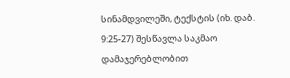სინამდვილეში, ტექსტის (იხ. დაბ. 9:25-27) შესწავლა საკმაო დამაჯერებლობით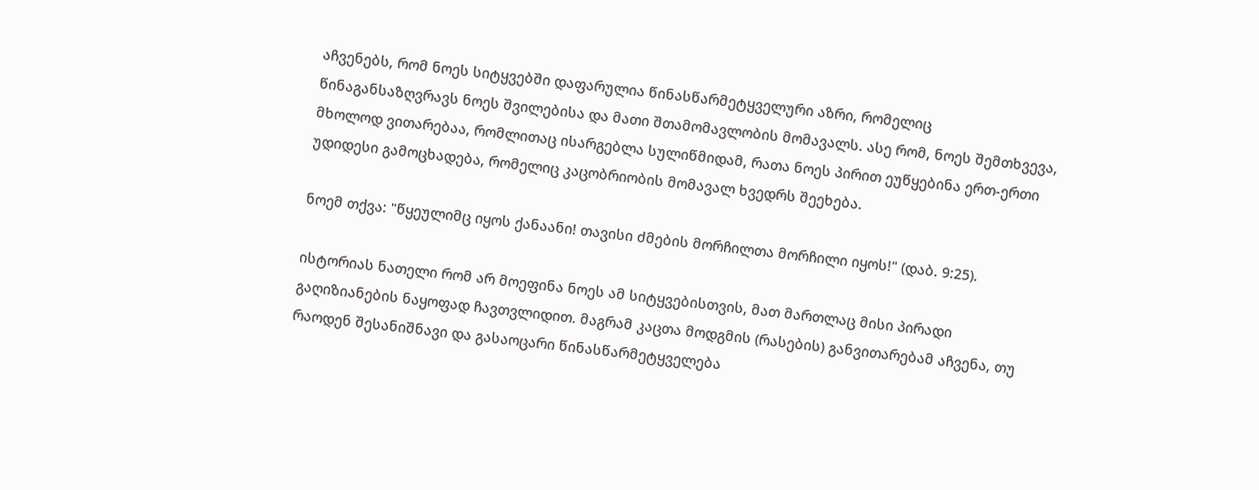აჩვენებს, რომ ნოეს სიტყვებში დაფარულია წინასწარმეტყველური აზრი, რომელიც წინაგანსაზღვრავს ნოეს შვილებისა და მათი შთამომავლობის მომავალს. ასე რომ, ნოეს შემთხვევა, მხოლოდ ვითარებაა, რომლითაც ისარგებლა სულიწმიდამ, რათა ნოეს პირით ეუწყებინა ერთ-ერთი უდიდესი გამოცხადება, რომელიც კაცობრიობის მომავალ ხვედრს შეეხება.

ნოემ თქვა: "წყეულიმც იყოს ქანაანი! თავისი ძმების მორჩილთა მორჩილი იყოს!" (დაბ. 9:25).

ისტორიას ნათელი რომ არ მოეფინა ნოეს ამ სიტყვებისთვის, მათ მართლაც მისი პირადი გაღიზიანების ნაყოფად ჩავთვლიდით. მაგრამ კაცთა მოდგმის (რასების) განვითარებამ აჩვენა, თუ რაოდენ შესანიშნავი და გასაოცარი წინასწარმეტყველება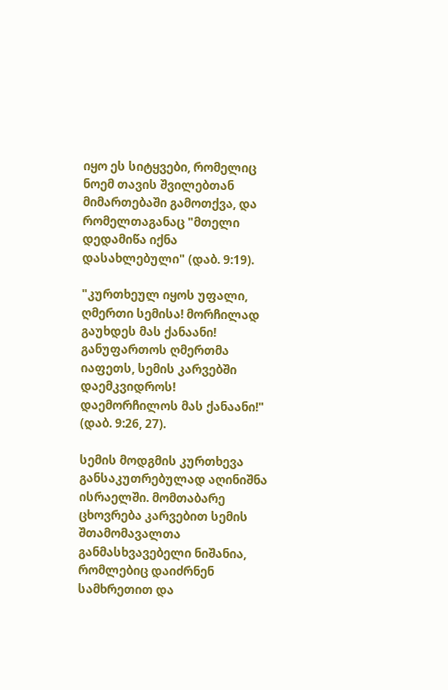იყო ეს სიტყვები, რომელიც ნოემ თავის შვილებთან მიმართებაში გამოთქვა, და რომელთაგანაც "მთელი დედამიწა იქნა დასახლებული" (დაბ. 9:19).

"კურთხეულ იყოს უფალი, ღმერთი სემისა! მორჩილად გაუხდეს მას ქანაანი! განუფართოს ღმერთმა იაფეთს, სემის კარვებში დაემკვიდროს! დაემორჩილოს მას ქანაანი!" (დაბ. 9:26, 27).

სემის მოდგმის კურთხევა განსაკუთრებულად აღინიშნა ისრაელში. მომთაბარე ცხოვრება კარვებით სემის შთამომავალთა განმასხვავებელი ნიშანია, რომლებიც დაიძრნენ სამხრეთით და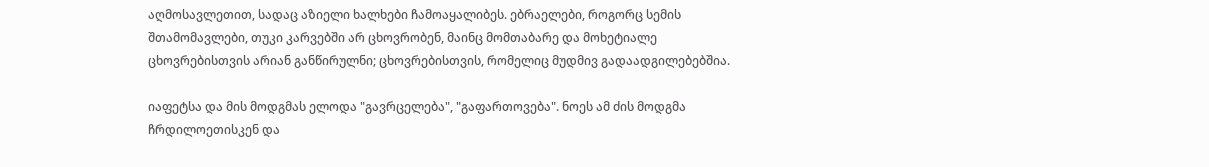აღმოსავლეთით, სადაც აზიელი ხალხები ჩამოაყალიბეს. ებრაელები, როგორც სემის შთამომავლები, თუკი კარვებში არ ცხოვრობენ, მაინც მომთაბარე და მოხეტიალე ცხოვრებისთვის არიან განწირულნი; ცხოვრებისთვის, რომელიც მუდმივ გადაადგილებებშია.

იაფეტსა და მის მოდგმას ელოდა "გავრცელება", "გაფართოვება". ნოეს ამ ძის მოდგმა ჩრდილოეთისკენ და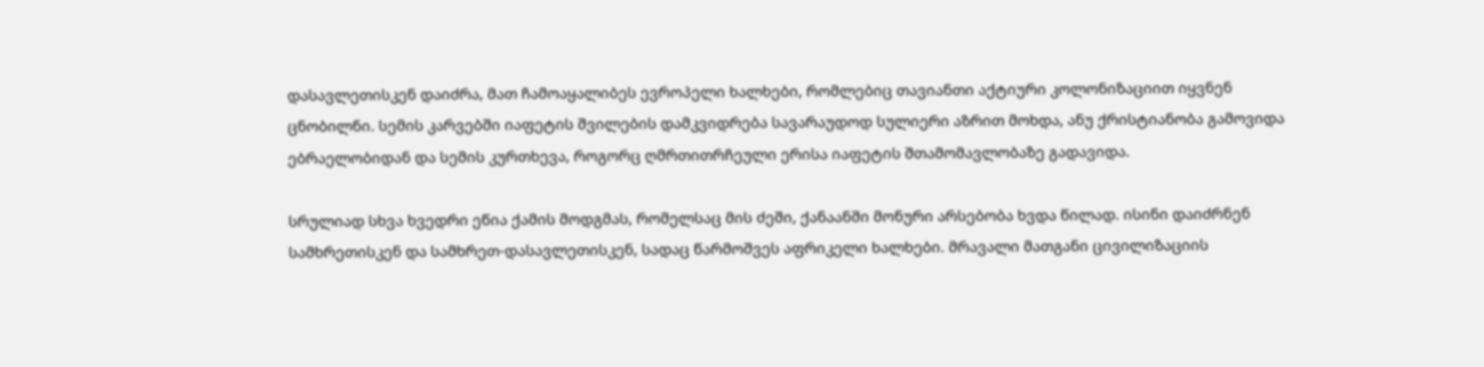დასავლეთისკენ დაიძრა, მათ ჩამოაყალიბეს ევროპელი ხალხები, რომლებიც თავიანთი აქტიური კოლონიზაციით იყვნენ ცნობილნი. სემის კარვებში იაფეტის შვილების დამკვიდრება სავარაუდოდ სულიერი აზრით მოხდა, ანუ ქრისტიანობა გამოვიდა ებრაელობიდან და სემის კურთხევა, როგორც ღმრთითრჩეული ერისა იაფეტის შთამომავლობაზე გადავიდა.

სრულიად სხვა ხვედრი ეწია ქამის მოდგმას, რომელსაც მის ძეში, ქანაანში მონური არსებობა ხვდა წილად. ისინი დაიძრნენ სამხრეთისკენ და სამხრეთ-დასავლეთისკენ, სადაც წარმოშვეს აფრიკელი ხალხები. მრავალი მათგანი ცივილიზაციის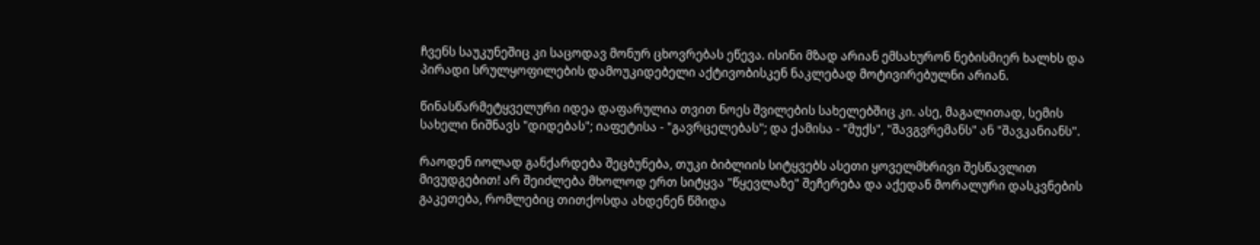ჩვენს საუკუნეშიც კი საცოდავ მონურ ცხოვრებას ეწევა. ისინი მზად არიან ემსახურონ ნებისმიერ ხალხს და პირადი სრულყოფილების დამოუკიდებელი აქტივობისკენ ნაკლებად მოტივირებულნი არიან.

წინასწარმეტყველური იდეა დაფარულია თვით ნოეს შვილების სახელებშიც კი. ასე, მაგალითად, სემის სახელი ნიშნავს "დიდებას"; იაფეტისა - "გავრცელებას"; და ქამისა - "მუქს", "შავგვრემანს" ან "შავკანიანს".

რაოდენ იოლად განქარდება შეცბუნება, თუკი ბიბლიის სიტყვებს ასეთი ყოველმხრივი შესწავლით მივუდგებით! არ შეიძლება მხოლოდ ერთ სიტყვა "წყევლაზე" შეჩერება და აქედან მორალური დასკვნების გაკეთება, რომლებიც თითქოსდა ახდენენ წმიდა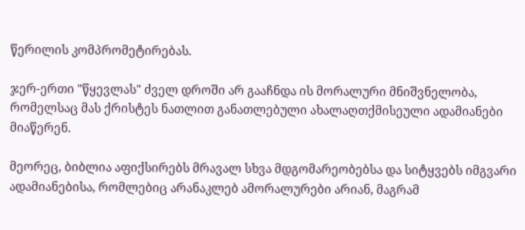წერილის კომპრომეტირებას.

ჯერ-ერთი "წყევლას" ძველ დროში არ გააჩნდა ის მორალური მნიშვნელობა, რომელსაც მას ქრისტეს ნათლით განათლებული ახალაღთქმისეული ადამიანები მიაწერენ.

მეორეც, ბიბლია აფიქსირებს მრავალ სხვა მდგომარეობებსა და სიტყვებს იმგვარი ადამიანებისა, რომლებიც არანაკლებ ამორალურები არიან, მაგრამ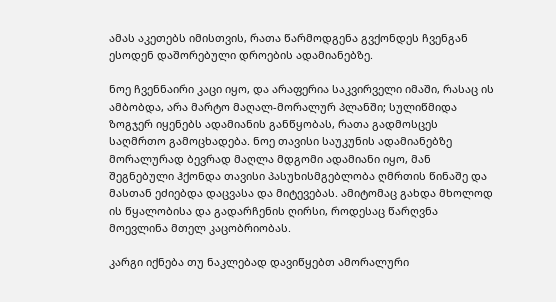ამას აკეთებს იმისთვის, რათა წარმოდგენა გვქონდეს ჩვენგან ესოდენ დაშორებული დროების ადამიანებზე.

ნოე ჩვენნაირი კაცი იყო, და არაფერია საკვირველი იმაში, რასაც ის ამბობდა, არა მარტო მაღალ-მორალურ პლანში; სულიწმიდა ზოგჯერ იყენებს ადამიანის განწყობას, რათა გადმოსცეს საღმრთო გამოცხადება. ნოე თავისი საუკუნის ადამიანებზე მორალურად ბევრად მაღლა მდგომი ადამიანი იყო, მან შეგნებული ჰქონდა თავისი პასუხისმგებლობა ღმრთის წინაშე და მასთან ეძიებდა დაცვასა და მიტევებას. ამიტომაც გახდა მხოლოდ ის წყალობისა და გადარჩენის ღირსი, როდესაც წარღვნა მოევლინა მთელ კაცობრიობას.

კარგი იქნება თუ ნაკლებად დავიწყებთ ამორალური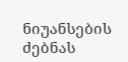ნიუანსების ძებნას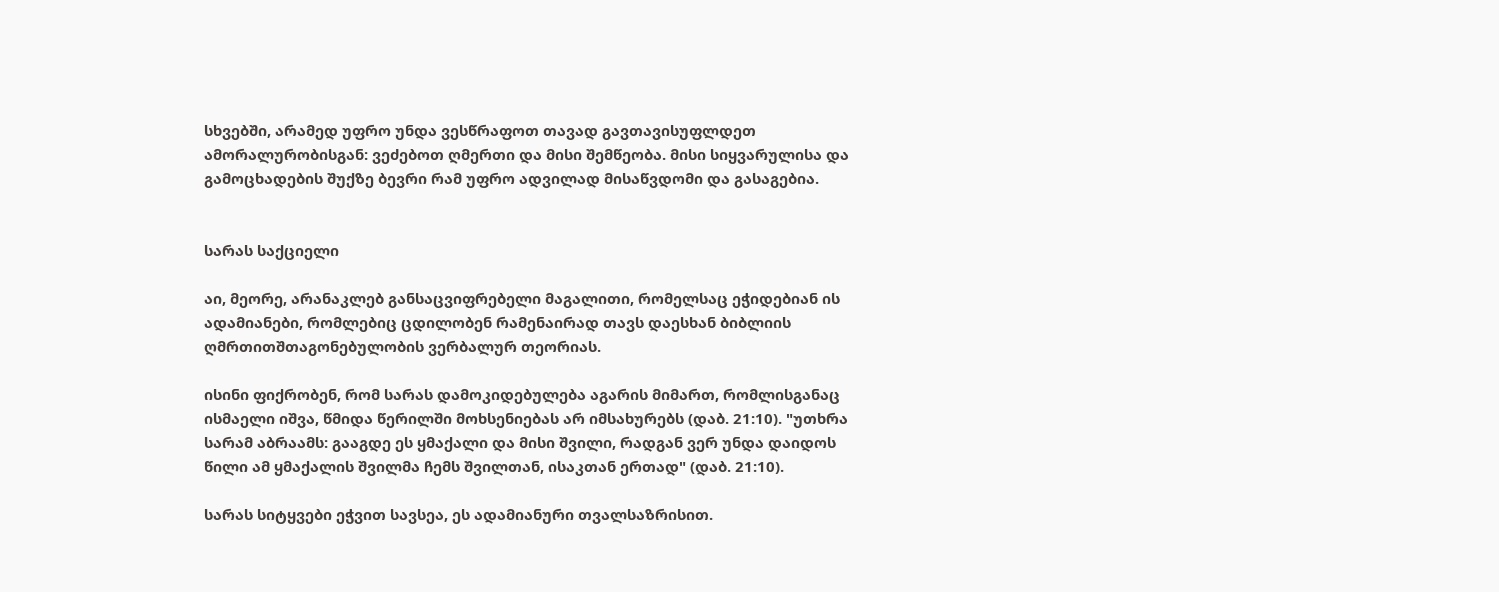სხვებში, არამედ უფრო უნდა ვესწრაფოთ თავად გავთავისუფლდეთ ამორალურობისგან: ვეძებოთ ღმერთი და მისი შემწეობა. მისი სიყვარულისა და გამოცხადების შუქზე ბევრი რამ უფრო ადვილად მისაწვდომი და გასაგებია.


სარას საქციელი

აი, მეორე, არანაკლებ განსაცვიფრებელი მაგალითი, რომელსაც ეჭიდებიან ის ადამიანები, რომლებიც ცდილობენ რამენაირად თავს დაესხან ბიბლიის ღმრთითშთაგონებულობის ვერბალურ თეორიას.

ისინი ფიქრობენ, რომ სარას დამოკიდებულება აგარის მიმართ, რომლისგანაც ისმაელი იშვა, წმიდა წერილში მოხსენიებას არ იმსახურებს (დაბ. 21:10). "უთხრა სარამ აბრაამს: გააგდე ეს ყმაქალი და მისი შვილი, რადგან ვერ უნდა დაიდოს წილი ამ ყმაქალის შვილმა ჩემს შვილთან, ისაკთან ერთად" (დაბ. 21:10).

სარას სიტყვები ეჭვით სავსეა, ეს ადამიანური თვალსაზრისით.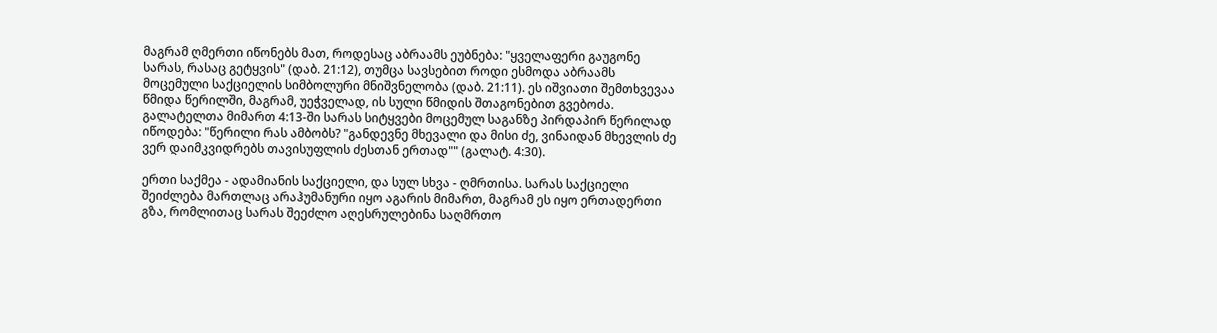მაგრამ ღმერთი იწონებს მათ, როდესაც აბრაამს ეუბნება: "ყველაფერი გაუგონე სარას, რასაც გეტყვის" (დაბ. 21:12), თუმცა სავსებით როდი ესმოდა აბრაამს მოცემული საქციელის სიმბოლური მნიშვნელობა (დაბ. 21:11). ეს იშვიათი შემთხვევაა წმიდა წერილში, მაგრამ, უეჭველად, ის სული წმიდის შთაგონებით გვებოძა. გალატელთა მიმართ 4:13-ში სარას სიტყვები მოცემულ საგანზე პირდაპირ წერილად იწოდება: "წერილი რას ამბობს? "განდევნე მხევალი და მისი ძე, ვინაიდან მხევლის ძე ვერ დაიმკვიდრებს თავისუფლის ძესთან ერთად"" (გალატ. 4:30).

ერთი საქმეა - ადამიანის საქციელი, და სულ სხვა - ღმრთისა. სარას საქციელი შეიძლება მართლაც არაჰუმანური იყო აგარის მიმართ, მაგრამ ეს იყო ერთადერთი გზა, რომლითაც სარას შეეძლო აღესრულებინა საღმრთო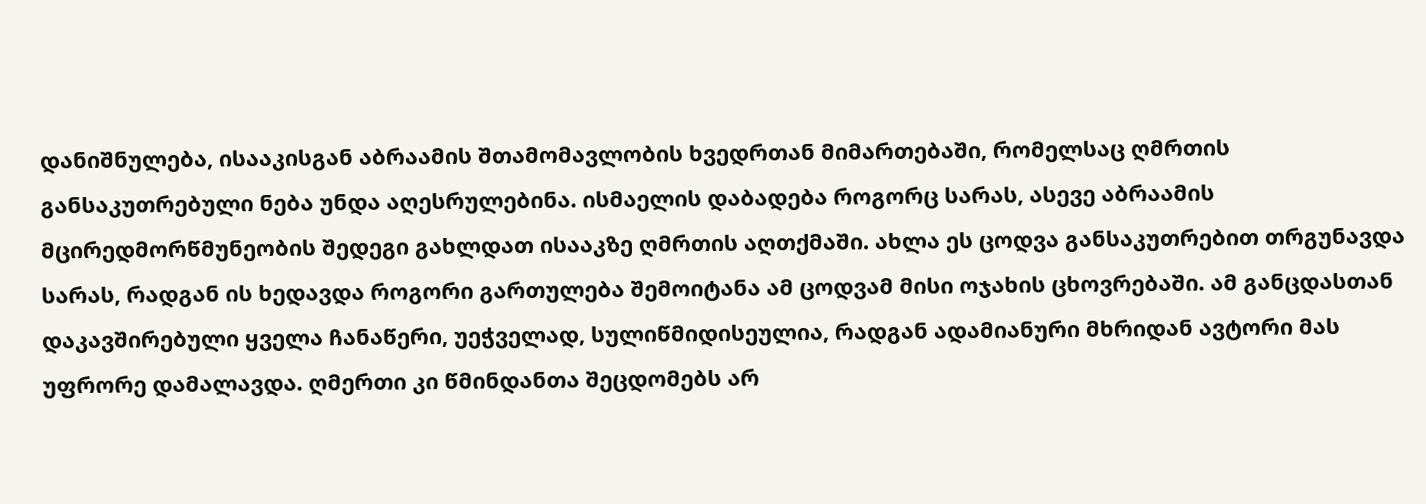დანიშნულება, ისააკისგან აბრაამის შთამომავლობის ხვედრთან მიმართებაში, რომელსაც ღმრთის განსაკუთრებული ნება უნდა აღესრულებინა. ისმაელის დაბადება როგორც სარას, ასევე აბრაამის მცირედმორწმუნეობის შედეგი გახლდათ ისააკზე ღმრთის აღთქმაში. ახლა ეს ცოდვა განსაკუთრებით თრგუნავდა სარას, რადგან ის ხედავდა როგორი გართულება შემოიტანა ამ ცოდვამ მისი ოჯახის ცხოვრებაში. ამ განცდასთან დაკავშირებული ყველა ჩანაწერი, უეჭველად, სულიწმიდისეულია, რადგან ადამიანური მხრიდან ავტორი მას უფრორე დამალავდა. ღმერთი კი წმინდანთა შეცდომებს არ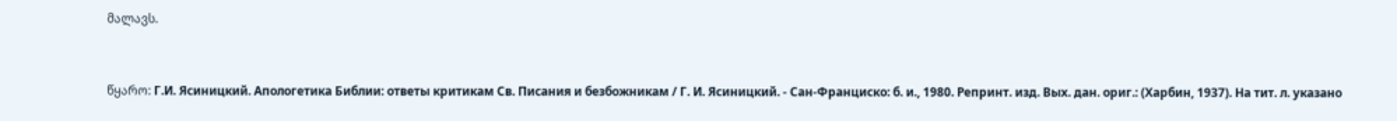მალავს.



წყარო: Г.И. Ясиницкий. Апологетика Библии: ответы критикам Св. Писания и безбожникам / Г. И. Ясиницкий. - Сан-Франциско: б. и., 1980. Репринт. изд. Вых. дан. ориг.: (Харбин, 1937). На тит. л. указано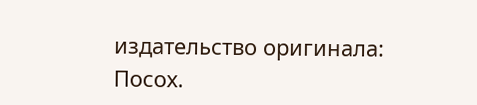издательство оригинала: Посох.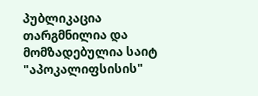პუბლიკაცია თარგმნილია და მომზადებულია საიტ "აპოკალიფსისის"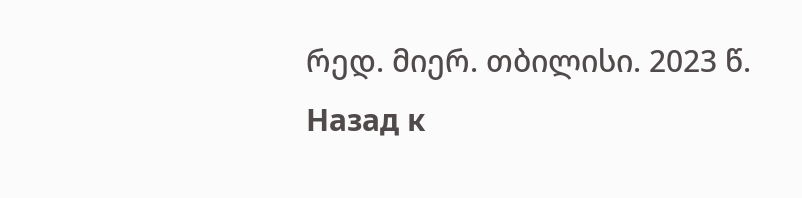რედ. მიერ. თბილისი. 2023 წ.
Назад к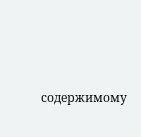содержимому